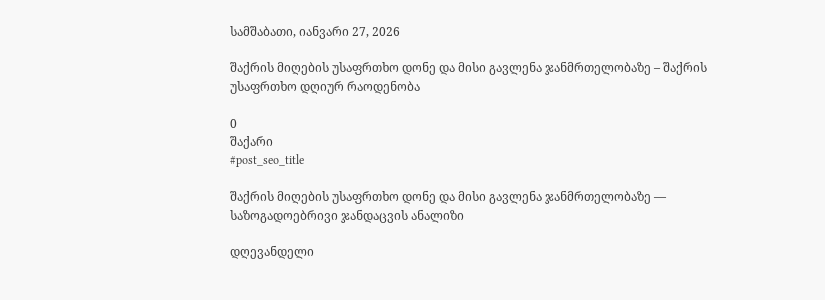სამშაბათი, იანვარი 27, 2026

შაქრის მიღების უსაფრთხო დონე და მისი გავლენა ჯანმრთელობაზე – შაქრის უსაფრთხო დღიურ რაოდენობა

0
შაქარი
#post_seo_title

შაქრის მიღების უსაფრთხო დონე და მისი გავლენა ჯანმრთელობაზე — საზოგადოებრივი ჯანდაცვის ანალიზი

დღევანდელი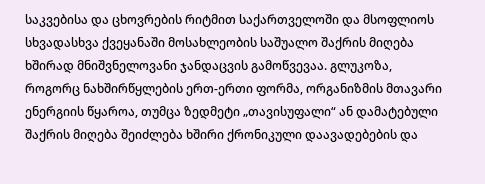საკვებისა და ცხოვრების რიტმით საქართველოში და მსოფლიოს სხვადასხვა ქვეყანაში მოსახლეობის საშუალო შაქრის მიღება ხშირად მნიშვნელოვანი ჯანდაცვის გამოწვევაა. გლუკოზა, როგორც ნახშირწყლების ერთ-ერთი ფორმა, ორგანიზმის მთავარი ენერგიის წყაროა, თუმცა ზედმეტი „თავისუფალი“ ან დამატებული შაქრის მიღება შეიძლება ხშირი ქრონიკული დაავადებების და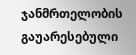ჯანმრთელობის გაუარესებული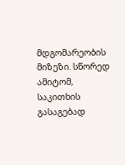მდგომარეობის მიზეზი. სწორედ ამიტომ, საკითხის გასაგებად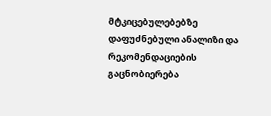მტკიცებულებებზე დაფუძნებული ანალიზი და რეკომენდაციების გაცნობიერება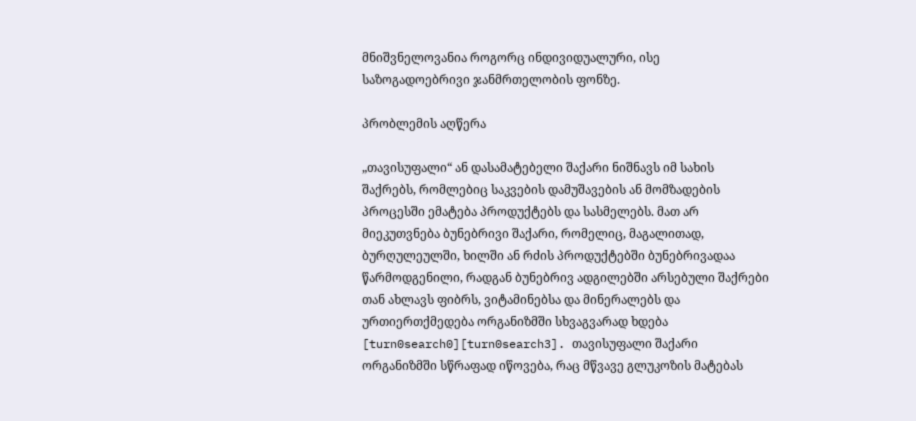მნიშვნელოვანია როგორც ინდივიდუალური, ისე საზოგადოებრივი ჯანმრთელობის ფონზე.

პრობლემის აღწერა

„თავისუფალი“ ან დასამატებელი შაქარი ნიშნავს იმ სახის შაქრებს, რომლებიც საკვების დამუშავების ან მომზადების პროცესში ემატება პროდუქტებს და სასმელებს. მათ არ მიეკუთვნება ბუნებრივი შაქარი, რომელიც, მაგალითად, ბურღულეულში, ხილში ან რძის პროდუქტებში ბუნებრივადაა წარმოდგენილი, რადგან ბუნებრივ ადგილებში არსებული შაქრები თან ახლავს ფიბრს, ვიტამინებსა და მინერალებს და ურთიერთქმედება ორგანიზმში სხვაგვარად ხდება [turn0search0][turn0search3]. თავისუფალი შაქარი ორგანიზმში სწრაფად იწოვება, რაც მწვავე გლუკოზის მატებას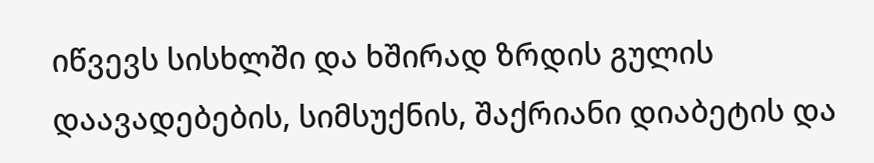იწვევს სისხლში და ხშირად ზრდის გულის დაავადებების, სიმსუქნის, შაქრიანი დიაბეტის და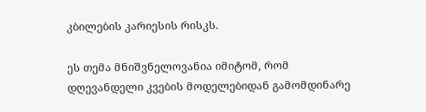კბილების კარიესის რისკს.

ეს თემა მნიშვნელოვანია იმიტომ, რომ დღევანდელი კვების მოდელებიდან გამომდინარე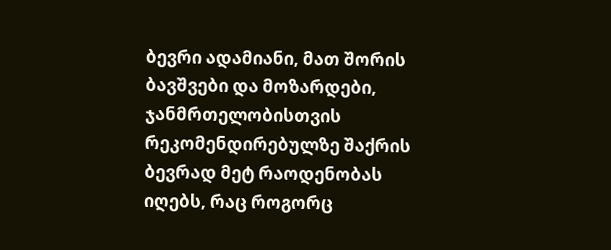ბევრი ადამიანი, მათ შორის ბავშვები და მოზარდები, ჯანმრთელობისთვის რეკომენდირებულზე შაქრის ბევრად მეტ რაოდენობას იღებს, რაც როგორც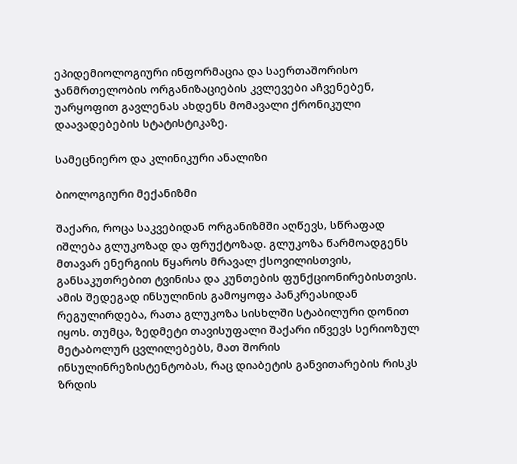ეპიდემიოლოგიური ინფორმაცია და საერთაშორისო ჯანმრთელობის ორგანიზაციების კვლევები აჩვენებენ, უარყოფით გავლენას ახდენს მომავალი ქრონიკული დაავადებების სტატისტიკაზე.

სამეცნიერო და კლინიკური ანალიზი

ბიოლოგიური მექანიზმი

შაქარი, როცა საკვებიდან ორგანიზმში აღწევს, სწრაფად იშლება გლუკოზად და ფრუქტოზად. გლუკოზა წარმოადგენს მთავარ ენერგიის წყაროს მრავალ ქსოვილისთვის, განსაკუთრებით ტვინისა და კუნთების ფუნქციონირებისთვის. ამის შედეგად ინსულინის გამოყოფა პანკრეასიდან რეგულირდება, რათა გლუკოზა სისხლში სტაბილური დონით იყოს. თუმცა, ზედმეტი თავისუფალი შაქარი იწვევს სერიოზულ მეტაბოლურ ცვლილებებს, მათ შორის ინსულინრეზისტენტობას, რაც დიაბეტის განვითარების რისკს ზრდის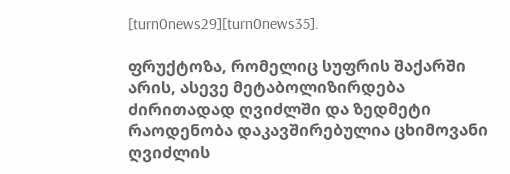[turn0news29][turn0news35].

ფრუქტოზა, რომელიც სუფრის შაქარში არის, ასევე მეტაბოლიზირდება ძირითადად ღვიძლში და ზედმეტი რაოდენობა დაკავშირებულია ცხიმოვანი ღვიძლის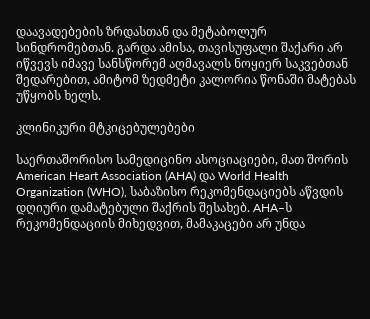დაავადებების ზრდასთან და მეტაბოლურ სინდრომებთან. გარდა ამისა, თავისუფალი შაქარი არ იწვევს იმავე სანსწორემ აღმავალს ნოყიერ საკვებთან შედარებით, ამიტომ ზედმეტი კალორია წონაში მატებას უწყობს ხელს.

კლინიკური მტკიცებულებები

საერთაშორისო სამედიცინო ასოციაციები, მათ შორის American Heart Association (AHA) და World Health Organization (WHO), საბაზისო რეკომენდაციებს აწვდის დღიური დამატებული შაქრის შესახებ. AHA–ს რეკომენდაციის მიხედვით, მამაკაცები არ უნდა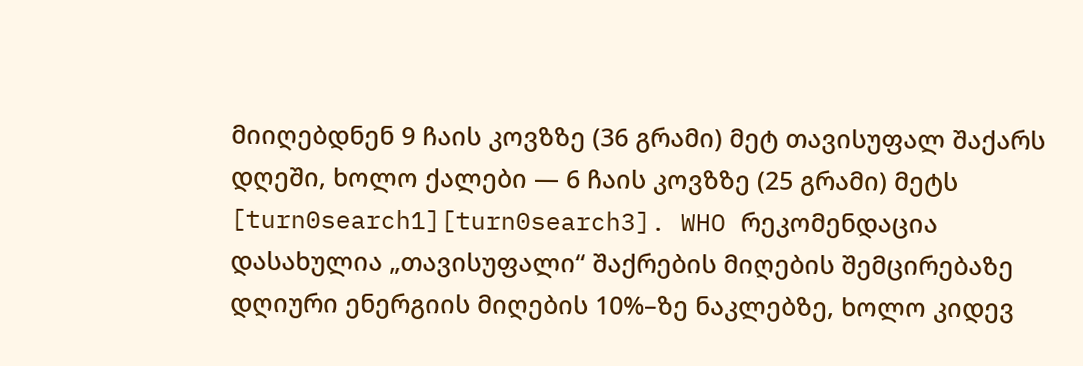მიიღებდნენ 9 ჩაის კოვზზე (36 გრამი) მეტ თავისუფალ შაქარს დღეში, ხოლო ქალები — 6 ჩაის კოვზზე (25 გრამი) მეტს [turn0search1][turn0search3]. WHO რეკომენდაცია დასახულია „თავისუფალი“ შაქრების მიღების შემცირებაზე დღიური ენერგიის მიღების 10%–ზე ნაკლებზე, ხოლო კიდევ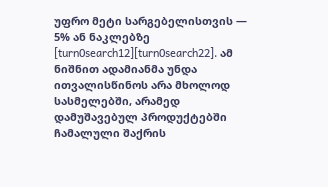უფრო მეტი სარგებელისთვის — 5% ან ნაკლებზე [turn0search12][turn0search22]. ამ ნიშნით ადამიანმა უნდა ითვალისწინოს არა მხოლოდ სასმელებში, არამედ დამუშავებულ პროდუქტებში ჩამალული შაქრის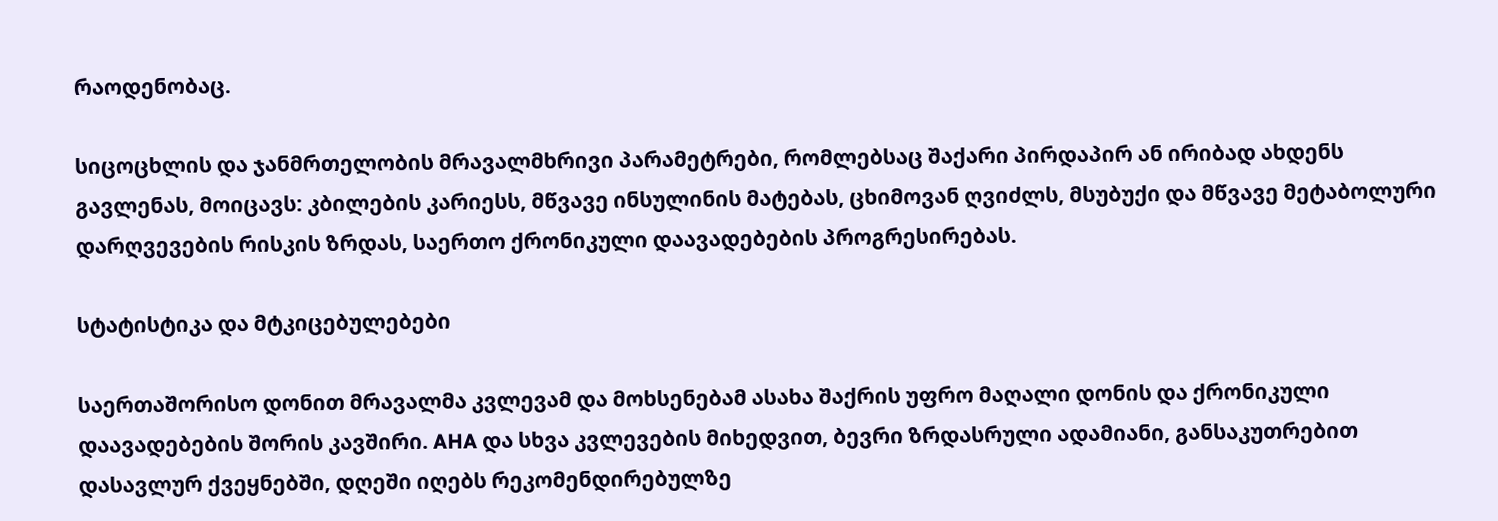რაოდენობაც.

სიცოცხლის და ჯანმრთელობის მრავალმხრივი პარამეტრები, რომლებსაც შაქარი პირდაპირ ან ირიბად ახდენს გავლენას, მოიცავს: კბილების კარიესს, მწვავე ინსულინის მატებას, ცხიმოვან ღვიძლს, მსუბუქი და მწვავე მეტაბოლური დარღვევების რისკის ზრდას, საერთო ქრონიკული დაავადებების პროგრესირებას.

სტატისტიკა და მტკიცებულებები

საერთაშორისო დონით მრავალმა კვლევამ და მოხსენებამ ასახა შაქრის უფრო მაღალი დონის და ქრონიკული დაავადებების შორის კავშირი. AHA და სხვა კვლევების მიხედვით, ბევრი ზრდასრული ადამიანი, განსაკუთრებით დასავლურ ქვეყნებში, დღეში იღებს რეკომენდირებულზე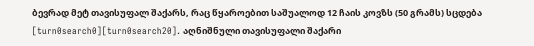ბევრად მეტ თავისუფალ შაქარს, რაც წყაროებით საშუალოდ 12 ჩაის კოვზს (50 გრამს) სცდება [turn0search0][turn0search20]. აღნიშნული თავისუფალი შაქარი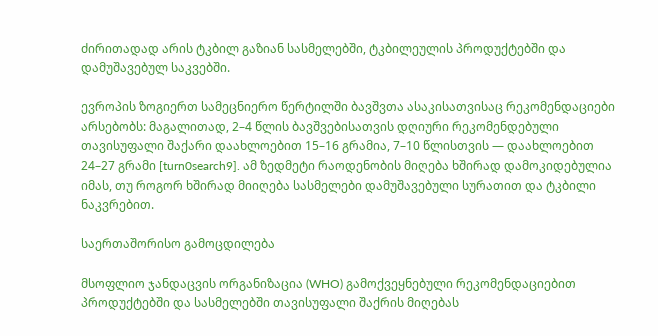ძირითადად არის ტკბილ გაზიან სასმელებში, ტკბილეულის პროდუქტებში და დამუშავებულ საკვებში.

ევროპის ზოგიერთ სამეცნიერო წერტილში ბავშვთა ასაკისათვისაც რეკომენდაციები არსებობს: მაგალითად, 2–4 წლის ბავშვებისათვის დღიური რეკომენდებული თავისუფალი შაქარი დაახლოებით 15–16 გრამია, 7–10 წლისთვის — დაახლოებით 24–27 გრამი [turn0search9]. ამ ზედმეტი რაოდენობის მიღება ხშირად დამოკიდებულია იმას, თუ როგორ ხშირად მიიღება სასმელები დამუშავებული სურათით და ტკბილი ნაკვრებით.

საერთაშორისო გამოცდილება

მსოფლიო ჯანდაცვის ორგანიზაცია (WHO) გამოქვეყნებული რეკომენდაციებით პროდუქტებში და სასმელებში თავისუფალი შაქრის მიღებას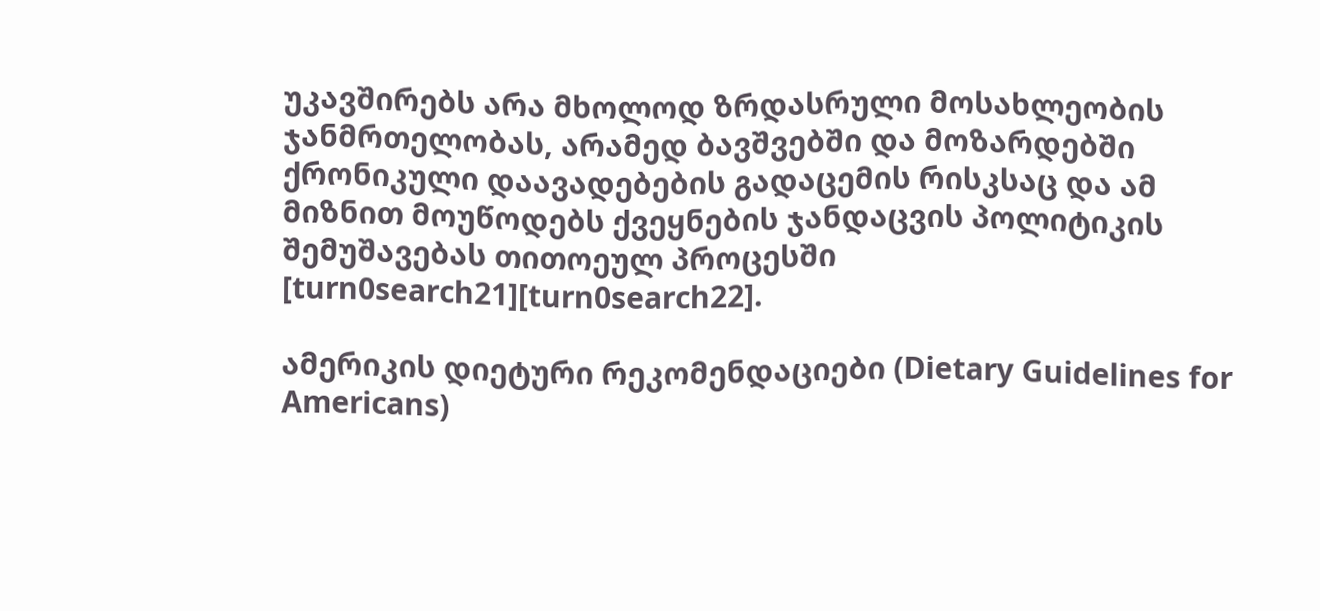უკავშირებს არა მხოლოდ ზრდასრული მოსახლეობის ჯანმრთელობას, არამედ ბავშვებში და მოზარდებში ქრონიკული დაავადებების გადაცემის რისკსაც და ამ მიზნით მოუწოდებს ქვეყნების ჯანდაცვის პოლიტიკის შემუშავებას თითოეულ პროცესში [turn0search21][turn0search22].

ამერიკის დიეტური რეკომენდაციები (Dietary Guidelines for Americans)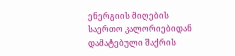ენერგიის მიღების საერთო კალორიებიდან დამატებული შაქრის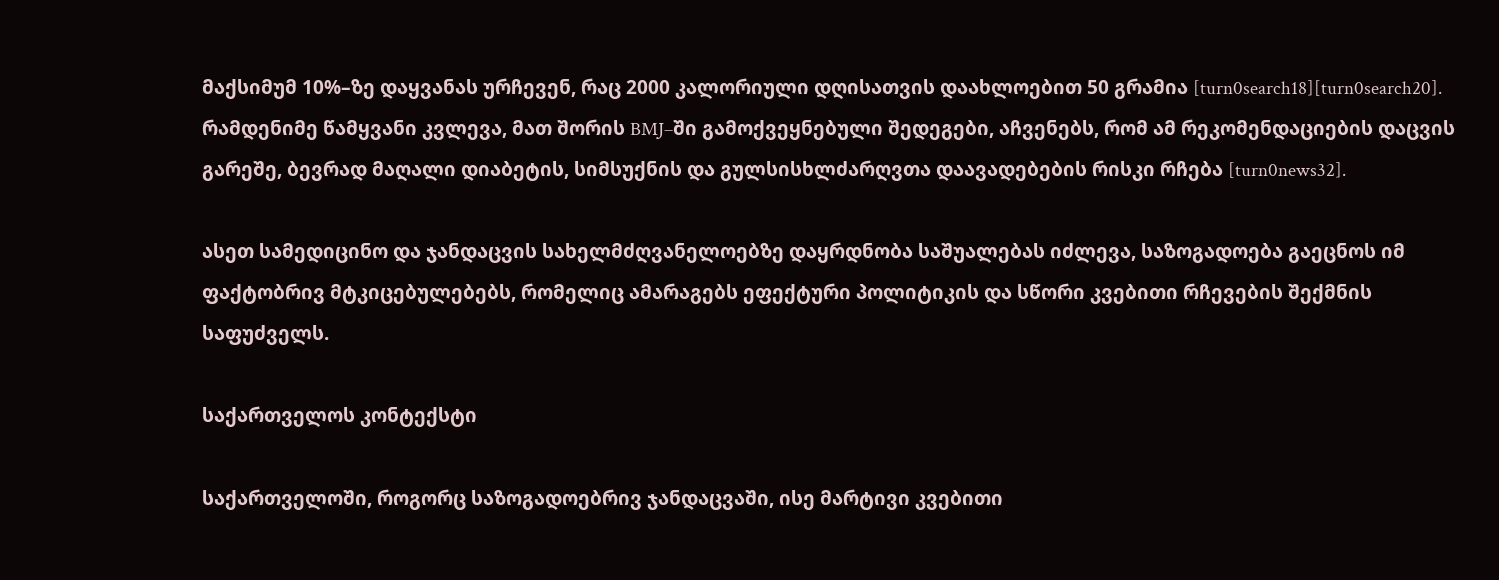მაქსიმუმ 10%–ზე დაყვანას ურჩევენ, რაც 2000 კალორიული დღისათვის დაახლოებით 50 გრამია [turn0search18][turn0search20]. რამდენიმე წამყვანი კვლევა, მათ შორის BMJ–ში გამოქვეყნებული შედეგები, აჩვენებს, რომ ამ რეკომენდაციების დაცვის გარეშე, ბევრად მაღალი დიაბეტის, სიმსუქნის და გულსისხლძარღვთა დაავადებების რისკი რჩება [turn0news32].

ასეთ სამედიცინო და ჯანდაცვის სახელმძღვანელოებზე დაყრდნობა საშუალებას იძლევა, საზოგადოება გაეცნოს იმ ფაქტობრივ მტკიცებულებებს, რომელიც ამარაგებს ეფექტური პოლიტიკის და სწორი კვებითი რჩევების შექმნის საფუძველს.

საქართველოს კონტექსტი

საქართველოში, როგორც საზოგადოებრივ ჯანდაცვაში, ისე მარტივი კვებითი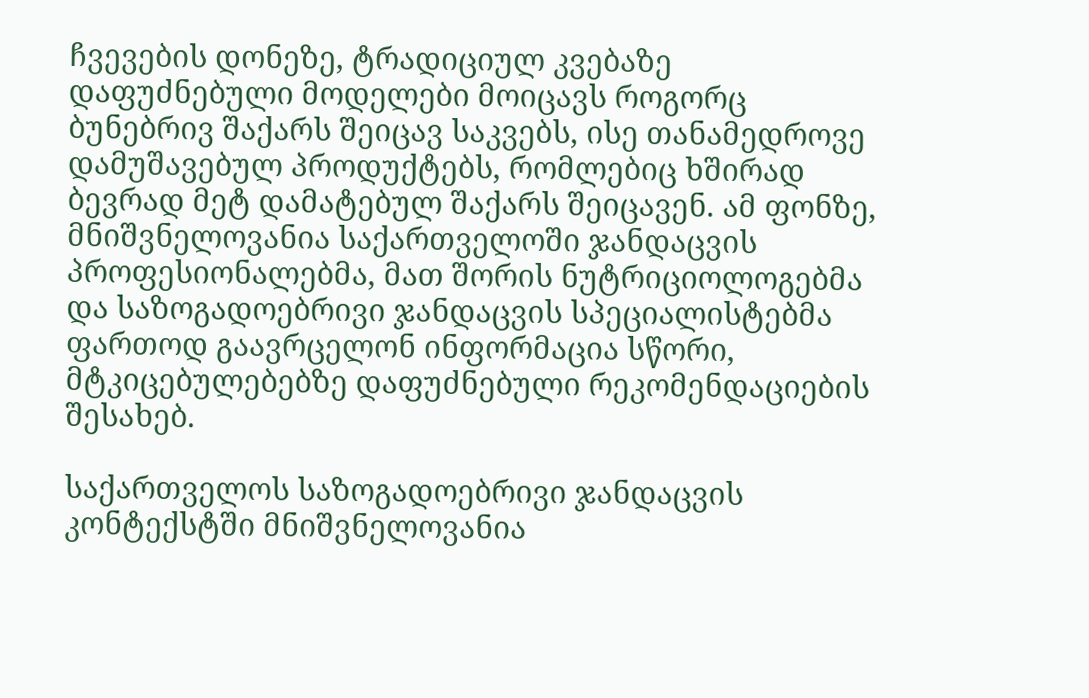ჩვევების დონეზე, ტრადიციულ კვებაზე დაფუძნებული მოდელები მოიცავს როგორც ბუნებრივ შაქარს შეიცავ საკვებს, ისე თანამედროვე დამუშავებულ პროდუქტებს, რომლებიც ხშირად ბევრად მეტ დამატებულ შაქარს შეიცავენ. ამ ფონზე, მნიშვნელოვანია საქართველოში ჯანდაცვის პროფესიონალებმა, მათ შორის ნუტრიციოლოგებმა და საზოგადოებრივი ჯანდაცვის სპეციალისტებმა ფართოდ გაავრცელონ ინფორმაცია სწორი, მტკიცებულებებზე დაფუძნებული რეკომენდაციების შესახებ.

საქართველოს საზოგადოებრივი ჯანდაცვის კონტექსტში მნიშვნელოვანია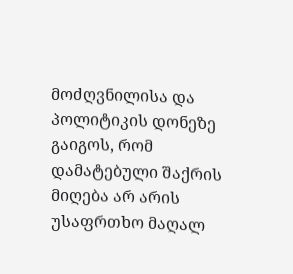მოძღვნილისა და პოლიტიკის დონეზე გაიგოს, რომ დამატებული შაქრის მიღება არ არის უსაფრთხო მაღალ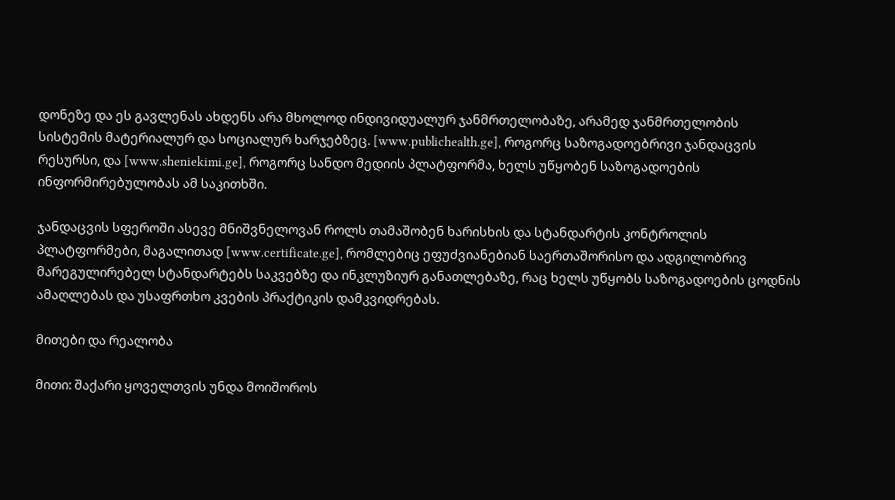დონეზე და ეს გავლენას ახდენს არა მხოლოდ ინდივიდუალურ ჯანმრთელობაზე, არამედ ჯანმრთელობის სისტემის მატერიალურ და სოციალურ ხარჯებზეც. [www.publichealth.ge], როგორც საზოგადოებრივი ჯანდაცვის რესურსი, და [www.sheniekimi.ge], როგორც სანდო მედიის პლატფორმა, ხელს უწყობენ საზოგადოების ინფორმირებულობას ამ საკითხში.

ჯანდაცვის სფეროში ასევე მნიშვნელოვან როლს თამაშობენ ხარისხის და სტანდარტის კონტროლის პლატფორმები, მაგალითად [www.certificate.ge], რომლებიც ეფუძვიანებიან საერთაშორისო და ადგილობრივ მარეგულირებელ სტანდარტებს საკვებზე და ინკლუზიურ განათლებაზე, რაც ხელს უწყობს საზოგადოების ცოდნის ამაღლებას და უსაფრთხო კვების პრაქტიკის დამკვიდრებას.

მითები და რეალობა

მითი: შაქარი ყოველთვის უნდა მოიშოროს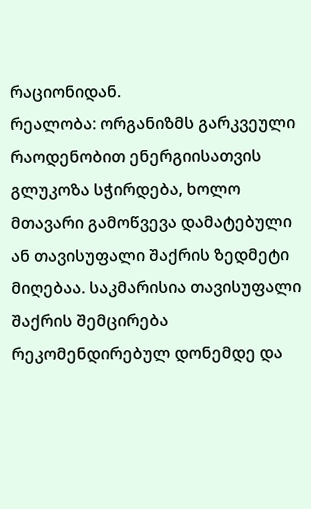რაციონიდან.
რეალობა: ორგანიზმს გარკვეული რაოდენობით ენერგიისათვის გლუკოზა სჭირდება, ხოლო მთავარი გამოწვევა დამატებული ან თავისუფალი შაქრის ზედმეტი მიღებაა. საკმარისია თავისუფალი შაქრის შემცირება რეკომენდირებულ დონემდე და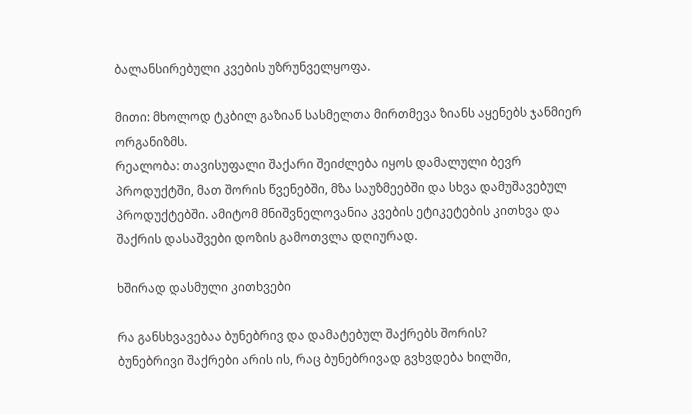ბალანსირებული კვების უზრუნველყოფა.

მითი: მხოლოდ ტკბილ გაზიან სასმელთა მირთმევა ზიანს აყენებს ჯანმიერ ორგანიზმს.
რეალობა: თავისუფალი შაქარი შეიძლება იყოს დამალული ბევრ პროდუქტში, მათ შორის წვენებში, მზა საუზმეებში და სხვა დამუშავებულ პროდუქტებში. ამიტომ მნიშვნელოვანია კვების ეტიკეტების კითხვა და შაქრის დასაშვები დოზის გამოთვლა დღიურად.

ხშირად დასმული კითხვები

რა განსხვავებაა ბუნებრივ და დამატებულ შაქრებს შორის?
ბუნებრივი შაქრები არის ის, რაც ბუნებრივად გვხვდება ხილში,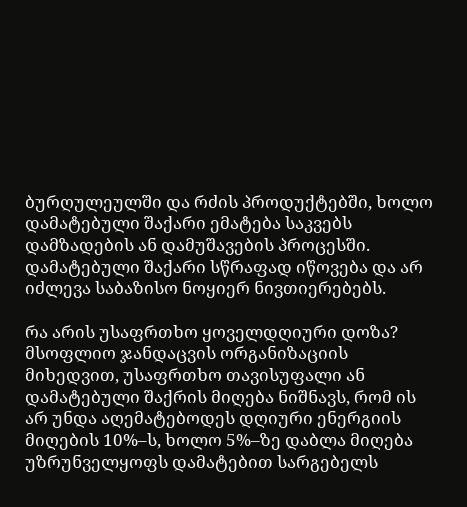ბურღულეულში და რძის პროდუქტებში, ხოლო დამატებული შაქარი ემატება საკვებს დამზადების ან დამუშავების პროცესში. დამატებული შაქარი სწრაფად იწოვება და არ იძლევა საბაზისო ნოყიერ ნივთიერებებს.

რა არის უსაფრთხო ყოველდღიური დოზა?
მსოფლიო ჯანდაცვის ორგანიზაციის მიხედვით, უსაფრთხო თავისუფალი ან დამატებული შაქრის მიღება ნიშნავს, რომ ის არ უნდა აღემატებოდეს დღიური ენერგიის მიღების 10%–ს, ხოლო 5%–ზე დაბლა მიღება უზრუნველყოფს დამატებით სარგებელს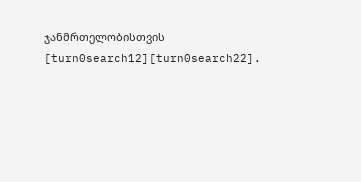ჯანმრთელობისთვის [turn0search12][turn0search22].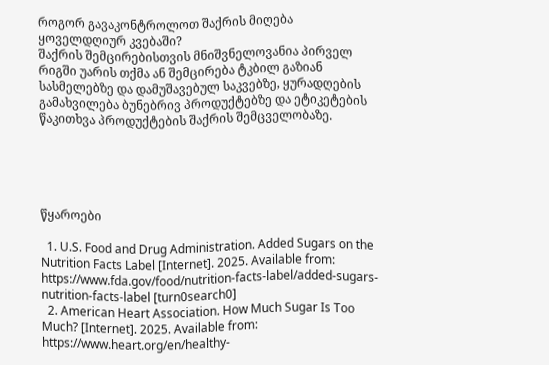როგორ გავაკონტროლოთ შაქრის მიღება ყოველდღიურ კვებაში?
შაქრის შემცირებისთვის მნიშვნელოვანია პირველ რიგში უარის თქმა ან შემცირება ტკბილ გაზიან სასმელებზე და დამუშავებულ საკვებზე, ყურადღების გამახვილება ბუნებრივ პროდუქტებზე და ეტიკეტების წაკითხვა პროდუქტების შაქრის შემცველობაზე.





წყაროები

  1. U.S. Food and Drug Administration. Added Sugars on the Nutrition Facts Label [Internet]. 2025. Available from: https://www.fda.gov/food/nutrition-facts-label/added-sugars-nutrition-facts-label [turn0search0]
  2. American Heart Association. How Much Sugar Is Too Much? [Internet]. 2025. Available from: https://www.heart.org/en/healthy-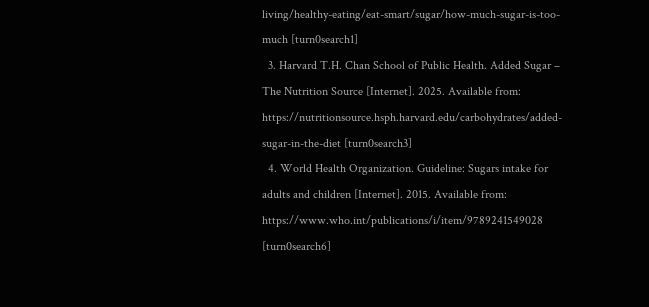living/healthy-eating/eat-smart/sugar/how-much-sugar-is-too-much [turn0search1]
  3. Harvard T.H. Chan School of Public Health. Added Sugar – The Nutrition Source [Internet]. 2025. Available from: https://nutritionsource.hsph.harvard.edu/carbohydrates/added-sugar-in-the-diet [turn0search3]
  4. World Health Organization. Guideline: Sugars intake for adults and children [Internet]. 2015. Available from: https://www.who.int/publications/i/item/9789241549028 [turn0search6]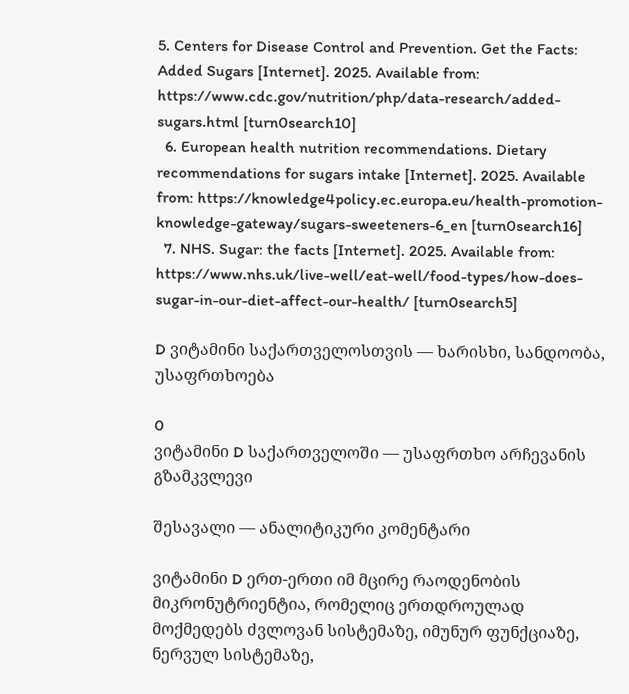5. Centers for Disease Control and Prevention. Get the Facts: Added Sugars [Internet]. 2025. Available from: https://www.cdc.gov/nutrition/php/data-research/added-sugars.html [turn0search10]
  6. European health nutrition recommendations. Dietary recommendations for sugars intake [Internet]. 2025. Available from: https://knowledge4policy.ec.europa.eu/health-promotion-knowledge-gateway/sugars-sweeteners-6_en [turn0search16]
  7. NHS. Sugar: the facts [Internet]. 2025. Available from: https://www.nhs.uk/live-well/eat-well/food-types/how-does-sugar-in-our-diet-affect-our-health/ [turn0search5]

D ვიტამინი საქართველოსთვის — ხარისხი, სანდოობა, უსაფრთხოება

0
ვიტამინი D საქართველოში — უსაფრთხო არჩევანის გზამკვლევი

შესავალი — ანალიტიკური კომენტარი

ვიტამინი D ერთ-ერთი იმ მცირე რაოდენობის მიკრონუტრიენტია, რომელიც ერთდროულად მოქმედებს ძვლოვან სისტემაზე, იმუნურ ფუნქციაზე, ნერვულ სისტემაზე,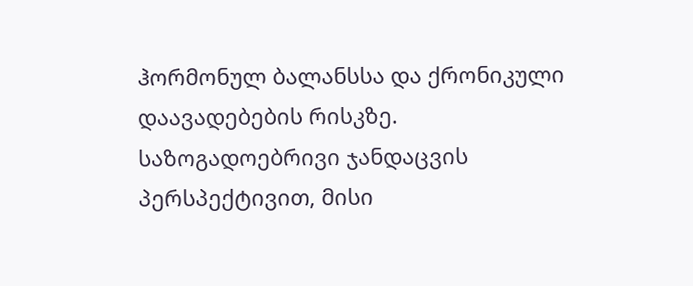ჰორმონულ ბალანსსა და ქრონიკული დაავადებების რისკზე. საზოგადოებრივი ჯანდაცვის პერსპექტივით, მისი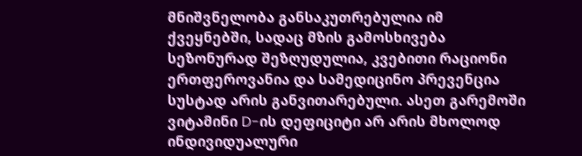მნიშვნელობა განსაკუთრებულია იმ ქვეყნებში, სადაც მზის გამოსხივება სეზონურად შეზღუდულია, კვებითი რაციონი ერთფეროვანია და სამედიცინო პრევენცია სუსტად არის განვითარებული. ასეთ გარემოში ვიტამინი D-ის დეფიციტი არ არის მხოლოდ ინდივიდუალური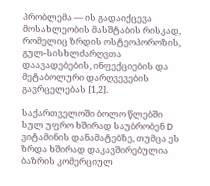პრობლემა — ის გადაიქცევა მოსახლეობის მასშტაბის რისკად, რომელიც ზრდის ოსტეოპოროზის, გულ-სისხლძარღვთა დაავადებების, ინფექციების და მეტაბოლური დარღვევების გავრცელებას [1,2].

საქართველოში ბოლო წლებში სულ უფრო ხშირად საუბრობენ D ვიტამინის დანამატებზე, თუმცა ეს ზრდა ხშირად დაკავშირებულია ბაზრის კომერციულ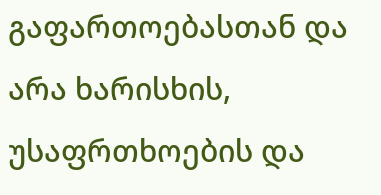გაფართოებასთან და არა ხარისხის, უსაფრთხოების და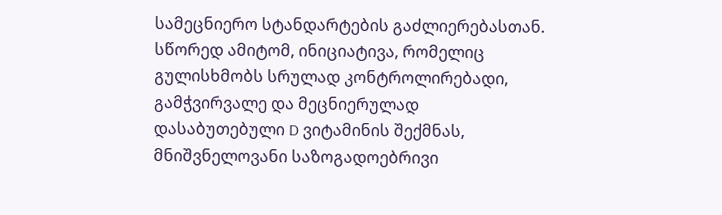სამეცნიერო სტანდარტების გაძლიერებასთან. სწორედ ამიტომ, ინიციატივა, რომელიც გულისხმობს სრულად კონტროლირებადი, გამჭვირვალე და მეცნიერულად დასაბუთებული D ვიტამინის შექმნას, მნიშვნელოვანი საზოგადოებრივი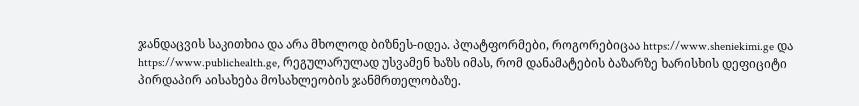ჯანდაცვის საკითხია და არა მხოლოდ ბიზნეს-იდეა. პლატფორმები, როგორებიცაა https://www.sheniekimi.ge და https://www.publichealth.ge, რეგულარულად უსვამენ ხაზს იმას, რომ დანამატების ბაზარზე ხარისხის დეფიციტი პირდაპირ აისახება მოსახლეობის ჯანმრთელობაზე.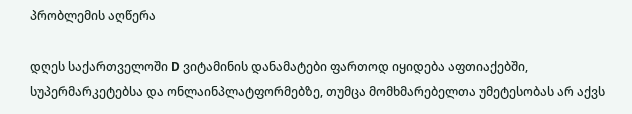პრობლემის აღწერა

დღეს საქართველოში D ვიტამინის დანამატები ფართოდ იყიდება აფთიაქებში, სუპერმარკეტებსა და ონლაინპლატფორმებზე, თუმცა მომხმარებელთა უმეტესობას არ აქვს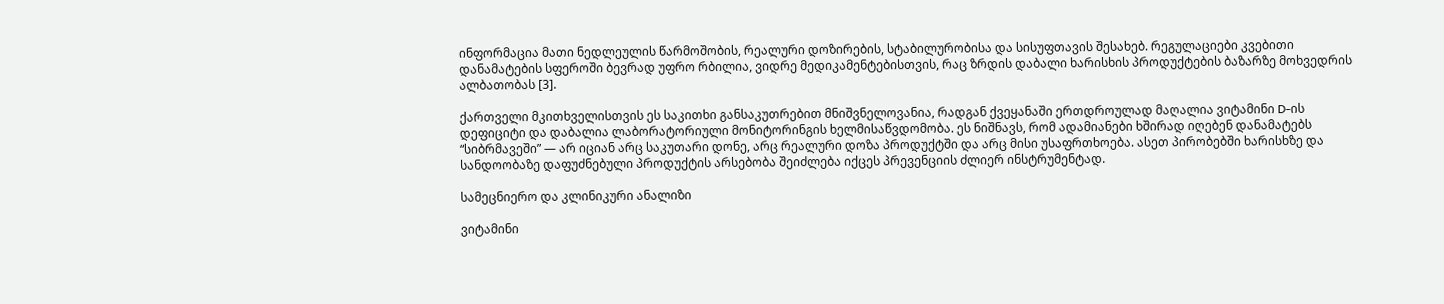ინფორმაცია მათი ნედლეულის წარმოშობის, რეალური დოზირების, სტაბილურობისა და სისუფთავის შესახებ. რეგულაციები კვებითი დანამატების სფეროში ბევრად უფრო რბილია, ვიდრე მედიკამენტებისთვის, რაც ზრდის დაბალი ხარისხის პროდუქტების ბაზარზე მოხვედრის ალბათობას [3].

ქართველი მკითხველისთვის ეს საკითხი განსაკუთრებით მნიშვნელოვანია, რადგან ქვეყანაში ერთდროულად მაღალია ვიტამინი D-ის დეფიციტი და დაბალია ლაბორატორიული მონიტორინგის ხელმისაწვდომობა. ეს ნიშნავს, რომ ადამიანები ხშირად იღებენ დანამატებს “სიბრმავეში” — არ იციან არც საკუთარი დონე, არც რეალური დოზა პროდუქტში და არც მისი უსაფრთხოება. ასეთ პირობებში ხარისხზე და სანდოობაზე დაფუძნებული პროდუქტის არსებობა შეიძლება იქცეს პრევენციის ძლიერ ინსტრუმენტად.

სამეცნიერო და კლინიკური ანალიზი

ვიტამინი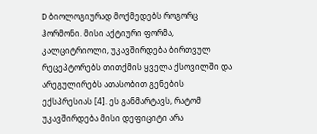D ბიოლოგიურად მოქმედებს როგორც ჰორმონი. მისი აქტიური ფორმა, კალციტრიოლი, უკავშირდება ბირთვულ რეცეპტორებს თითქმის ყველა ქსოვილში და არეგულირებს ათასობით გენების ექსპრესიას [4]. ეს განმარტავს, რატომ უკავშირდება მისი დეფიციტი არა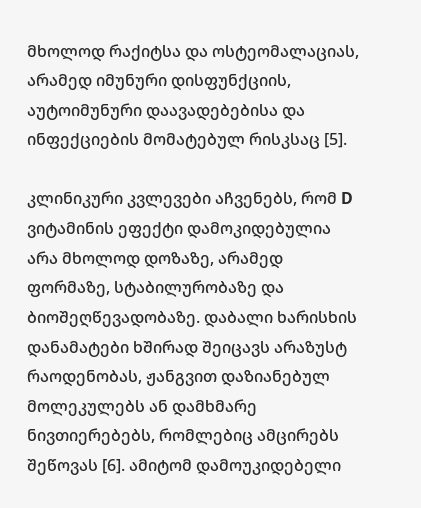მხოლოდ რაქიტსა და ოსტეომალაციას, არამედ იმუნური დისფუნქციის, აუტოიმუნური დაავადებებისა და ინფექციების მომატებულ რისკსაც [5].

კლინიკური კვლევები აჩვენებს, რომ D ვიტამინის ეფექტი დამოკიდებულია არა მხოლოდ დოზაზე, არამედ ფორმაზე, სტაბილურობაზე და ბიოშეღწევადობაზე. დაბალი ხარისხის დანამატები ხშირად შეიცავს არაზუსტ რაოდენობას, ჟანგვით დაზიანებულ მოლეკულებს ან დამხმარე ნივთიერებებს, რომლებიც ამცირებს შეწოვას [6]. ამიტომ დამოუკიდებელი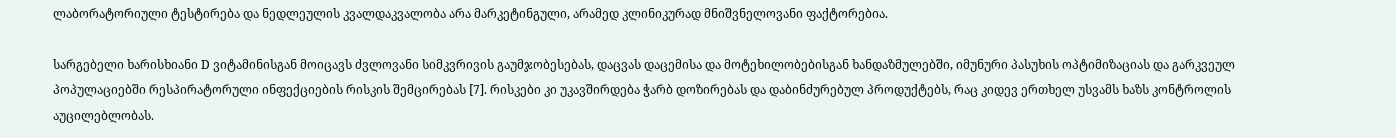ლაბორატორიული ტესტირება და ნედლეულის კვალდაკვალობა არა მარკეტინგული, არამედ კლინიკურად მნიშვნელოვანი ფაქტორებია.

სარგებელი ხარისხიანი D ვიტამინისგან მოიცავს ძვლოვანი სიმკვრივის გაუმჯობესებას, დაცვას დაცემისა და მოტეხილობებისგან ხანდაზმულებში, იმუნური პასუხის ოპტიმიზაციას და გარკვეულ პოპულაციებში რესპირატორული ინფექციების რისკის შემცირებას [7]. რისკები კი უკავშირდება ჭარბ დოზირებას და დაბინძურებულ პროდუქტებს, რაც კიდევ ერთხელ უსვამს ხაზს კონტროლის აუცილებლობას.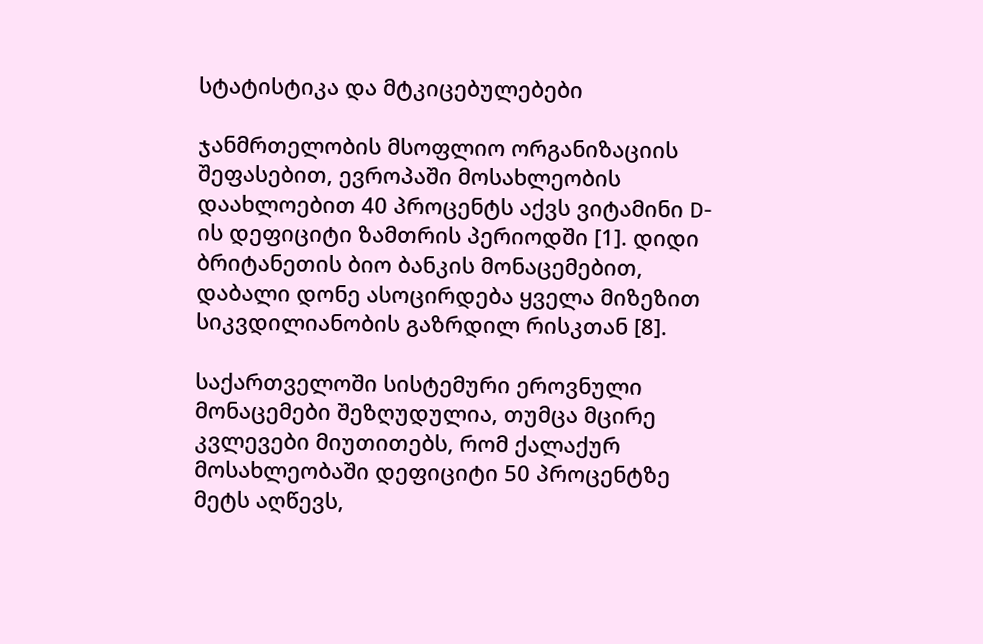სტატისტიკა და მტკიცებულებები

ჯანმრთელობის მსოფლიო ორგანიზაციის შეფასებით, ევროპაში მოსახლეობის დაახლოებით 40 პროცენტს აქვს ვიტამინი D-ის დეფიციტი ზამთრის პერიოდში [1]. დიდი ბრიტანეთის ბიო ბანკის მონაცემებით, დაბალი დონე ასოცირდება ყველა მიზეზით სიკვდილიანობის გაზრდილ რისკთან [8].

საქართველოში სისტემური ეროვნული მონაცემები შეზღუდულია, თუმცა მცირე კვლევები მიუთითებს, რომ ქალაქურ მოსახლეობაში დეფიციტი 50 პროცენტზე მეტს აღწევს,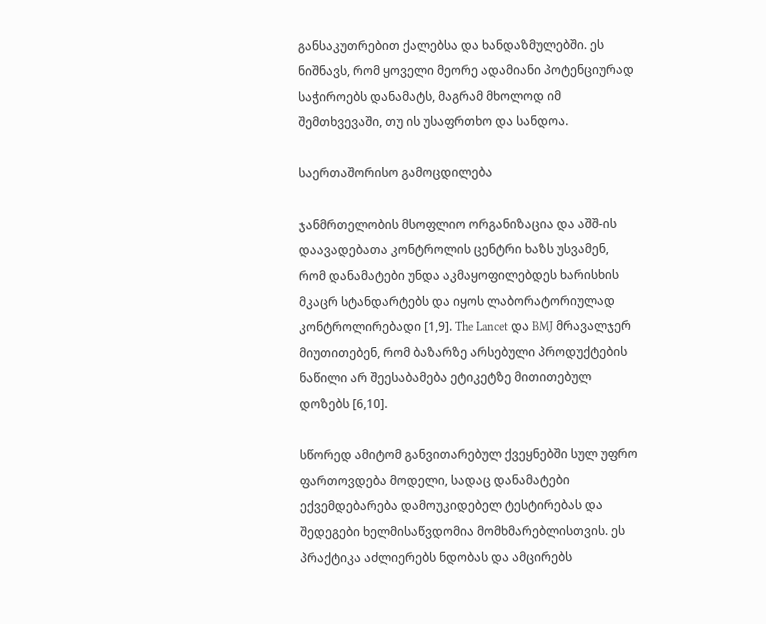განსაკუთრებით ქალებსა და ხანდაზმულებში. ეს ნიშნავს, რომ ყოველი მეორე ადამიანი პოტენციურად საჭიროებს დანამატს, მაგრამ მხოლოდ იმ შემთხვევაში, თუ ის უსაფრთხო და სანდოა.

საერთაშორისო გამოცდილება

ჯანმრთელობის მსოფლიო ორგანიზაცია და აშშ-ის დაავადებათა კონტროლის ცენტრი ხაზს უსვამენ, რომ დანამატები უნდა აკმაყოფილებდეს ხარისხის მკაცრ სტანდარტებს და იყოს ლაბორატორიულად კონტროლირებადი [1,9]. The Lancet და BMJ მრავალჯერ მიუთითებენ, რომ ბაზარზე არსებული პროდუქტების ნაწილი არ შეესაბამება ეტიკეტზე მითითებულ დოზებს [6,10].

სწორედ ამიტომ განვითარებულ ქვეყნებში სულ უფრო ფართოვდება მოდელი, სადაც დანამატები ექვემდებარება დამოუკიდებელ ტესტირებას და შედეგები ხელმისაწვდომია მომხმარებლისთვის. ეს პრაქტიკა აძლიერებს ნდობას და ამცირებს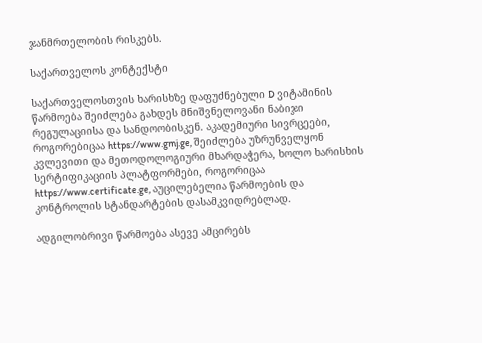ჯანმრთელობის რისკებს.

საქართველოს კონტექსტი

საქართველოსთვის ხარისხზე დაფუძნებული D ვიტამინის წარმოება შეიძლება გახდეს მნიშვნელოვანი ნაბიჯი რეგულაციისა და სანდოობისკენ. აკადემიური სივრცეები, როგორებიცაა https://www.gmj.ge, შეიძლება უზრუნველყონ კვლევითი და მეთოდოლოგიური მხარდაჭერა, ხოლო ხარისხის სერტიფიკაციის პლატფორმები, როგორიცაა https://www.certificate.ge, აუცილებელია წარმოების და კონტროლის სტანდარტების დასამკვიდრებლად.

ადგილობრივი წარმოება ასევე ამცირებს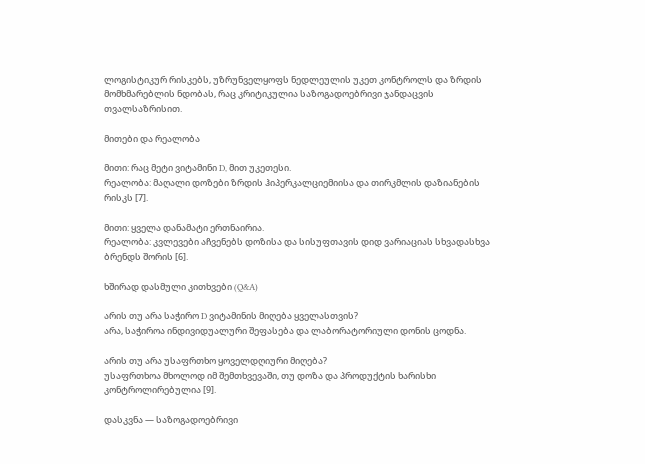ლოგისტიკურ რისკებს, უზრუნველყოფს ნედლეულის უკეთ კონტროლს და ზრდის მომხმარებლის ნდობას, რაც კრიტიკულია საზოგადოებრივი ჯანდაცვის თვალსაზრისით.

მითები და რეალობა

მითი: რაც მეტი ვიტამინი D, მით უკეთესი.
რეალობა: მაღალი დოზები ზრდის ჰიპერკალციემიისა და თირკმლის დაზიანების რისკს [7].

მითი: ყველა დანამატი ერთნაირია.
რეალობა: კვლევები აჩვენებს დოზისა და სისუფთავის დიდ ვარიაციას სხვადასხვა ბრენდს შორის [6].

ხშირად დასმული კითხვები (Q&A)

არის თუ არა საჭირო D ვიტამინის მიღება ყველასთვის?
არა, საჭიროა ინდივიდუალური შეფასება და ლაბორატორიული დონის ცოდნა.

არის თუ არა უსაფრთხო ყოველდღიური მიღება?
უსაფრთხოა მხოლოდ იმ შემთხვევაში, თუ დოზა და პროდუქტის ხარისხი კონტროლირებულია [9].

დასკვნა — საზოგადოებრივი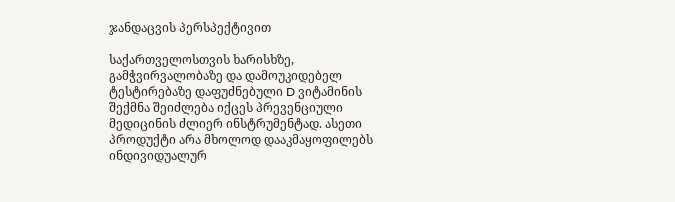ჯანდაცვის პერსპექტივით

საქართველოსთვის ხარისხზე, გამჭვირვალობაზე და დამოუკიდებელ ტესტირებაზე დაფუძნებული D ვიტამინის შექმნა შეიძლება იქცეს პრევენციული მედიცინის ძლიერ ინსტრუმენტად. ასეთი პროდუქტი არა მხოლოდ დააკმაყოფილებს ინდივიდუალურ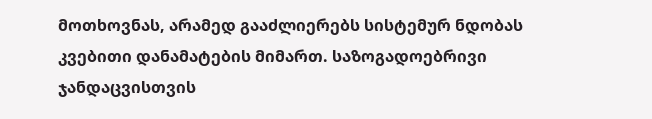მოთხოვნას, არამედ გააძლიერებს სისტემურ ნდობას კვებითი დანამატების მიმართ. საზოგადოებრივი ჯანდაცვისთვის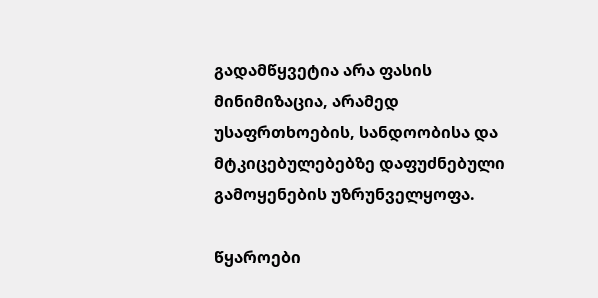გადამწყვეტია არა ფასის მინიმიზაცია, არამედ უსაფრთხოების, სანდოობისა და მტკიცებულებებზე დაფუძნებული გამოყენების უზრუნველყოფა.

წყაროები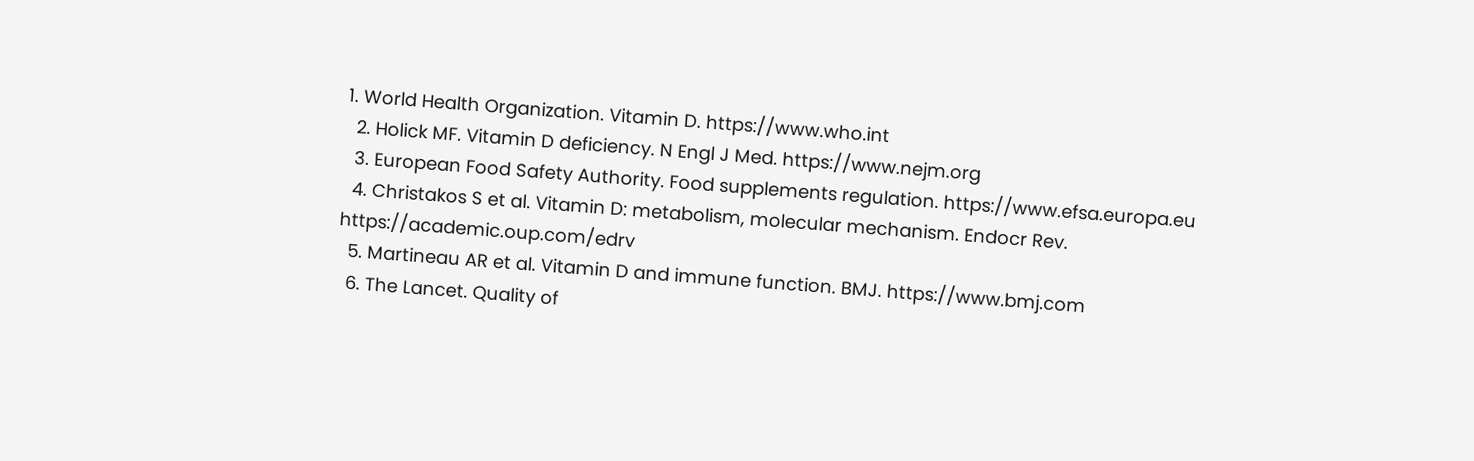1. World Health Organization. Vitamin D. https://www.who.int
  2. Holick MF. Vitamin D deficiency. N Engl J Med. https://www.nejm.org
  3. European Food Safety Authority. Food supplements regulation. https://www.efsa.europa.eu
  4. Christakos S et al. Vitamin D: metabolism, molecular mechanism. Endocr Rev. https://academic.oup.com/edrv
  5. Martineau AR et al. Vitamin D and immune function. BMJ. https://www.bmj.com
  6. The Lancet. Quality of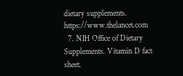dietary supplements. https://www.thelancet.com
  7. NIH Office of Dietary Supplements. Vitamin D fact sheet.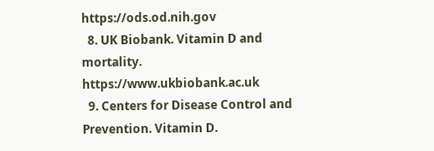https://ods.od.nih.gov
  8. UK Biobank. Vitamin D and mortality. https://www.ukbiobank.ac.uk
  9. Centers for Disease Control and Prevention. Vitamin D.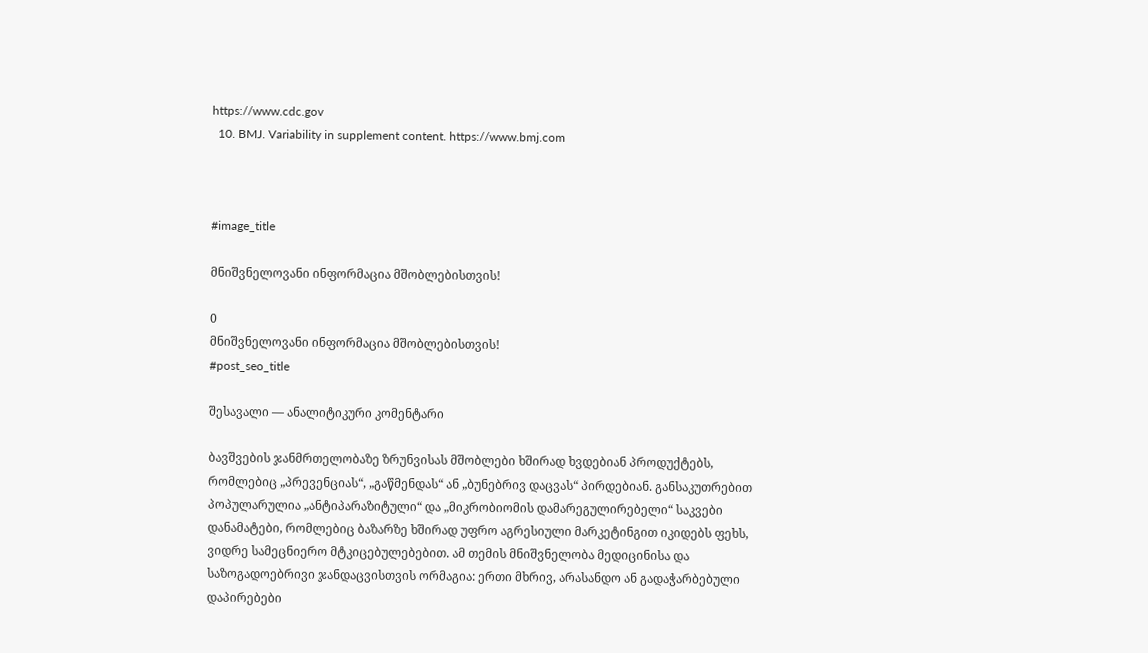https://www.cdc.gov
  10. BMJ. Variability in supplement content. https://www.bmj.com



#image_title

მნიშვნელოვანი ინფორმაცია მშობლებისთვის!

0
მნიშვნელოვანი ინფორმაცია მშობლებისთვის!
#post_seo_title

შესავალი — ანალიტიკური კომენტარი

ბავშვების ჯანმრთელობაზე ზრუნვისას მშობლები ხშირად ხვდებიან პროდუქტებს, რომლებიც „პრევენციას“, „გაწმენდას“ ან „ბუნებრივ დაცვას“ პირდებიან. განსაკუთრებით პოპულარულია „ანტიპარაზიტული“ და „მიკრობიომის დამარეგულირებელი“ საკვები დანამატები, რომლებიც ბაზარზე ხშირად უფრო აგრესიული მარკეტინგით იკიდებს ფეხს, ვიდრე სამეცნიერო მტკიცებულებებით. ამ თემის მნიშვნელობა მედიცინისა და საზოგადოებრივი ჯანდაცვისთვის ორმაგია: ერთი მხრივ, არასანდო ან გადაჭარბებული დაპირებები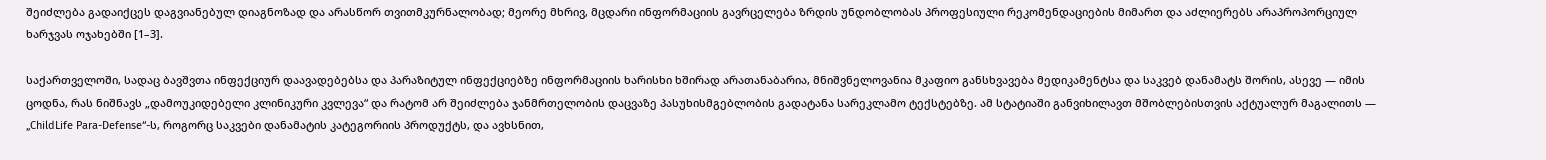შეიძლება გადაიქცეს დაგვიანებულ დიაგნოზად და არასწორ თვითმკურნალობად; მეორე მხრივ, მცდარი ინფორმაციის გავრცელება ზრდის უნდობლობას პროფესიული რეკომენდაციების მიმართ და აძლიერებს არაპროპორციულ ხარჯვას ოჯახებში [1–3].

საქართველოში, სადაც ბავშვთა ინფექციურ დაავადებებსა და პარაზიტულ ინფექციებზე ინფორმაციის ხარისხი ხშირად არათანაბარია, მნიშვნელოვანია მკაფიო განსხვავება მედიკამენტსა და საკვებ დანამატს შორის, ასევე — იმის ცოდნა, რას ნიშნავს „დამოუკიდებელი კლინიკური კვლევა“ და რატომ არ შეიძლება ჯანმრთელობის დაცვაზე პასუხისმგებლობის გადატანა სარეკლამო ტექსტებზე. ამ სტატიაში განვიხილავთ მშობლებისთვის აქტუალურ მაგალითს — „ChildLife Para-Defense“-ს, როგორც საკვები დანამატის კატეგორიის პროდუქტს, და ავხსნით,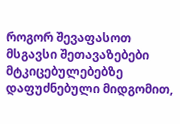როგორ შევაფასოთ მსგავსი შეთავაზებები მტკიცებულებებზე დაფუძნებული მიდგომით,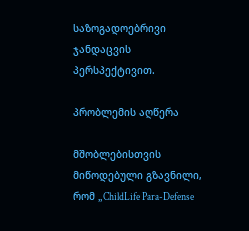საზოგადოებრივი ჯანდაცვის პერსპექტივით.

პრობლემის აღწერა

მშობლებისთვის მიწოდებული გზავნილი, რომ „ChildLife Para-Defense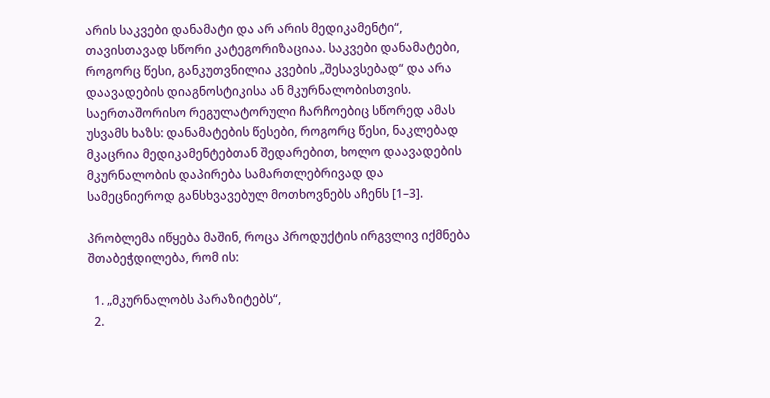არის საკვები დანამატი და არ არის მედიკამენტი“, თავისთავად სწორი კატეგორიზაციაა. საკვები დანამატები, როგორც წესი, განკუთვნილია კვების „შესავსებად“ და არა დაავადების დიაგნოსტიკისა ან მკურნალობისთვის. საერთაშორისო რეგულატორული ჩარჩოებიც სწორედ ამას უსვამს ხაზს: დანამატების წესები, როგორც წესი, ნაკლებად მკაცრია მედიკამენტებთან შედარებით, ხოლო დაავადების მკურნალობის დაპირება სამართლებრივად და სამეცნიეროდ განსხვავებულ მოთხოვნებს აჩენს [1–3].

პრობლემა იწყება მაშინ, როცა პროდუქტის ირგვლივ იქმნება შთაბეჭდილება, რომ ის:

  1. „მკურნალობს პარაზიტებს“,
  2.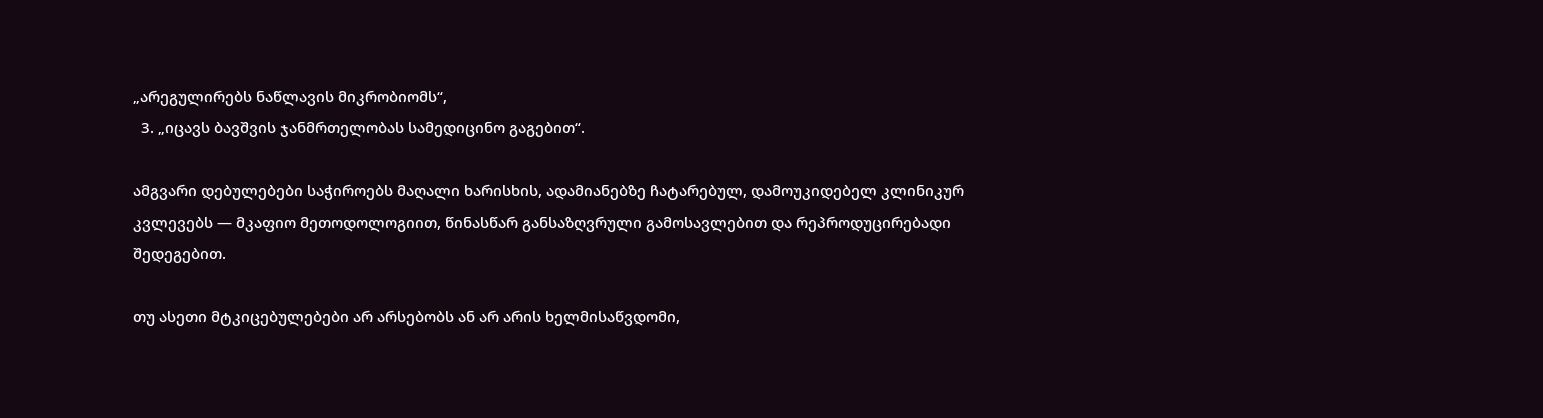„არეგულირებს ნაწლავის მიკრობიომს“,
  3. „იცავს ბავშვის ჯანმრთელობას სამედიცინო გაგებით“.

ამგვარი დებულებები საჭიროებს მაღალი ხარისხის, ადამიანებზე ჩატარებულ, დამოუკიდებელ კლინიკურ კვლევებს — მკაფიო მეთოდოლოგიით, წინასწარ განსაზღვრული გამოსავლებით და რეპროდუცირებადი შედეგებით.

თუ ასეთი მტკიცებულებები არ არსებობს ან არ არის ხელმისაწვდომი,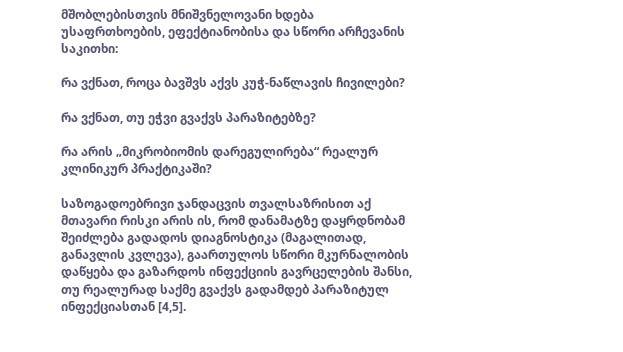მშობლებისთვის მნიშვნელოვანი ხდება უსაფრთხოების, ეფექტიანობისა და სწორი არჩევანის საკითხი:

რა ვქნათ, როცა ბავშვს აქვს კუჭ-ნაწლავის ჩივილები?

რა ვქნათ, თუ ეჭვი გვაქვს პარაზიტებზე?

რა არის „მიკრობიომის დარეგულირება“ რეალურ კლინიკურ პრაქტიკაში?

საზოგადოებრივი ჯანდაცვის თვალსაზრისით აქ მთავარი რისკი არის ის, რომ დანამატზე დაყრდნობამ შეიძლება გადადოს დიაგნოსტიკა (მაგალითად, განავლის კვლევა), გაართულოს სწორი მკურნალობის დაწყება და გაზარდოს ინფექციის გავრცელების შანსი, თუ რეალურად საქმე გვაქვს გადამდებ პარაზიტულ ინფექციასთან [4,5].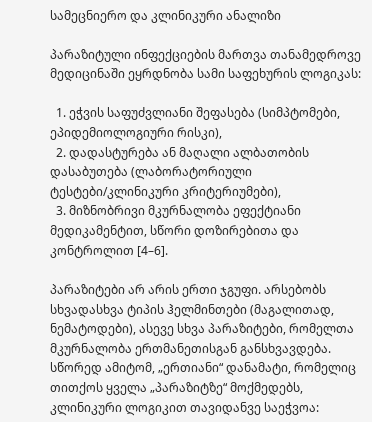სამეცნიერო და კლინიკური ანალიზი

პარაზიტული ინფექციების მართვა თანამედროვე მედიცინაში ეყრდნობა სამი საფეხურის ლოგიკას:

  1. ეჭვის საფუძვლიანი შეფასება (სიმპტომები, ეპიდემიოლოგიური რისკი),
  2. დადასტურება ან მაღალი ალბათობის დასაბუთება (ლაბორატორიული ტესტები/კლინიკური კრიტერიუმები),
  3. მიზნობრივი მკურნალობა ეფექტიანი მედიკამენტით, სწორი დოზირებითა და კონტროლით [4–6].

პარაზიტები არ არის ერთი ჯგუფი. არსებობს სხვადასხვა ტიპის ჰელმინთები (მაგალითად, ნემატოდები), ასევე სხვა პარაზიტები, რომელთა მკურნალობა ერთმანეთისგან განსხვავდება. სწორედ ამიტომ, „ერთიანი“ დანამატი, რომელიც თითქოს ყველა „პარაზიტზე“ მოქმედებს, კლინიკური ლოგიკით თავიდანვე საეჭვოა: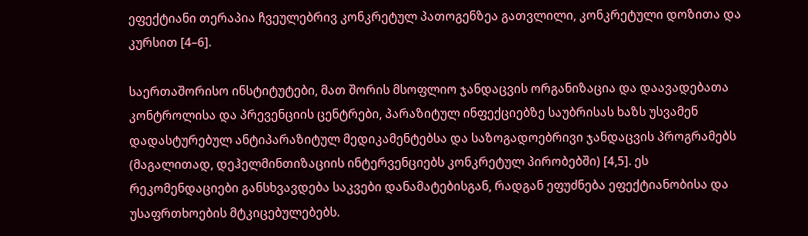ეფექტიანი თერაპია ჩვეულებრივ კონკრეტულ პათოგენზეა გათვლილი, კონკრეტული დოზითა და კურსით [4–6].

საერთაშორისო ინსტიტუტები, მათ შორის მსოფლიო ჯანდაცვის ორგანიზაცია და დაავადებათა კონტროლისა და პრევენციის ცენტრები, პარაზიტულ ინფექციებზე საუბრისას ხაზს უსვამენ დადასტურებულ ანტიპარაზიტულ მედიკამენტებსა და საზოგადოებრივი ჯანდაცვის პროგრამებს (მაგალითად, დეჰელმინთიზაციის ინტერვენციებს კონკრეტულ პირობებში) [4,5]. ეს რეკომენდაციები განსხვავდება საკვები დანამატებისგან, რადგან ეფუძნება ეფექტიანობისა და უსაფრთხოების მტკიცებულებებს.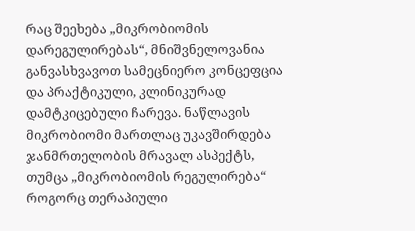რაც შეეხება „მიკრობიომის დარეგულირებას“, მნიშვნელოვანია განვასხვავოთ სამეცნიერო კონცეფცია და პრაქტიკული, კლინიკურად დამტკიცებული ჩარევა. ნაწლავის მიკრობიომი მართლაც უკავშირდება ჯანმრთელობის მრავალ ასპექტს, თუმცა „მიკრობიომის რეგულირება“ როგორც თერაპიული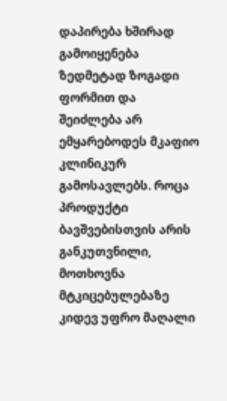დაპირება ხშირად გამოიყენება ზედმეტად ზოგადი ფორმით და შეიძლება არ ემყარებოდეს მკაფიო კლინიკურ გამოსავლებს. როცა პროდუქტი ბავშვებისთვის არის განკუთვნილი, მოთხოვნა მტკიცებულებაზე კიდევ უფრო მაღალი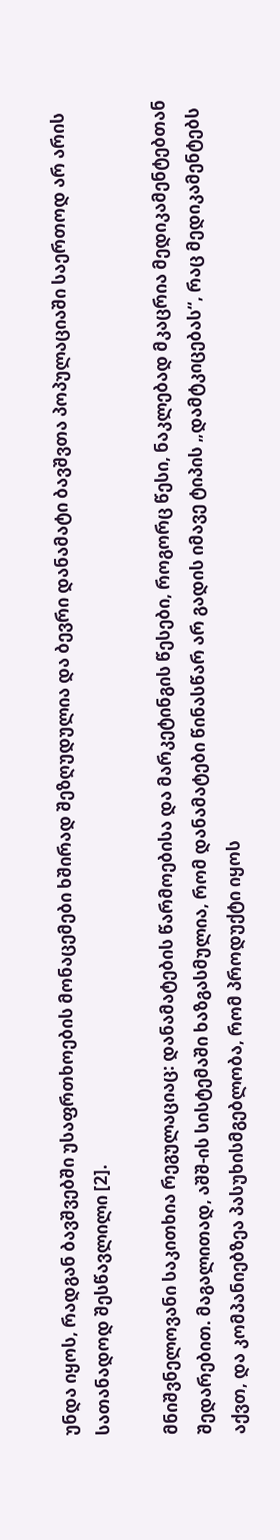უნდა იყოს, რადგან ბავშვებში უსაფრთხოების მონაცემები ხშირად შეზღუდულია და ბევრი დანამატი ბავშვთა პოპულაციაში საერთოდ არ არის სათანადოდ შესწავლილი [2].

მნიშვნელოვანი საკითხია რეგულაციაც: დანამატების წარმოებისა და მარკეტინგის წესები, როგორც წესი, ნაკლებად მკაცრია მედიკამენტებთან შედარებით. მაგალითად, აშშ-ის სისტემაში ხაზგასმულია, რომ დანამატები წინასწარ არ გადის იმავე ტიპის „დამტკიცებას“, რაც მედიკამენტებს აქვთ, და კომპანიებზეა პასუხისმგებლობა, რომ პროდუქტი იყოს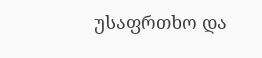უსაფრთხო და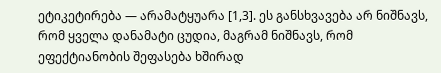ეტიკეტირება — არამატყუარა [1,3]. ეს განსხვავება არ ნიშნავს, რომ ყველა დანამატი ცუდია, მაგრამ ნიშნავს, რომ ეფექტიანობის შეფასება ხშირად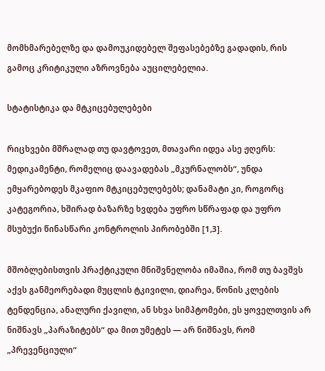მომხმარებელზე და დამოუკიდებელ შეფასებებზე გადადის, რის გამოც კრიტიკული აზროვნება აუცილებელია.

სტატისტიკა და მტკიცებულებები

რიცხვები მშრალად თუ დავტოვეთ, მთავარი იდეა ასე ჟღერს: მედიკამენტი, რომელიც დაავადებას „მკურნალობს“, უნდა ემყარებოდეს მკაფიო მტკიცებულებებს; დანამატი კი, როგორც კატეგორია, ხშირად ბაზარზე ხვდება უფრო სწრაფად და უფრო მსუბუქი წინასწარი კონტროლის პირობებში [1,3].

მშობლებისთვის პრაქტიკული მნიშვნელობა იმაშია, რომ თუ ბავშვს აქვს განმეორებადი მუცლის ტკივილი, დიარეა, წონის კლების ტენდენცია, ანალური ქავილი, ან სხვა სიმპტომები, ეს ყოველთვის არ ნიშნავს „პარაზიტებს“ და მით უმეტეს — არ ნიშნავს, რომ „პრევენციული“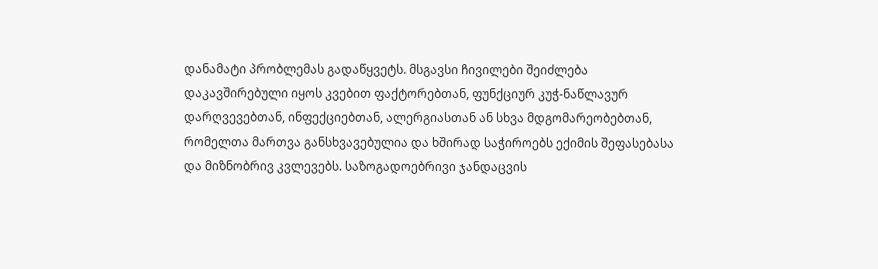დანამატი პრობლემას გადაწყვეტს. მსგავსი ჩივილები შეიძლება დაკავშირებული იყოს კვებით ფაქტორებთან, ფუნქციურ კუჭ-ნაწლავურ დარღვევებთან, ინფექციებთან, ალერგიასთან ან სხვა მდგომარეობებთან, რომელთა მართვა განსხვავებულია და ხშირად საჭიროებს ექიმის შეფასებასა და მიზნობრივ კვლევებს. საზოგადოებრივი ჯანდაცვის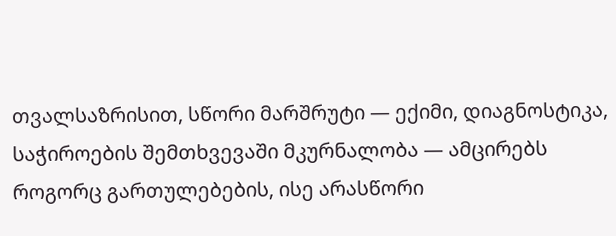თვალსაზრისით, სწორი მარშრუტი — ექიმი, დიაგნოსტიკა, საჭიროების შემთხვევაში მკურნალობა — ამცირებს როგორც გართულებების, ისე არასწორი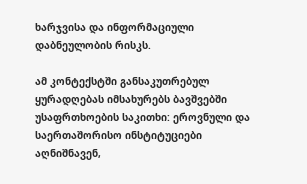ხარჯვისა და ინფორმაციული დაბნეულობის რისკს.

ამ კონტექსტში განსაკუთრებულ ყურადღებას იმსახურებს ბავშვებში უსაფრთხოების საკითხი: ეროვნული და საერთაშორისო ინსტიტუციები აღნიშნავენ,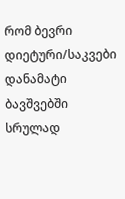რომ ბევრი დიეტური/საკვები დანამატი ბავშვებში სრულად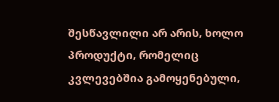შესწავლილი არ არის, ხოლო პროდუქტი, რომელიც კვლევებშია გამოყენებული,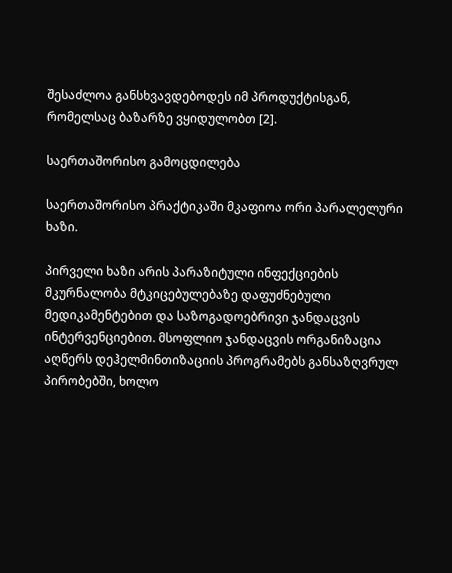შესაძლოა განსხვავდებოდეს იმ პროდუქტისგან, რომელსაც ბაზარზე ვყიდულობთ [2].

საერთაშორისო გამოცდილება

საერთაშორისო პრაქტიკაში მკაფიოა ორი პარალელური ხაზი.

პირველი ხაზი არის პარაზიტული ინფექციების მკურნალობა მტკიცებულებაზე დაფუძნებული მედიკამენტებით და საზოგადოებრივი ჯანდაცვის ინტერვენციებით. მსოფლიო ჯანდაცვის ორგანიზაცია აღწერს დეჰელმინთიზაციის პროგრამებს განსაზღვრულ პირობებში, ხოლო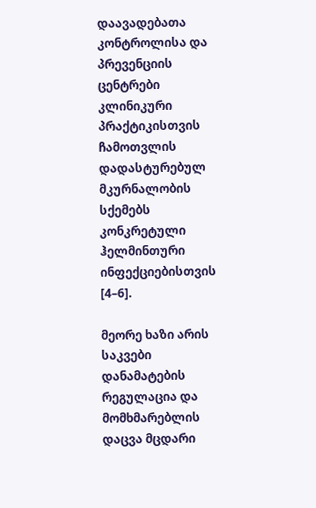დაავადებათა კონტროლისა და პრევენციის ცენტრები კლინიკური პრაქტიკისთვის ჩამოთვლის დადასტურებულ მკურნალობის სქემებს კონკრეტული ჰელმინთური ინფექციებისთვის [4–6].

მეორე ხაზი არის საკვები დანამატების რეგულაცია და მომხმარებლის დაცვა მცდარი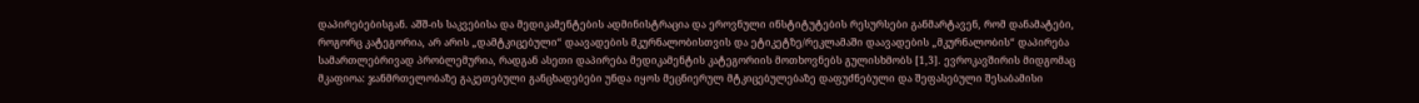დაპირებებისგან. აშშ-ის საკვებისა და მედიკამენტების ადმინისტრაცია და ეროვნული ინსტიტუტების რესურსები განმარტავენ, რომ დანამატები, როგორც კატეგორია, არ არის „დამტკიცებული“ დაავადების მკურნალობისთვის და ეტიკეტზე/რეკლამაში დაავადების „მკურნალობის“ დაპირება სამართლებრივად პრობლემურია, რადგან ასეთი დაპირება მედიკამენტის კატეგორიის მოთხოვნებს გულისხმობს [1,3]. ევროკავშირის მიდგომაც მკაფიოა: ჯანმრთელობაზე გაკეთებული განცხადებები უნდა იყოს მეცნიერულ მტკიცებულებაზე დაფუძნებული და შეფასებული შესაბამისი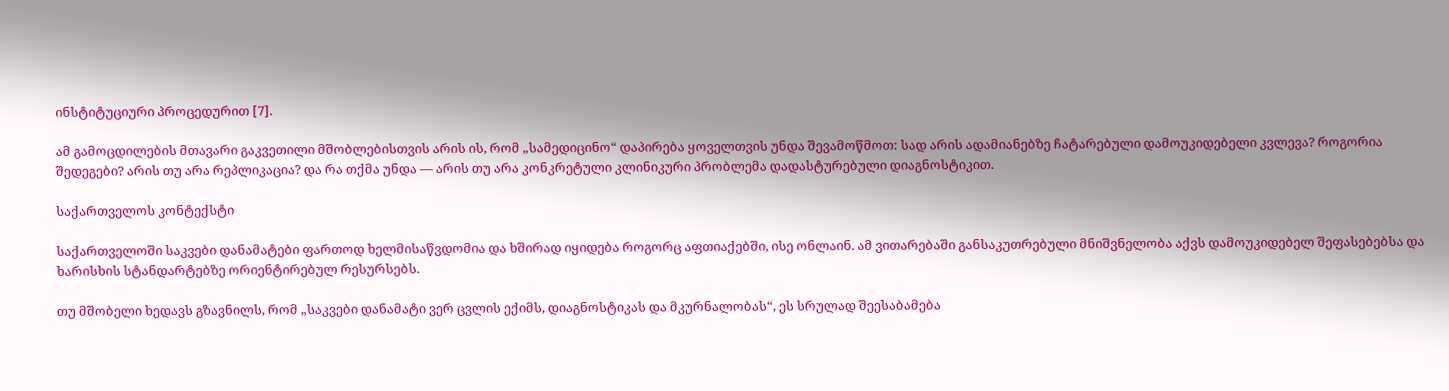ინსტიტუციური პროცედურით [7].

ამ გამოცდილების მთავარი გაკვეთილი მშობლებისთვის არის ის, რომ „სამედიცინო“ დაპირება ყოველთვის უნდა შევამოწმოთ: სად არის ადამიანებზე ჩატარებული დამოუკიდებელი კვლევა? როგორია შედეგები? არის თუ არა რეპლიკაცია? და რა თქმა უნდა — არის თუ არა კონკრეტული კლინიკური პრობლემა დადასტურებული დიაგნოსტიკით.

საქართველოს კონტექსტი

საქართველოში საკვები დანამატები ფართოდ ხელმისაწვდომია და ხშირად იყიდება როგორც აფთიაქებში, ისე ონლაინ. ამ ვითარებაში განსაკუთრებული მნიშვნელობა აქვს დამოუკიდებელ შეფასებებსა და ხარისხის სტანდარტებზე ორიენტირებულ რესურსებს.

თუ მშობელი ხედავს გზავნილს, რომ „საკვები დანამატი ვერ ცვლის ექიმს, დიაგნოსტიკას და მკურნალობას“, ეს სრულად შეესაბამება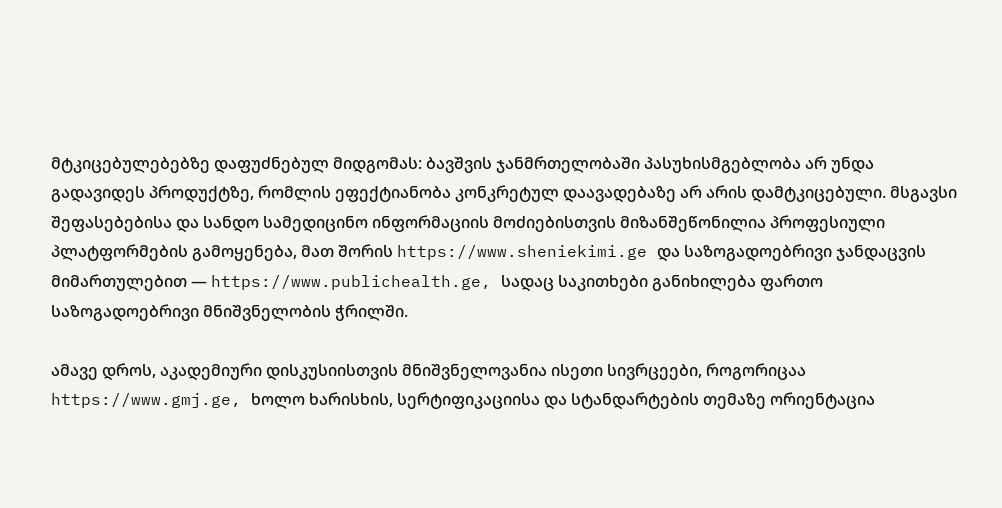მტკიცებულებებზე დაფუძნებულ მიდგომას: ბავშვის ჯანმრთელობაში პასუხისმგებლობა არ უნდა გადავიდეს პროდუქტზე, რომლის ეფექტიანობა კონკრეტულ დაავადებაზე არ არის დამტკიცებული. მსგავსი შეფასებებისა და სანდო სამედიცინო ინფორმაციის მოძიებისთვის მიზანშეწონილია პროფესიული პლატფორმების გამოყენება, მათ შორის https://www.sheniekimi.ge და საზოგადოებრივი ჯანდაცვის მიმართულებით — https://www.publichealth.ge, სადაც საკითხები განიხილება ფართო საზოგადოებრივი მნიშვნელობის ჭრილში.

ამავე დროს, აკადემიური დისკუსიისთვის მნიშვნელოვანია ისეთი სივრცეები, როგორიცაა https://www.gmj.ge, ხოლო ხარისხის, სერტიფიკაციისა და სტანდარტების თემაზე ორიენტაცია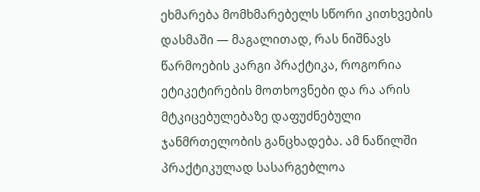ეხმარება მომხმარებელს სწორი კითხვების დასმაში — მაგალითად, რას ნიშნავს წარმოების კარგი პრაქტიკა, როგორია ეტიკეტირების მოთხოვნები და რა არის მტკიცებულებაზე დაფუძნებული ჯანმრთელობის განცხადება. ამ ნაწილში პრაქტიკულად სასარგებლოა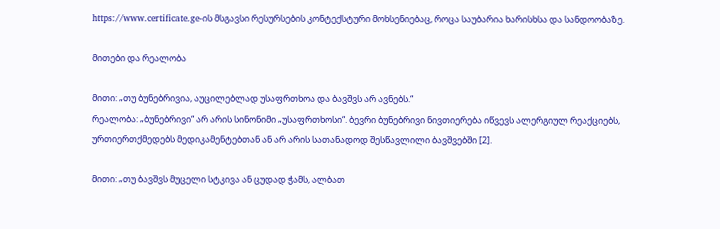https://www.certificate.ge-ის მსგავსი რესურსების კონტექსტური მოხსენიებაც, როცა საუბარია ხარისხსა და სანდოობაზე.

მითები და რეალობა

მითი: „თუ ბუნებრივია, აუცილებლად უსაფრთხოა და ბავშვს არ ავნებს.“
რეალობა: „ბუნებრივი“ არ არის სინონიმი „უსაფრთხოსი“. ბევრი ბუნებრივი ნივთიერება იწვევს ალერგიულ რეაქციებს, ურთიერთქმედებს მედიკამენტებთან ან არ არის სათანადოდ შესწავლილი ბავშვებში [2].

მითი: „თუ ბავშვს მუცელი სტკივა ან ცუდად ჭამს, ალბათ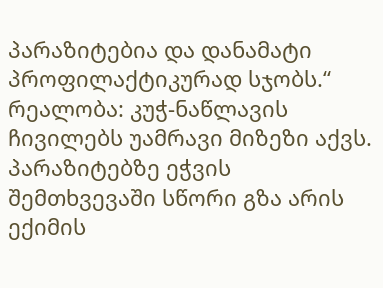პარაზიტებია და დანამატი პროფილაქტიკურად სჯობს.“
რეალობა: კუჭ-ნაწლავის ჩივილებს უამრავი მიზეზი აქვს. პარაზიტებზე ეჭვის შემთხვევაში სწორი გზა არის ექიმის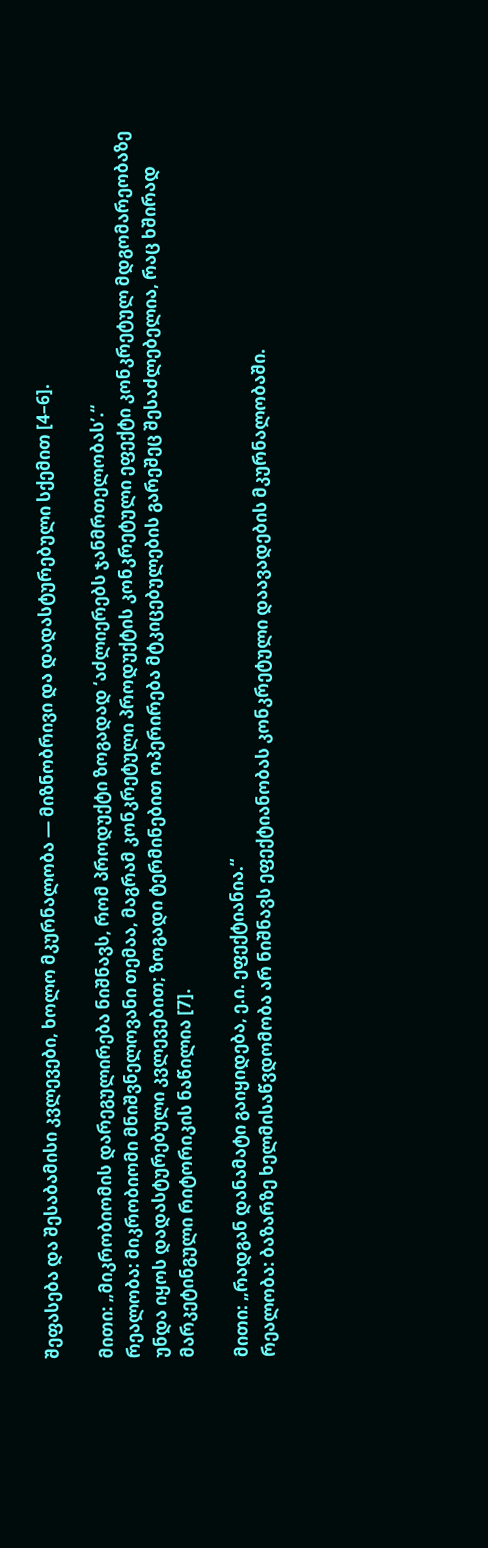შეფასება და შესაბამისი კვლევები, ხოლო მკურნალობა — მიზნობრივი და დადასტურებული სქემით [4–6].

მითი: „მიკრობიომის დარეგულირება ნიშნავს, რომ პროდუქტი ზოგადად ‘აძლიერებს ჯანმრთელობას’.“
რეალობა: მიკრობიომი მნიშვნელოვანი თემაა, მაგრამ კონკრეტული პროდუქტის კონკრეტული ეფექტი კონკრეტულ მდგომარეობაზე უნდა იყოს დადასტურებული კვლევებით; ზოგადი ტერმინებით ოპერირება მტკიცებულების გარეშეც შესაძლებელია, რაც ხშირად მარკეტინგული რიტორიკის ნაწილია [7].

მითი: „რადგან დანამატი გაიყიდება, ე.ი. ეფექტიანია.“
რეალობა: ბაზარზე ხელმისაწვდომობა არ ნიშნავს ეფექტიანობას კონკრეტული დაავადების მკურნალობაში.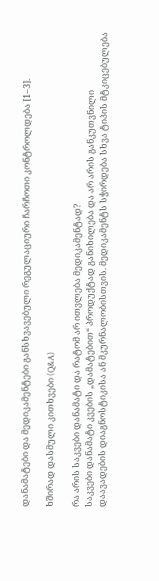დანამატები და მედიკამენტები განსხვავებული რეგულაციური ჩარჩოთი კონტროლდება [1–3].

ხშირად დასმული კითხვები (Q&A)

რა არის საკვები დანამატი და რატომ არ ითვლება მედიკამენტად?
საკვები დანამატი კვების „დამატებით“ პროდუქტად განიხილება და არ არის განკუთვნილი დაავადების დიაგნოსტიკისა ან მკურნალობისთვის. მედიკამენტს სჭირდება სხვა ტიპის მტკიცებულება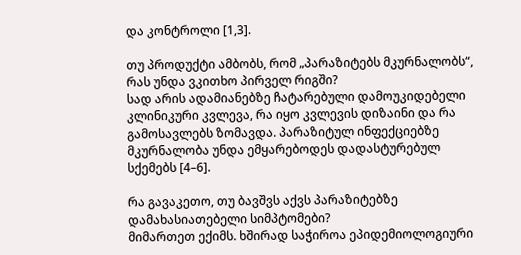და კონტროლი [1,3].

თუ პროდუქტი ამბობს, რომ „პარაზიტებს მკურნალობს“, რას უნდა ვკითხო პირველ რიგში?
სად არის ადამიანებზე ჩატარებული დამოუკიდებელი კლინიკური კვლევა, რა იყო კვლევის დიზაინი და რა გამოსავლებს ზომავდა. პარაზიტულ ინფექციებზე მკურნალობა უნდა ემყარებოდეს დადასტურებულ სქემებს [4–6].

რა გავაკეთო, თუ ბავშვს აქვს პარაზიტებზე დამახასიათებელი სიმპტომები?
მიმართეთ ექიმს. ხშირად საჭიროა ეპიდემიოლოგიური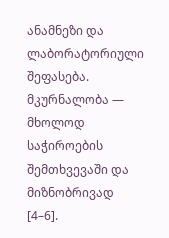ანამნეზი და ლაბორატორიული შეფასება. მკურნალობა — მხოლოდ საჭიროების შემთხვევაში და მიზნობრივად [4–6].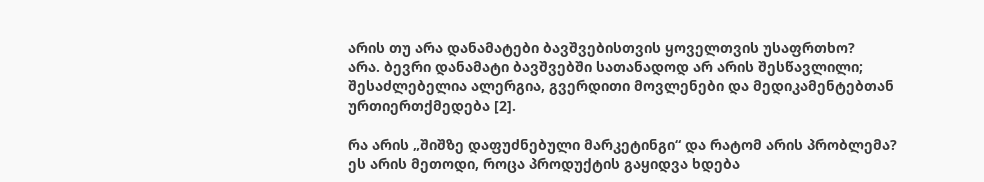არის თუ არა დანამატები ბავშვებისთვის ყოველთვის უსაფრთხო?
არა. ბევრი დანამატი ბავშვებში სათანადოდ არ არის შესწავლილი; შესაძლებელია ალერგია, გვერდითი მოვლენები და მედიკამენტებთან ურთიერთქმედება [2].

რა არის „შიშზე დაფუძნებული მარკეტინგი“ და რატომ არის პრობლემა?
ეს არის მეთოდი, როცა პროდუქტის გაყიდვა ხდება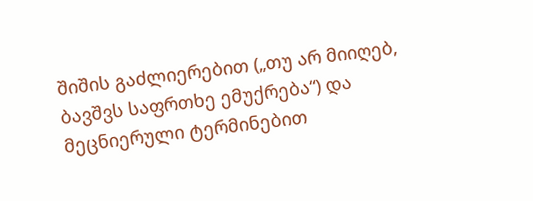შიშის გაძლიერებით („თუ არ მიიღებ, ბავშვს საფრთხე ემუქრება“) და მეცნიერული ტერმინებით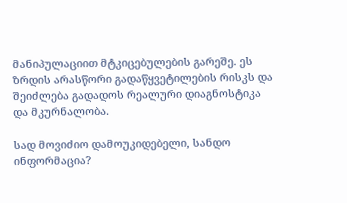მანიპულაციით მტკიცებულების გარეშე. ეს ზრდის არასწორი გადაწყვეტილების რისკს და შეიძლება გადადოს რეალური დიაგნოსტიკა და მკურნალობა.

სად მოვიძიო დამოუკიდებელი, სანდო ინფორმაცია?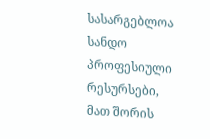სასარგებლოა სანდო პროფესიული რესურსები, მათ შორის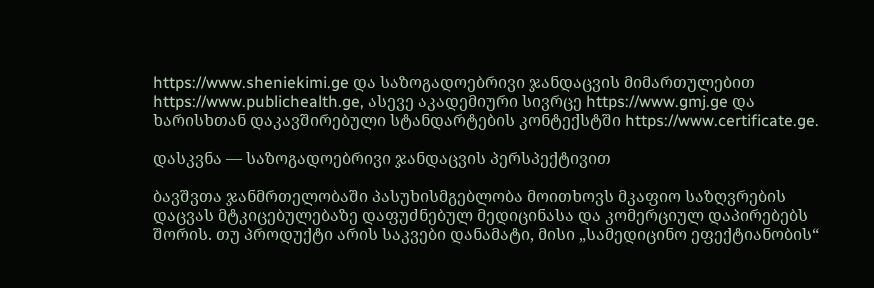https://www.sheniekimi.ge და საზოგადოებრივი ჯანდაცვის მიმართულებით https://www.publichealth.ge, ასევე აკადემიური სივრცე https://www.gmj.ge და ხარისხთან დაკავშირებული სტანდარტების კონტექსტში https://www.certificate.ge.

დასკვნა — საზოგადოებრივი ჯანდაცვის პერსპექტივით

ბავშვთა ჯანმრთელობაში პასუხისმგებლობა მოითხოვს მკაფიო საზღვრების დაცვას მტკიცებულებაზე დაფუძნებულ მედიცინასა და კომერციულ დაპირებებს შორის. თუ პროდუქტი არის საკვები დანამატი, მისი „სამედიცინო ეფექტიანობის“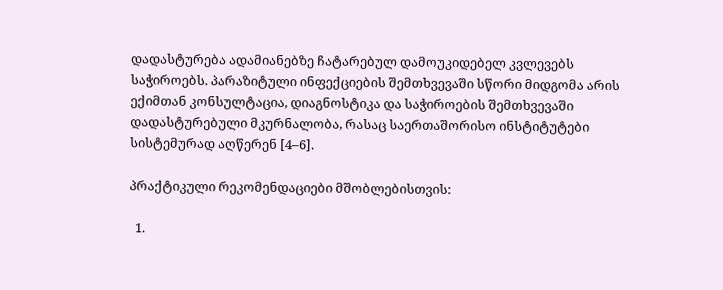დადასტურება ადამიანებზე ჩატარებულ დამოუკიდებელ კვლევებს საჭიროებს. პარაზიტული ინფექციების შემთხვევაში სწორი მიდგომა არის ექიმთან კონსულტაცია, დიაგნოსტიკა და საჭიროების შემთხვევაში დადასტურებული მკურნალობა, რასაც საერთაშორისო ინსტიტუტები სისტემურად აღწერენ [4–6].

პრაქტიკული რეკომენდაციები მშობლებისთვის:

  1.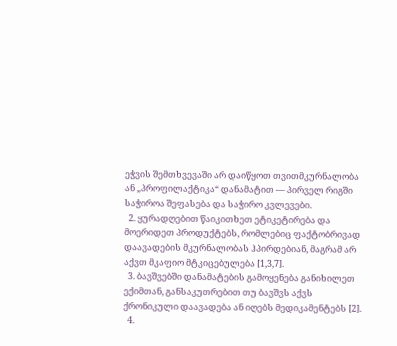ეჭვის შემთხვევაში არ დაიწყოთ თვითმკურნალობა ან „პროფილაქტიკა“ დანამატით — პირველ რიგში საჭიროა შეფასება და საჭირო კვლევები.
  2. ყურადღებით წაიკითხეთ ეტიკეტირება და მოერიდეთ პროდუქტებს, რომლებიც ფაქტობრივად დაავადების მკურნალობას ჰპირდებიან, მაგრამ არ აქვთ მკაფიო მტკიცებულება [1,3,7].
  3. ბავშვებში დანამატების გამოყენება განიხილეთ ექიმთან, განსაკუთრებით თუ ბავშვს აქვს ქრონიკული დაავადება ან იღებს მედიკამენტებს [2].
  4.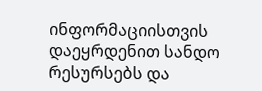ინფორმაციისთვის დაეყრდენით სანდო რესურსებს და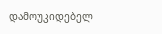დამოუკიდებელ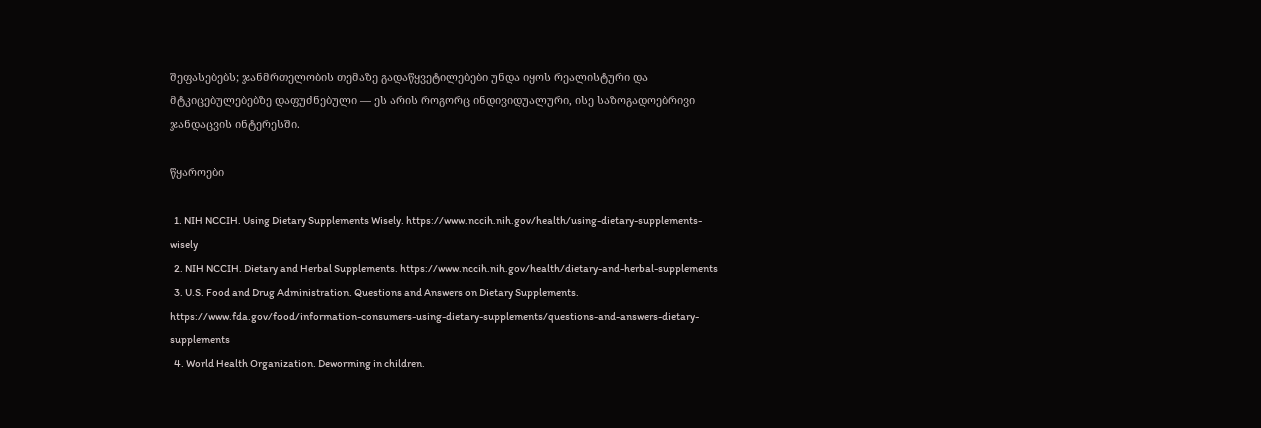შეფასებებს; ჯანმრთელობის თემაზე გადაწყვეტილებები უნდა იყოს რეალისტური და მტკიცებულებებზე დაფუძნებული — ეს არის როგორც ინდივიდუალური, ისე საზოგადოებრივი ჯანდაცვის ინტერესში.

წყაროები

  1. NIH NCCIH. Using Dietary Supplements Wisely. https://www.nccih.nih.gov/health/using-dietary-supplements-wisely
  2. NIH NCCIH. Dietary and Herbal Supplements. https://www.nccih.nih.gov/health/dietary-and-herbal-supplements
  3. U.S. Food and Drug Administration. Questions and Answers on Dietary Supplements. https://www.fda.gov/food/information-consumers-using-dietary-supplements/questions-and-answers-dietary-supplements
  4. World Health Organization. Deworming in children.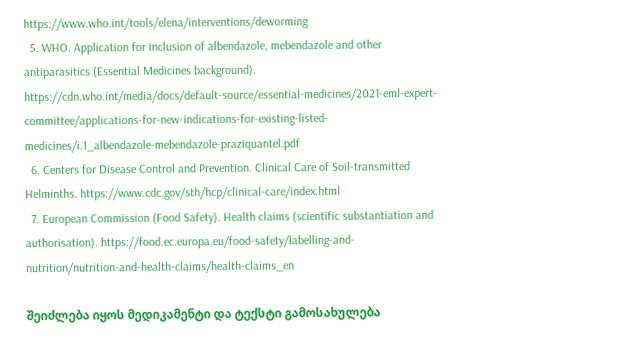https://www.who.int/tools/elena/interventions/deworming
  5. WHO. Application for inclusion of albendazole, mebendazole and other antiparasitics (Essential Medicines background). https://cdn.who.int/media/docs/default-source/essential-medicines/2021-eml-expert-committee/applications-for-new-indications-for-existing-listed-medicines/i.1_albendazole-mebendazole-praziquantel.pdf
  6. Centers for Disease Control and Prevention. Clinical Care of Soil-transmitted Helminths. https://www.cdc.gov/sth/hcp/clinical-care/index.html
  7. European Commission (Food Safety). Health claims (scientific substantiation and authorisation). https://food.ec.europa.eu/food-safety/labelling-and-nutrition/nutrition-and-health-claims/health-claims_en

შეიძლება იყოს მედიკამენტი და ტექსტი გამოსახულება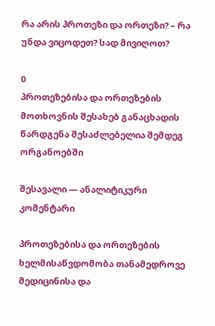რა არის პროთეზი და ორთეზი? – რა უნდა ვიცოდეთ? სად მივიღოთ?

0
პროთეზებისა და ორთეზების მოთხოვნის შესახებ განაცხადის წარდგენა შესაძლებელია შემდეგ ორგანოებში

შესავალი — ანალიტიკური კომენტარი

პროთეზებისა და ორთეზების ხელმისაწვდომობა თანამედროვე მედიცინისა და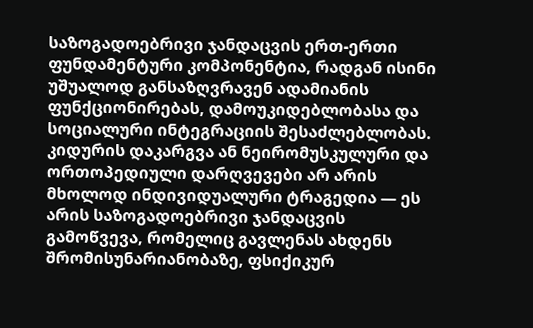საზოგადოებრივი ჯანდაცვის ერთ-ერთი ფუნდამენტური კომპონენტია, რადგან ისინი უშუალოდ განსაზღვრავენ ადამიანის ფუნქციონირებას, დამოუკიდებლობასა და სოციალური ინტეგრაციის შესაძლებლობას. კიდურის დაკარგვა ან ნეირომუსკულური და ორთოპედიული დარღვევები არ არის მხოლოდ ინდივიდუალური ტრაგედია — ეს არის საზოგადოებრივი ჯანდაცვის გამოწვევა, რომელიც გავლენას ახდენს შრომისუნარიანობაზე, ფსიქიკურ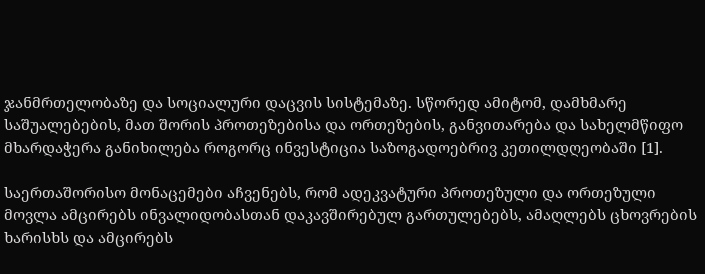ჯანმრთელობაზე და სოციალური დაცვის სისტემაზე. სწორედ ამიტომ, დამხმარე საშუალებების, მათ შორის პროთეზებისა და ორთეზების, განვითარება და სახელმწიფო მხარდაჭერა განიხილება როგორც ინვესტიცია საზოგადოებრივ კეთილდღეობაში [1].

საერთაშორისო მონაცემები აჩვენებს, რომ ადეკვატური პროთეზული და ორთეზული მოვლა ამცირებს ინვალიდობასთან დაკავშირებულ გართულებებს, ამაღლებს ცხოვრების ხარისხს და ამცირებს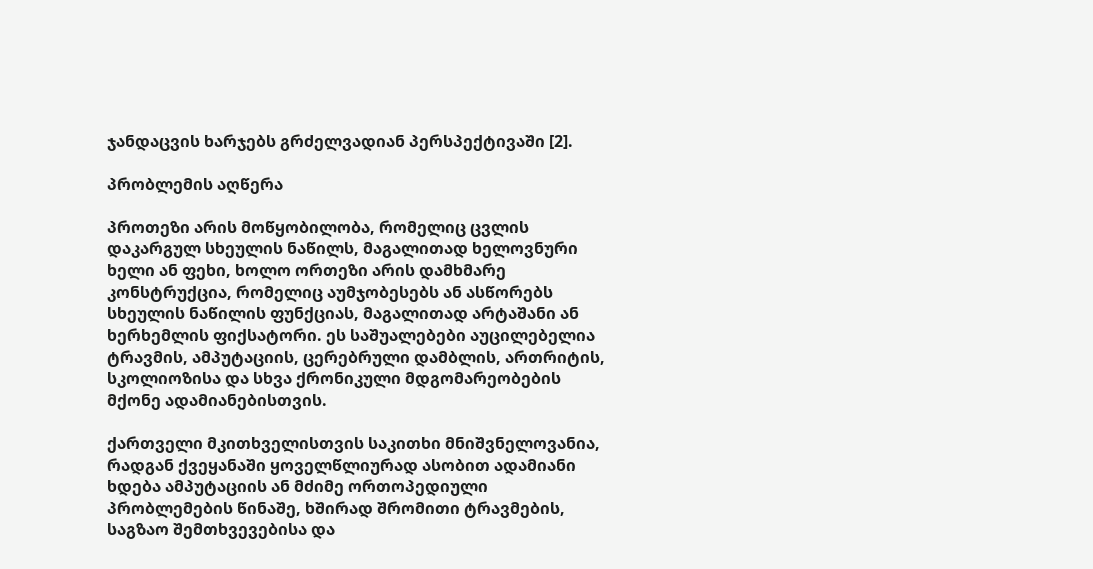ჯანდაცვის ხარჯებს გრძელვადიან პერსპექტივაში [2].

პრობლემის აღწერა

პროთეზი არის მოწყობილობა, რომელიც ცვლის დაკარგულ სხეულის ნაწილს, მაგალითად ხელოვნური ხელი ან ფეხი, ხოლო ორთეზი არის დამხმარე კონსტრუქცია, რომელიც აუმჯობესებს ან ასწორებს სხეულის ნაწილის ფუნქციას, მაგალითად არტაშანი ან ხერხემლის ფიქსატორი. ეს საშუალებები აუცილებელია ტრავმის, ამპუტაციის, ცერებრული დამბლის, ართრიტის, სკოლიოზისა და სხვა ქრონიკული მდგომარეობების მქონე ადამიანებისთვის.

ქართველი მკითხველისთვის საკითხი მნიშვნელოვანია, რადგან ქვეყანაში ყოველწლიურად ასობით ადამიანი ხდება ამპუტაციის ან მძიმე ორთოპედიული პრობლემების წინაშე, ხშირად შრომითი ტრავმების, საგზაო შემთხვევებისა და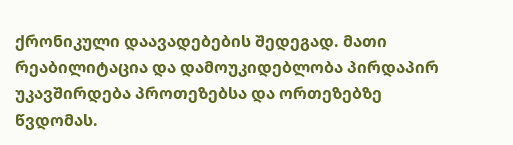ქრონიკული დაავადებების შედეგად. მათი რეაბილიტაცია და დამოუკიდებლობა პირდაპირ უკავშირდება პროთეზებსა და ორთეზებზე წვდომას.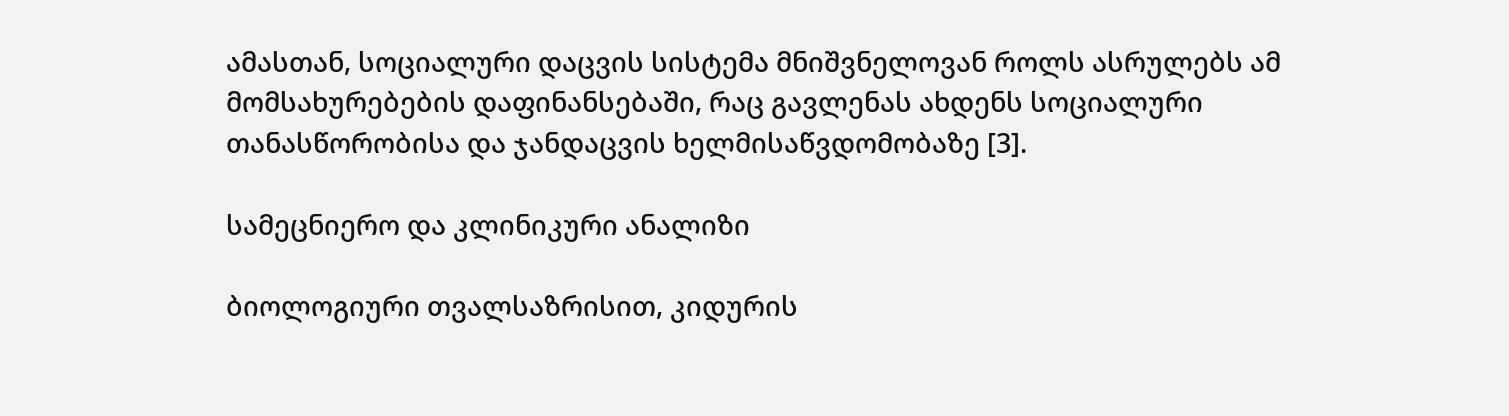ამასთან, სოციალური დაცვის სისტემა მნიშვნელოვან როლს ასრულებს ამ მომსახურებების დაფინანსებაში, რაც გავლენას ახდენს სოციალური თანასწორობისა და ჯანდაცვის ხელმისაწვდომობაზე [3].

სამეცნიერო და კლინიკური ანალიზი

ბიოლოგიური თვალსაზრისით, კიდურის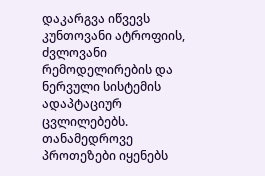დაკარგვა იწვევს კუნთოვანი ატროფიის, ძვლოვანი რემოდელირების და ნერვული სისტემის ადაპტაციურ ცვლილებებს. თანამედროვე პროთეზები იყენებს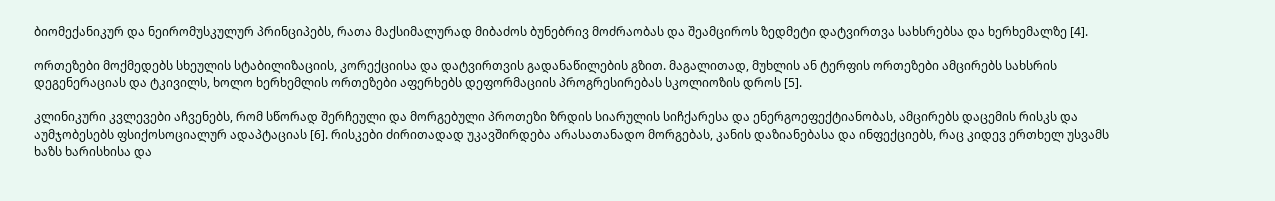ბიომექანიკურ და ნეირომუსკულურ პრინციპებს, რათა მაქსიმალურად მიბაძოს ბუნებრივ მოძრაობას და შეამციროს ზედმეტი დატვირთვა სახსრებსა და ხერხემალზე [4].

ორთეზები მოქმედებს სხეულის სტაბილიზაციის, კორექციისა და დატვირთვის გადანაწილების გზით. მაგალითად, მუხლის ან ტერფის ორთეზები ამცირებს სახსრის დეგენერაციას და ტკივილს, ხოლო ხერხემლის ორთეზები აფერხებს დეფორმაციის პროგრესირებას სკოლიოზის დროს [5].

კლინიკური კვლევები აჩვენებს, რომ სწორად შერჩეული და მორგებული პროთეზი ზრდის სიარულის სიჩქარესა და ენერგოეფექტიანობას, ამცირებს დაცემის რისკს და აუმჯობესებს ფსიქოსოციალურ ადაპტაციას [6]. რისკები ძირითადად უკავშირდება არასათანადო მორგებას, კანის დაზიანებასა და ინფექციებს, რაც კიდევ ერთხელ უსვამს ხაზს ხარისხისა და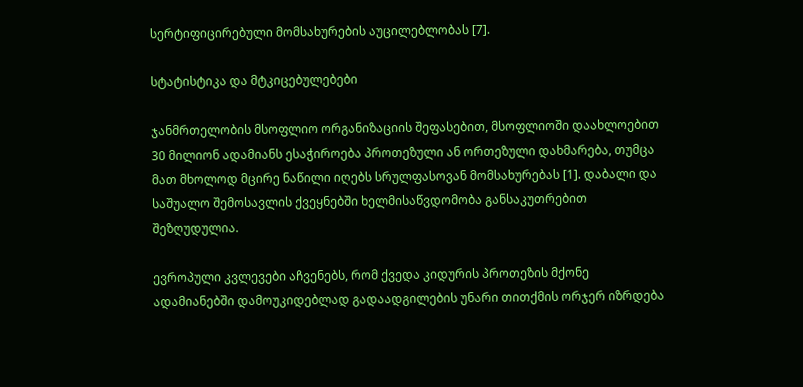სერტიფიცირებული მომსახურების აუცილებლობას [7].

სტატისტიკა და მტკიცებულებები

ჯანმრთელობის მსოფლიო ორგანიზაციის შეფასებით, მსოფლიოში დაახლოებით 30 მილიონ ადამიანს ესაჭიროება პროთეზული ან ორთეზული დახმარება, თუმცა მათ მხოლოდ მცირე ნაწილი იღებს სრულფასოვან მომსახურებას [1]. დაბალი და საშუალო შემოსავლის ქვეყნებში ხელმისაწვდომობა განსაკუთრებით შეზღუდულია.

ევროპული კვლევები აჩვენებს, რომ ქვედა კიდურის პროთეზის მქონე ადამიანებში დამოუკიდებლად გადაადგილების უნარი თითქმის ორჯერ იზრდება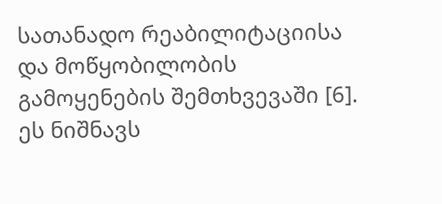სათანადო რეაბილიტაციისა და მოწყობილობის გამოყენების შემთხვევაში [6]. ეს ნიშნავს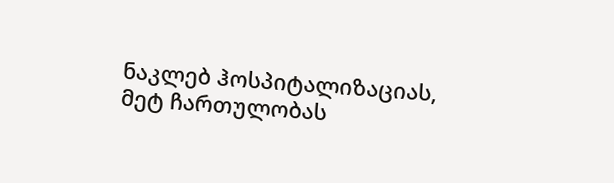ნაკლებ ჰოსპიტალიზაციას, მეტ ჩართულობას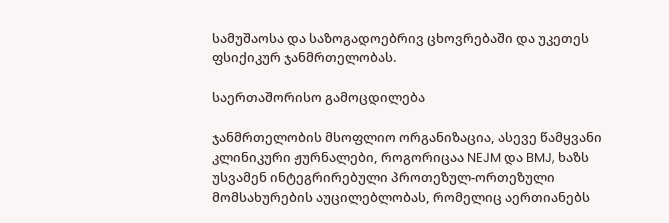სამუშაოსა და საზოგადოებრივ ცხოვრებაში და უკეთეს ფსიქიკურ ჯანმრთელობას.

საერთაშორისო გამოცდილება

ჯანმრთელობის მსოფლიო ორგანიზაცია, ასევე წამყვანი კლინიკური ჟურნალები, როგორიცაა NEJM და BMJ, ხაზს უსვამენ ინტეგრირებული პროთეზულ-ორთეზული მომსახურების აუცილებლობას, რომელიც აერთიანებს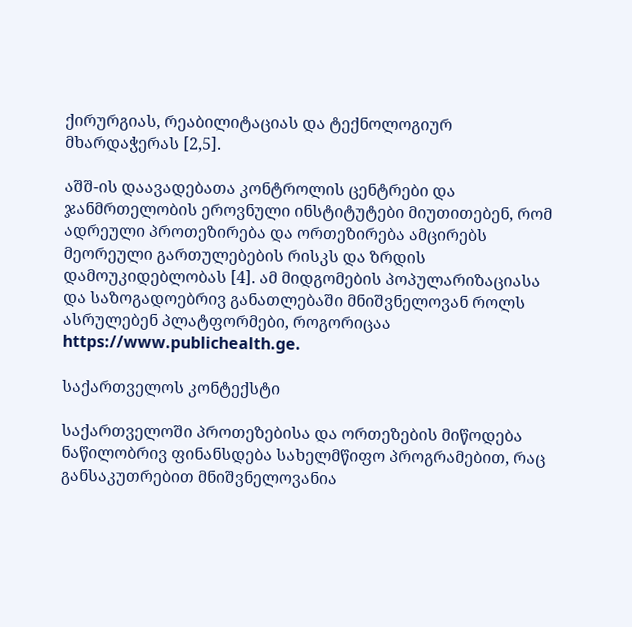ქირურგიას, რეაბილიტაციას და ტექნოლოგიურ მხარდაჭერას [2,5].

აშშ-ის დაავადებათა კონტროლის ცენტრები და ჯანმრთელობის ეროვნული ინსტიტუტები მიუთითებენ, რომ ადრეული პროთეზირება და ორთეზირება ამცირებს მეორეული გართულებების რისკს და ზრდის დამოუკიდებლობას [4]. ამ მიდგომების პოპულარიზაციასა და საზოგადოებრივ განათლებაში მნიშვნელოვან როლს ასრულებენ პლატფორმები, როგორიცაა https://www.publichealth.ge.

საქართველოს კონტექსტი

საქართველოში პროთეზებისა და ორთეზების მიწოდება ნაწილობრივ ფინანსდება სახელმწიფო პროგრამებით, რაც განსაკუთრებით მნიშვნელოვანია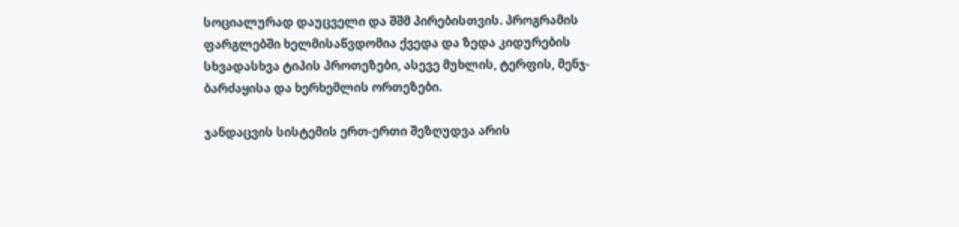სოციალურად დაუცველი და შშმ პირებისთვის. პროგრამის ფარგლებში ხელმისაწვდომია ქვედა და ზედა კიდურების სხვადასხვა ტიპის პროთეზები, ასევე მუხლის, ტერფის, მენჯ-ბარძაყისა და ხერხემლის ორთეზები.

ჯანდაცვის სისტემის ერთ-ერთი შეზღუდვა არის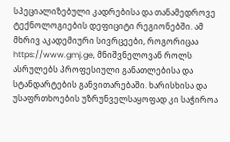სპეციალიზებული კადრებისა და თანამედროვე ტექნოლოგიების დეფიციტი რეგიონებში. ამ მხრივ აკადემიური სივრცეები, როგორიცაა https://www.gmj.ge, მნიშვნელოვან როლს ასრულებს პროფესიული განათლებისა და სტანდარტების განვითარებაში. ხარისხისა და უსაფრთხოების უზრუნველსაყოფად კი საჭიროა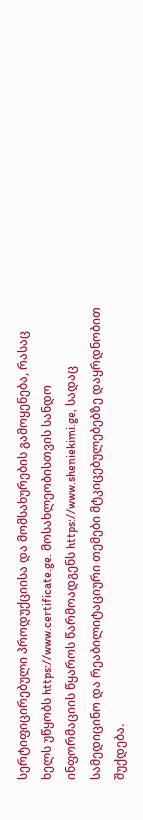სერტიფიცირებული პროდუქციისა და მომსახურების გამოყენება, რასაც ხელს უწყობს https://www.certificate.ge. მოსახლეობისთვის სანდო ინფორმაციის წყაროს წარმოადგენს https://www.sheniekimi.ge, სადაც სამედიცინო და რეაბილიტაციური თემები მტკიცებულებებზე დაყრდნობით შუქდება.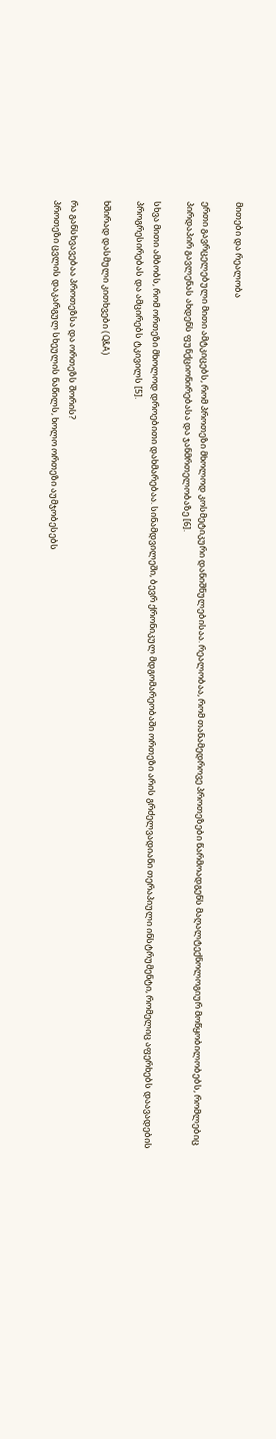მითები და რეალობა

ერთი გავრცელებული მითი ამტკიცებს, რომ პროთეზი მხოლოდ კოსმეტიკური დანიშნულებისაა. რეალობაა, რომ თანამედროვე პროთეზები წარმოადგენს მაღალტექნოლოგიურ მოწყობილობებს, რომლებიც პირდაპირ გავლენას ახდენს ფუნქციონირებასა და ჯანმრთელობაზე [6].

სხვა მითი ამბობს, რომ ორთეზი მხოლოდ დროებითი დახმარებაა. სინამდვილეში, ბევრ ქრონიკულ მდგომარეობაში ორთეზი არის გრძელვადიანი თერაპიული ინსტრუმენტი, რომელიც აფერხებს დაავადების პროგრესირებას და ამცირებს ტკივილს [5].

ხშირად დასმული კითხვები (Q&A)

რა განსხვავებაა პროთეზსა და ორთეზს შორის?
პროთეზი ცვლის დაკარგულ სხეულის ნაწილს, ხოლო ორთეზი აუმჯობესებს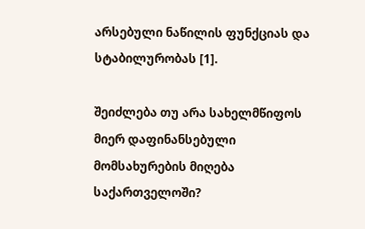არსებული ნაწილის ფუნქციას და სტაბილურობას [1].

შეიძლება თუ არა სახელმწიფოს მიერ დაფინანსებული მომსახურების მიღება საქართველოში?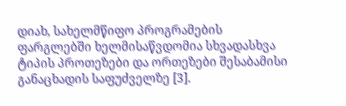დიახ, სახელმწიფო პროგრამების ფარგლებში ხელმისაწვდომია სხვადასხვა ტიპის პროთეზები და ორთეზები შესაბამისი განაცხადის საფუძველზე [3].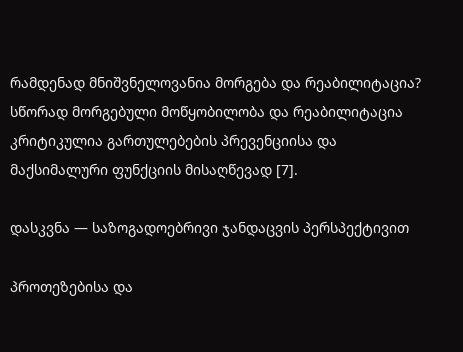რამდენად მნიშვნელოვანია მორგება და რეაბილიტაცია?
სწორად მორგებული მოწყობილობა და რეაბილიტაცია კრიტიკულია გართულებების პრევენციისა და მაქსიმალური ფუნქციის მისაღწევად [7].

დასკვნა — საზოგადოებრივი ჯანდაცვის პერსპექტივით

პროთეზებისა და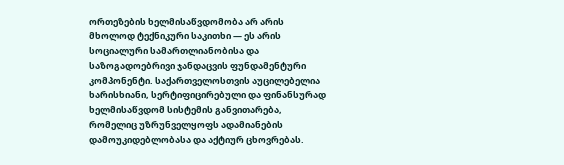ორთეზების ხელმისაწვდომობა არ არის მხოლოდ ტექნიკური საკითხი — ეს არის სოციალური სამართლიანობისა და საზოგადოებრივი ჯანდაცვის ფუნდამენტური კომპონენტი. საქართველოსთვის აუცილებელია ხარისხიანი, სერტიფიცირებული და ფინანსურად ხელმისაწვდომ სისტემის განვითარება, რომელიც უზრუნველყოფს ადამიანების დამოუკიდებლობასა და აქტიურ ცხოვრებას.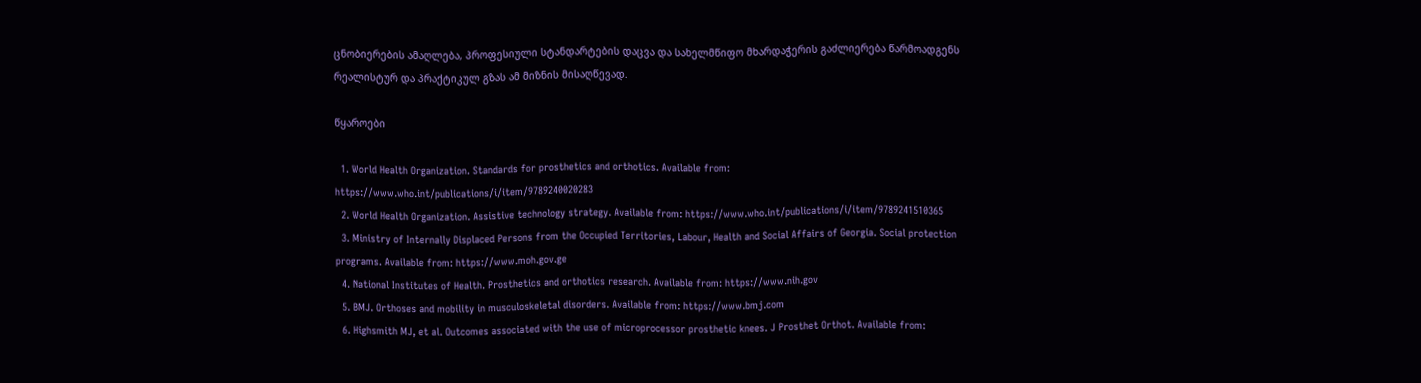ცნობიერების ამაღლება, პროფესიული სტანდარტების დაცვა და სახელმწიფო მხარდაჭერის გაძლიერება წარმოადგენს რეალისტურ და პრაქტიკულ გზას ამ მიზნის მისაღწევად.

წყაროები

  1. World Health Organization. Standards for prosthetics and orthotics. Available from: https://www.who.int/publications/i/item/9789240020283
  2. World Health Organization. Assistive technology strategy. Available from: https://www.who.int/publications/i/item/9789241510365
  3. Ministry of Internally Displaced Persons from the Occupied Territories, Labour, Health and Social Affairs of Georgia. Social protection programs. Available from: https://www.moh.gov.ge
  4. National Institutes of Health. Prosthetics and orthotics research. Available from: https://www.nih.gov
  5. BMJ. Orthoses and mobility in musculoskeletal disorders. Available from: https://www.bmj.com
  6. Highsmith MJ, et al. Outcomes associated with the use of microprocessor prosthetic knees. J Prosthet Orthot. Available from: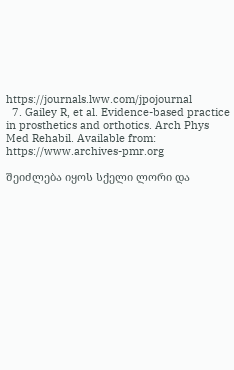https://journals.lww.com/jpojournal
  7. Gailey R, et al. Evidence-based practice in prosthetics and orthotics. Arch Phys Med Rehabil. Available from: https://www.archives-pmr.org

შეიძლება იყოს სქელი ლორი და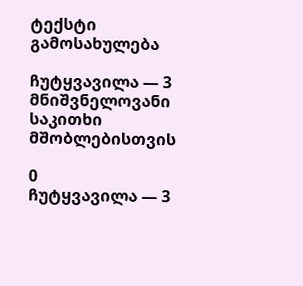ტექსტი გამოსახულება

ჩუტყვავილა — 3 მნიშვნელოვანი საკითხი მშობლებისთვის

0
ჩუტყვავილა — 3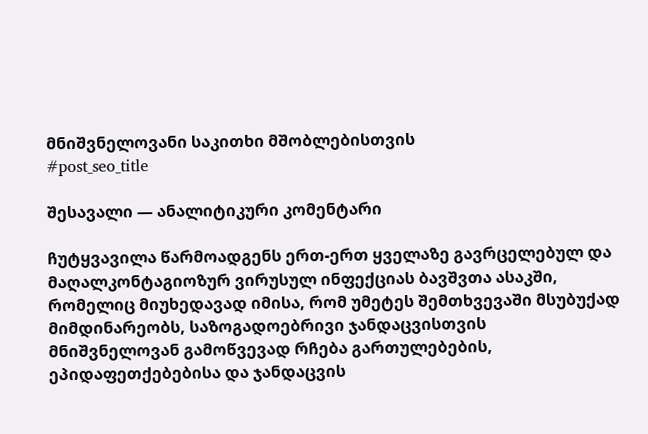მნიშვნელოვანი საკითხი მშობლებისთვის
#post_seo_title

შესავალი — ანალიტიკური კომენტარი

ჩუტყვავილა წარმოადგენს ერთ-ერთ ყველაზე გავრცელებულ და მაღალკონტაგიოზურ ვირუსულ ინფექციას ბავშვთა ასაკში, რომელიც მიუხედავად იმისა, რომ უმეტეს შემთხვევაში მსუბუქად მიმდინარეობს, საზოგადოებრივი ჯანდაცვისთვის მნიშვნელოვან გამოწვევად რჩება გართულებების, ეპიდაფეთქებებისა და ჯანდაცვის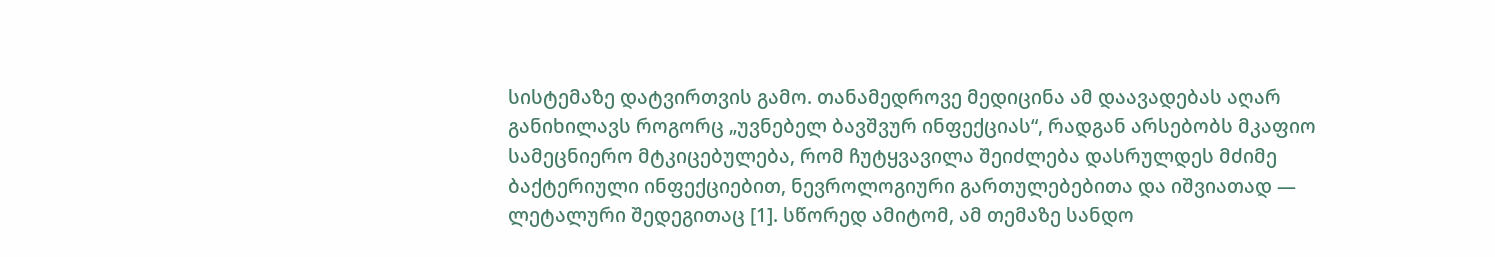სისტემაზე დატვირთვის გამო. თანამედროვე მედიცინა ამ დაავადებას აღარ განიხილავს როგორც „უვნებელ ბავშვურ ინფექციას“, რადგან არსებობს მკაფიო სამეცნიერო მტკიცებულება, რომ ჩუტყვავილა შეიძლება დასრულდეს მძიმე ბაქტერიული ინფექციებით, ნევროლოგიური გართულებებითა და იშვიათად — ლეტალური შედეგითაც [1]. სწორედ ამიტომ, ამ თემაზე სანდო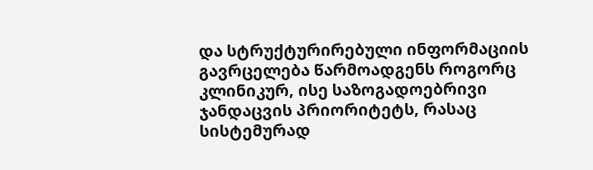და სტრუქტურირებული ინფორმაციის გავრცელება წარმოადგენს როგორც კლინიკურ, ისე საზოგადოებრივი ჯანდაცვის პრიორიტეტს, რასაც სისტემურად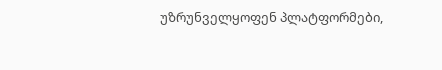უზრუნველყოფენ პლატფორმები,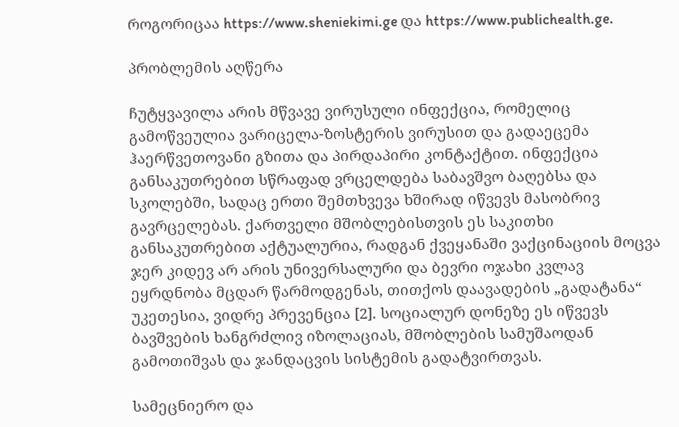როგორიცაა https://www.sheniekimi.ge და https://www.publichealth.ge.

პრობლემის აღწერა

ჩუტყვავილა არის მწვავე ვირუსული ინფექცია, რომელიც გამოწვეულია ვარიცელა-ზოსტერის ვირუსით და გადაეცემა ჰაერწვეთოვანი გზითა და პირდაპირი კონტაქტით. ინფექცია განსაკუთრებით სწრაფად ვრცელდება საბავშვო ბაღებსა და სკოლებში, სადაც ერთი შემთხვევა ხშირად იწვევს მასობრივ გავრცელებას. ქართველი მშობლებისთვის ეს საკითხი განსაკუთრებით აქტუალურია, რადგან ქვეყანაში ვაქცინაციის მოცვა ჯერ კიდევ არ არის უნივერსალური და ბევრი ოჯახი კვლავ ეყრდნობა მცდარ წარმოდგენას, თითქოს დაავადების „გადატანა“ უკეთესია, ვიდრე პრევენცია [2]. სოციალურ დონეზე ეს იწვევს ბავშვების ხანგრძლივ იზოლაციას, მშობლების სამუშაოდან გამოთიშვას და ჯანდაცვის სისტემის გადატვირთვას.

სამეცნიერო და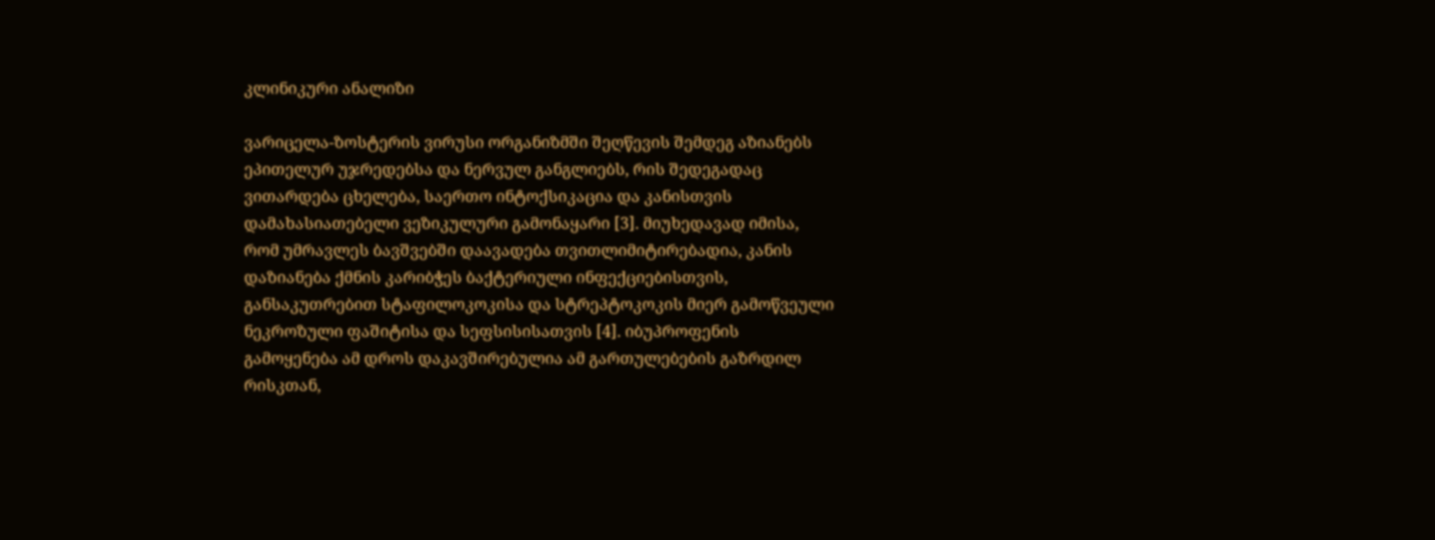კლინიკური ანალიზი

ვარიცელა-ზოსტერის ვირუსი ორგანიზმში შეღწევის შემდეგ აზიანებს ეპითელურ უჯრედებსა და ნერვულ განგლიებს, რის შედეგადაც ვითარდება ცხელება, საერთო ინტოქსიკაცია და კანისთვის დამახასიათებელი ვეზიკულური გამონაყარი [3]. მიუხედავად იმისა, რომ უმრავლეს ბავშვებში დაავადება თვითლიმიტირებადია, კანის დაზიანება ქმნის კარიბჭეს ბაქტერიული ინფექციებისთვის, განსაკუთრებით სტაფილოკოკისა და სტრეპტოკოკის მიერ გამოწვეული ნეკროზული ფაშიტისა და სეფსისისათვის [4]. იბუპროფენის გამოყენება ამ დროს დაკავშირებულია ამ გართულებების გაზრდილ რისკთან,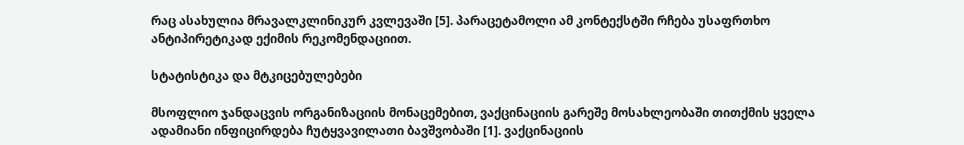რაც ასახულია მრავალკლინიკურ კვლევაში [5]. პარაცეტამოლი ამ კონტექსტში რჩება უსაფრთხო ანტიპირეტიკად ექიმის რეკომენდაციით.

სტატისტიკა და მტკიცებულებები

მსოფლიო ჯანდაცვის ორგანიზაციის მონაცემებით, ვაქცინაციის გარეშე მოსახლეობაში თითქმის ყველა ადამიანი ინფიცირდება ჩუტყვავილათი ბავშვობაში [1]. ვაქცინაციის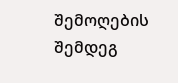შემოღების შემდეგ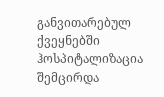განვითარებულ ქვეყნებში ჰოსპიტალიზაცია შემცირდა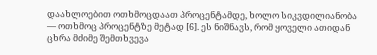დაახლოებით ოთხმოცდაათ პროცენტამდე, ხოლო სიკვდილიანობა — ოთხმოც პროცენტზე მეტად [6]. ეს ნიშნავს, რომ ყოველი ათიდან ცხრა მძიმე შემთხვევა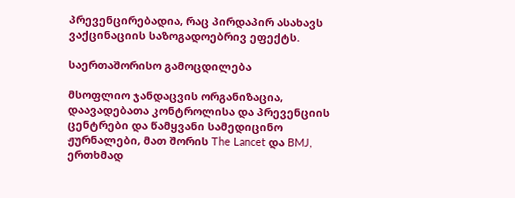პრევენცირებადია, რაც პირდაპირ ასახავს ვაქცინაციის საზოგადოებრივ ეფექტს.

საერთაშორისო გამოცდილება

მსოფლიო ჯანდაცვის ორგანიზაცია, დაავადებათა კონტროლისა და პრევენციის ცენტრები და წამყვანი სამედიცინო ჟურნალები, მათ შორის The Lancet და BMJ, ერთხმად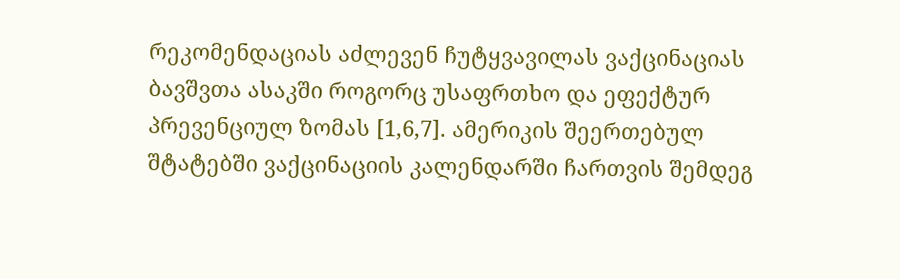რეკომენდაციას აძლევენ ჩუტყვავილას ვაქცინაციას ბავშვთა ასაკში როგორც უსაფრთხო და ეფექტურ პრევენციულ ზომას [1,6,7]. ამერიკის შეერთებულ შტატებში ვაქცინაციის კალენდარში ჩართვის შემდეგ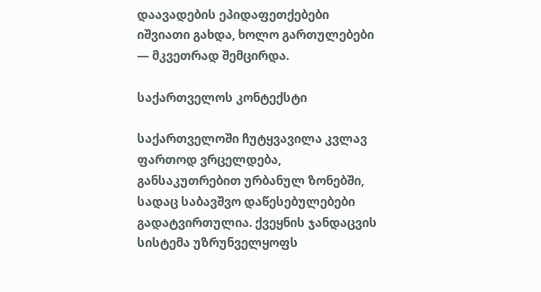დაავადების ეპიდაფეთქებები იშვიათი გახდა, ხოლო გართულებები — მკვეთრად შემცირდა.

საქართველოს კონტექსტი

საქართველოში ჩუტყვავილა კვლავ ფართოდ ვრცელდება, განსაკუთრებით ურბანულ ზონებში, სადაც საბავშვო დაწესებულებები გადატვირთულია. ქვეყნის ჯანდაცვის სისტემა უზრუნველყოფს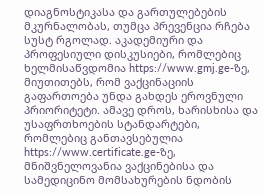დიაგნოსტიკასა და გართულებების მკურნალობას, თუმცა პრევენცია რჩება სუსტ რგოლად. აკადემიური და პროფესიული დისკუსიები, რომლებიც ხელმისაწვდომია https://www.gmj.ge-ზე, მიუთითებს, რომ ვაქცინაციის გაფართოება უნდა გახდეს ეროვნული პრიორიტეტი. ამავე დროს, ხარისხისა და უსაფრთხოების სტანდარტები, რომლებიც განთავსებულია https://www.certificate.ge-ზე, მნიშვნელოვანია ვაქცინებისა და სამედიცინო მომსახურების ნდობის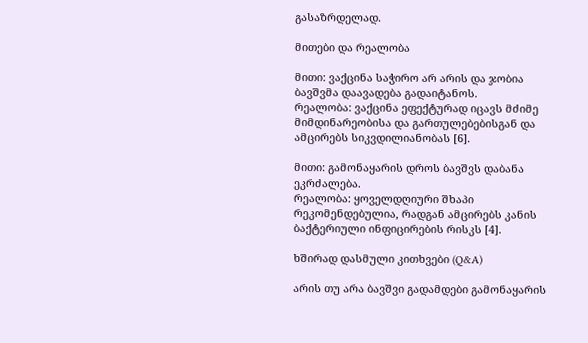გასაზრდელად.

მითები და რეალობა

მითი: ვაქცინა საჭირო არ არის და ჯობია ბავშვმა დაავადება გადაიტანოს.
რეალობა: ვაქცინა ეფექტურად იცავს მძიმე მიმდინარეობისა და გართულებებისგან და ამცირებს სიკვდილიანობას [6].

მითი: გამონაყარის დროს ბავშვს დაბანა ეკრძალება.
რეალობა: ყოველდღიური შხაპი რეკომენდებულია, რადგან ამცირებს კანის ბაქტერიული ინფიცირების რისკს [4].

ხშირად დასმული კითხვები (Q&A)

არის თუ არა ბავშვი გადამდები გამონაყარის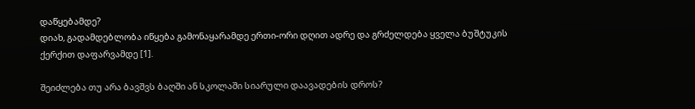დაწყებამდე?
დიახ, გადამდებლობა იწყება გამონაყარამდე ერთი-ორი დღით ადრე და გრძელდება ყველა ბუშტუკის ქერქით დაფარვამდე [1].

შეიძლება თუ არა ბავშვს ბაღში ან სკოლაში სიარული დაავადების დროს?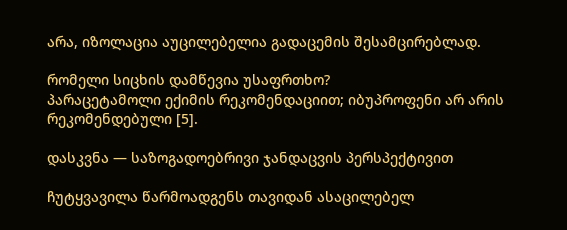არა, იზოლაცია აუცილებელია გადაცემის შესამცირებლად.

რომელი სიცხის დამწევია უსაფრთხო?
პარაცეტამოლი ექიმის რეკომენდაციით; იბუპროფენი არ არის რეკომენდებული [5].

დასკვნა — საზოგადოებრივი ჯანდაცვის პერსპექტივით

ჩუტყვავილა წარმოადგენს თავიდან ასაცილებელ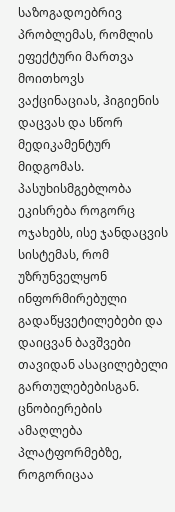საზოგადოებრივ პრობლემას, რომლის ეფექტური მართვა მოითხოვს ვაქცინაციას, ჰიგიენის დაცვას და სწორ მედიკამენტურ მიდგომას. პასუხისმგებლობა ეკისრება როგორც ოჯახებს, ისე ჯანდაცვის სისტემას, რომ უზრუნველყონ ინფორმირებული გადაწყვეტილებები და დაიცვან ბავშვები თავიდან ასაცილებელი გართულებებისგან. ცნობიერების ამაღლება პლატფორმებზე, როგორიცაა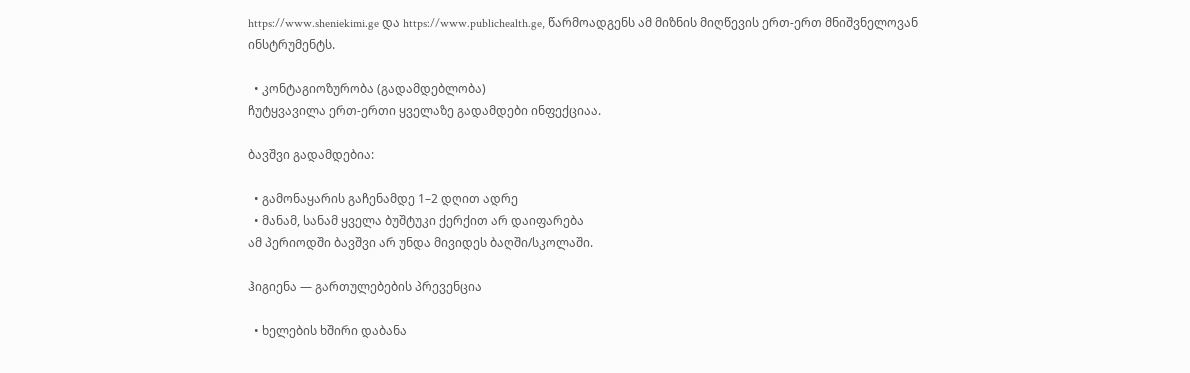https://www.sheniekimi.ge და https://www.publichealth.ge, წარმოადგენს ამ მიზნის მიღწევის ერთ-ერთ მნიშვნელოვან ინსტრუმენტს.

  • კონტაგიოზურობა (გადამდებლობა)
ჩუტყვავილა ერთ-ერთი ყველაზე გადამდები ინფექციაა.

ბავშვი გადამდებია:

  • გამონაყარის გაჩენამდე 1–2 დღით ადრე
  • მანამ, სანამ ყველა ბუშტუკი ქერქით არ დაიფარება
ამ პერიოდში ბავშვი არ უნდა მივიდეს ბაღში/სკოლაში.

ჰიგიენა — გართულებების პრევენცია

  • ხელების ხშირი დაბანა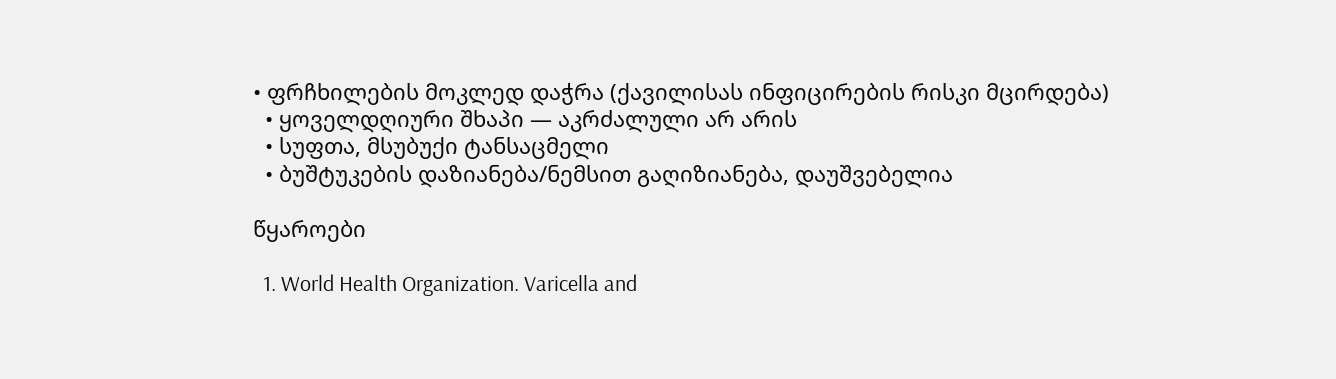• ფრჩხილების მოკლედ დაჭრა (ქავილისას ინფიცირების რისკი მცირდება)
  • ყოველდღიური შხაპი — აკრძალული არ არის
  • სუფთა, მსუბუქი ტანსაცმელი
  • ბუშტუკების დაზიანება/ნემსით გაღიზიანება, დაუშვებელია

წყაროები

  1. World Health Organization. Varicella and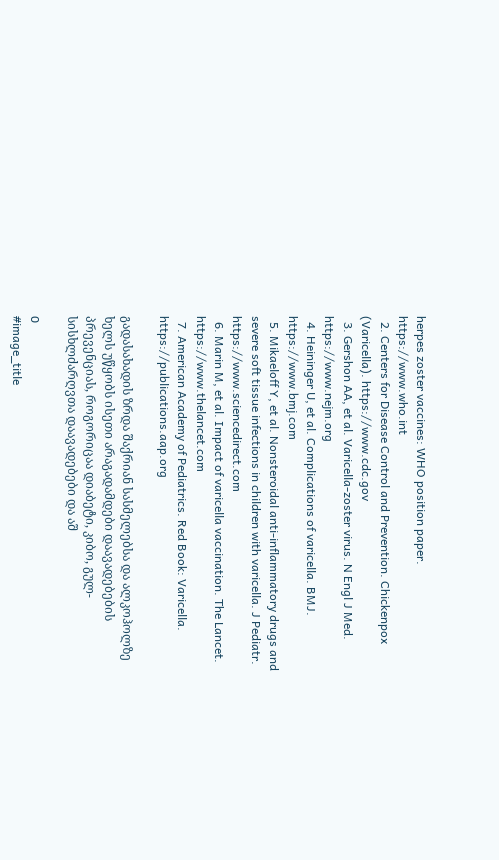herpes zoster vaccines: WHO position paper. https://www.who.int
  2. Centers for Disease Control and Prevention. Chickenpox (Varicella). https://www.cdc.gov
  3. Gershon AA, et al. Varicella-zoster virus. N Engl J Med. https://www.nejm.org
  4. Heininger U, et al. Complications of varicella. BMJ. https://www.bmj.com
  5. Mikaeloff Y, et al. Nonsteroidal anti-inflammatory drugs and severe soft tissue infections in children with varicella. J Pediatr. https://www.sciencedirect.com
  6. Marin M, et al. Impact of varicella vaccination. The Lancet. https://www.thelancet.com
  7. American Academy of Pediatrics. Red Book: Varicella. https://publications.aap.org

გადასახადის ზრდა შაქრიან სასმელებსა და ალკოჰოლზე ხელს უწყობს ისეთი არაგადამდები დაავადებების პრევენციას, როგორიცაა დიაბეტი, კიბო, გულ-სისხლძარღვთა დაავადებები და აშ

0
#image_title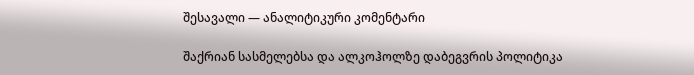შესავალი — ანალიტიკური კომენტარი

შაქრიან სასმელებსა და ალკოჰოლზე დაბეგვრის პოლიტიკა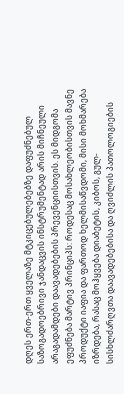დღეს ერთ-ერთ ყველაზე მტკიცებულებებზე დაფუძნებულ საზოგადოებრივი ჯანდაცვის ინსტრუმენტად არის მიჩნეული არაგადამდები დაავადებების პრევენციისთვის. ეს მიდგომა ეფუძნება მარტივ პრინციპს: როდესაც მოსახლეობისთვის მავნე პროდუქტი იაფია და ფართოდ ხელმისაწვდომი, მისი მოხმარება იზრდება, რასაც მოჰყვება დიაბეტის, კიბოს, გულ-სისხლძარღვთა დაავადებებისა და ღვიძლის პათოლოგიების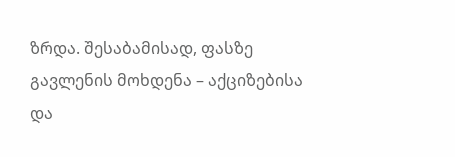ზრდა. შესაბამისად, ფასზე გავლენის მოხდენა – აქციზებისა და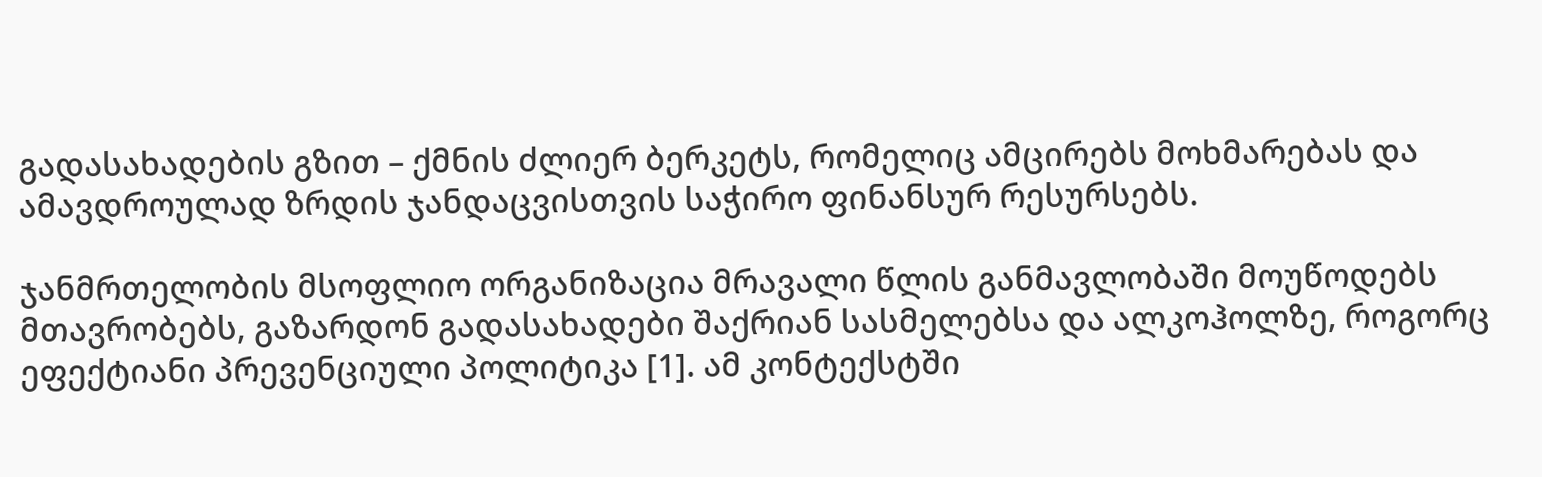გადასახადების გზით – ქმნის ძლიერ ბერკეტს, რომელიც ამცირებს მოხმარებას და ამავდროულად ზრდის ჯანდაცვისთვის საჭირო ფინანსურ რესურსებს.

ჯანმრთელობის მსოფლიო ორგანიზაცია მრავალი წლის განმავლობაში მოუწოდებს მთავრობებს, გაზარდონ გადასახადები შაქრიან სასმელებსა და ალკოჰოლზე, როგორც ეფექტიანი პრევენციული პოლიტიკა [1]. ამ კონტექსტში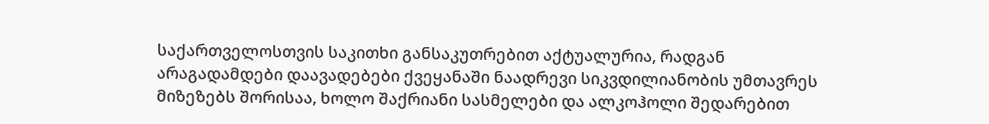საქართველოსთვის საკითხი განსაკუთრებით აქტუალურია, რადგან არაგადამდები დაავადებები ქვეყანაში ნაადრევი სიკვდილიანობის უმთავრეს მიზეზებს შორისაა, ხოლო შაქრიანი სასმელები და ალკოჰოლი შედარებით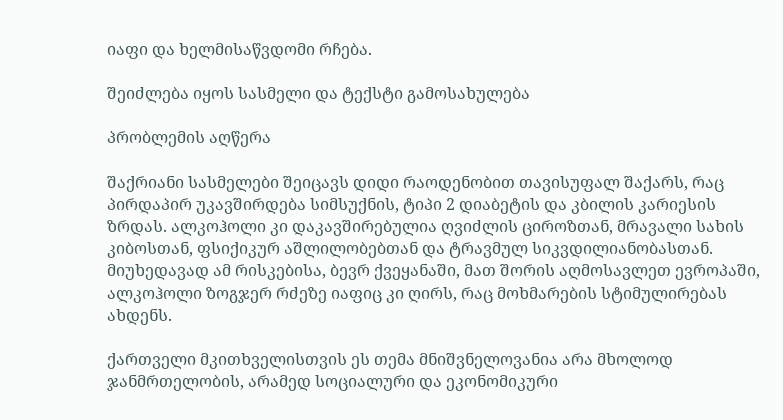იაფი და ხელმისაწვდომი რჩება.

შეიძლება იყოს სასმელი და ტექსტი გამოსახულება

პრობლემის აღწერა

შაქრიანი სასმელები შეიცავს დიდი რაოდენობით თავისუფალ შაქარს, რაც პირდაპირ უკავშირდება სიმსუქნის, ტიპი 2 დიაბეტის და კბილის კარიესის ზრდას. ალკოჰოლი კი დაკავშირებულია ღვიძლის ციროზთან, მრავალი სახის კიბოსთან, ფსიქიკურ აშლილობებთან და ტრავმულ სიკვდილიანობასთან. მიუხედავად ამ რისკებისა, ბევრ ქვეყანაში, მათ შორის აღმოსავლეთ ევროპაში, ალკოჰოლი ზოგჯერ რძეზე იაფიც კი ღირს, რაც მოხმარების სტიმულირებას ახდენს.

ქართველი მკითხველისთვის ეს თემა მნიშვნელოვანია არა მხოლოდ ჯანმრთელობის, არამედ სოციალური და ეკონომიკური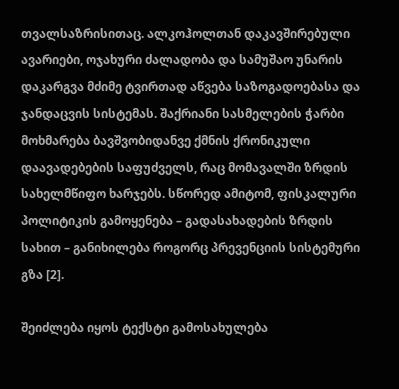თვალსაზრისითაც. ალკოჰოლთან დაკავშირებული ავარიები, ოჯახური ძალადობა და სამუშაო უნარის დაკარგვა მძიმე ტვირთად აწვება საზოგადოებასა და ჯანდაცვის სისტემას. შაქრიანი სასმელების ჭარბი მოხმარება ბავშვობიდანვე ქმნის ქრონიკული დაავადებების საფუძველს, რაც მომავალში ზრდის სახელმწიფო ხარჯებს. სწორედ ამიტომ, ფისკალური პოლიტიკის გამოყენება – გადასახადების ზრდის სახით – განიხილება როგორც პრევენციის სისტემური გზა [2].

შეიძლება იყოს ტექსტი გამოსახულება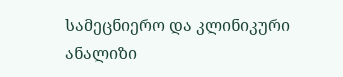სამეცნიერო და კლინიკური ანალიზი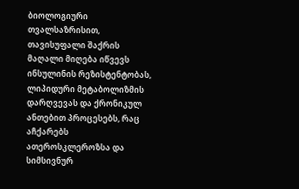ბიოლოგიური თვალსაზრისით, თავისუფალი შაქრის მაღალი მიღება იწვევს ინსულინის რეზისტენტობას, ლიპიდური მეტაბოლიზმის დარღვევას და ქრონიკულ ანთებით პროცესებს, რაც აჩქარებს ათეროსკლეროზსა და სიმსივნურ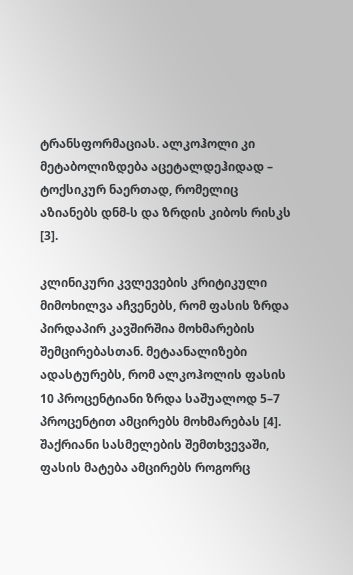ტრანსფორმაციას. ალკოჰოლი კი მეტაბოლიზდება აცეტალდეჰიდად – ტოქსიკურ ნაერთად, რომელიც აზიანებს დნმ-ს და ზრდის კიბოს რისკს [3].

კლინიკური კვლევების კრიტიკული მიმოხილვა აჩვენებს, რომ ფასის ზრდა პირდაპირ კავშირშია მოხმარების შემცირებასთან. მეტაანალიზები ადასტურებს, რომ ალკოჰოლის ფასის 10 პროცენტიანი ზრდა საშუალოდ 5–7 პროცენტით ამცირებს მოხმარებას [4]. შაქრიანი სასმელების შემთხვევაში, ფასის მატება ამცირებს როგორც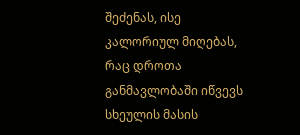შეძენას, ისე კალორიულ მიღებას, რაც დროთა განმავლობაში იწვევს სხეულის მასის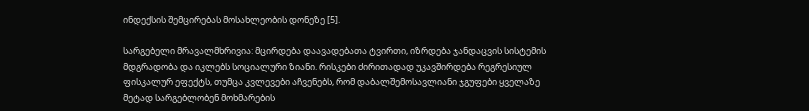ინდექსის შემცირებას მოსახლეობის დონეზე [5].

სარგებელი მრავალმხრივია: მცირდება დაავადებათა ტვირთი, იზრდება ჯანდაცვის სისტემის მდგრადობა და იკლებს სოციალური ზიანი. რისკები ძირითადად უკავშირდება რეგრესიულ ფისკალურ ეფექტს, თუმცა კვლევები აჩვენებს, რომ დაბალშემოსავლიანი ჯგუფები ყველაზე მეტად სარგებლობენ მოხმარების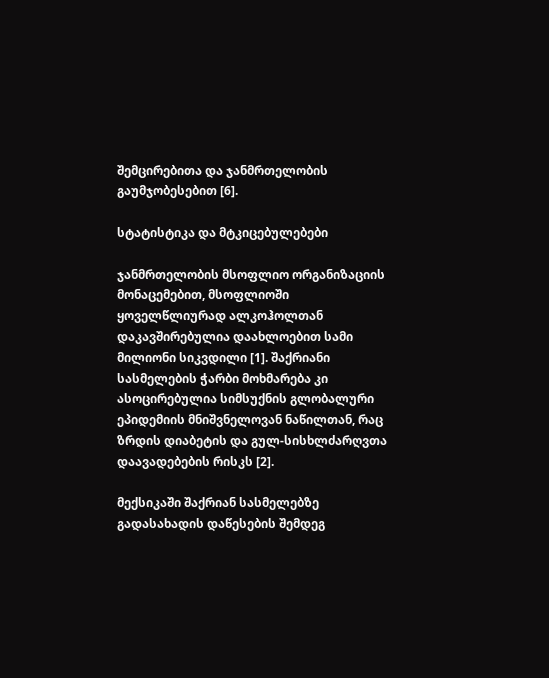შემცირებითა და ჯანმრთელობის გაუმჯობესებით [6].

სტატისტიკა და მტკიცებულებები

ჯანმრთელობის მსოფლიო ორგანიზაციის მონაცემებით, მსოფლიოში ყოველწლიურად ალკოჰოლთან დაკავშირებულია დაახლოებით სამი მილიონი სიკვდილი [1]. შაქრიანი სასმელების ჭარბი მოხმარება კი ასოცირებულია სიმსუქნის გლობალური ეპიდემიის მნიშვნელოვან ნაწილთან, რაც ზრდის დიაბეტის და გულ-სისხლძარღვთა დაავადებების რისკს [2].

მექსიკაში შაქრიან სასმელებზე გადასახადის დაწესების შემდეგ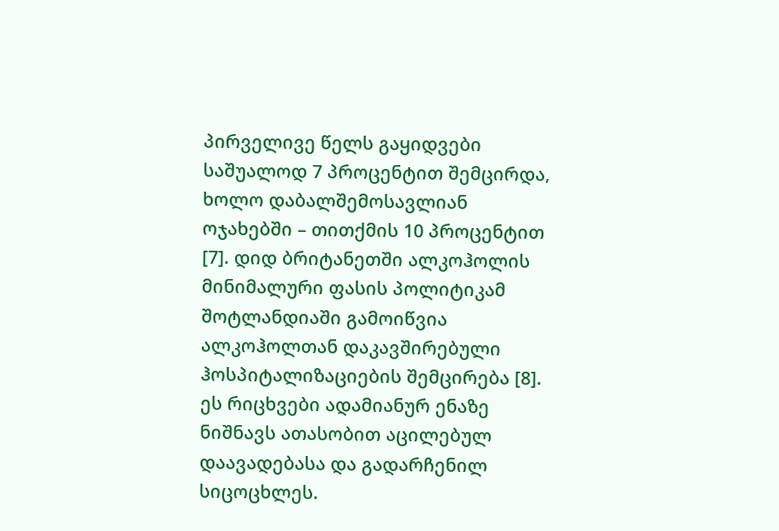პირველივე წელს გაყიდვები საშუალოდ 7 პროცენტით შემცირდა, ხოლო დაბალშემოსავლიან ოჯახებში – თითქმის 10 პროცენტით [7]. დიდ ბრიტანეთში ალკოჰოლის მინიმალური ფასის პოლიტიკამ შოტლანდიაში გამოიწვია ალკოჰოლთან დაკავშირებული ჰოსპიტალიზაციების შემცირება [8]. ეს რიცხვები ადამიანურ ენაზე ნიშნავს ათასობით აცილებულ დაავადებასა და გადარჩენილ სიცოცხლეს.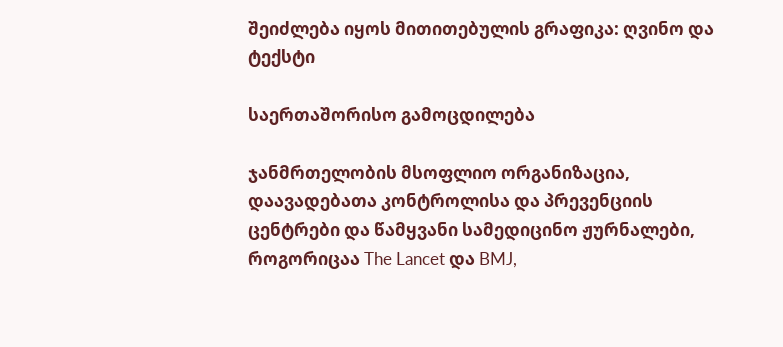შეიძლება იყოს მითითებულის გრაფიკა: ღვინო და ტექსტი

საერთაშორისო გამოცდილება

ჯანმრთელობის მსოფლიო ორგანიზაცია, დაავადებათა კონტროლისა და პრევენციის ცენტრები და წამყვანი სამედიცინო ჟურნალები, როგორიცაა The Lancet და BMJ,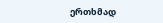ერთხმად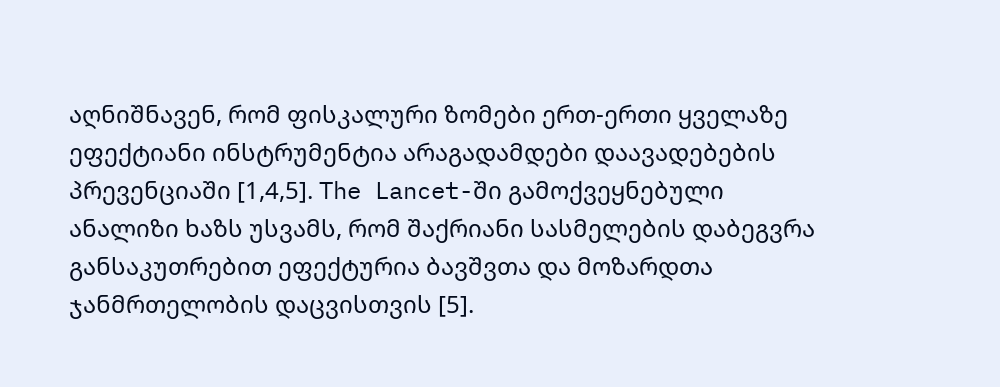აღნიშნავენ, რომ ფისკალური ზომები ერთ-ერთი ყველაზე ეფექტიანი ინსტრუმენტია არაგადამდები დაავადებების პრევენციაში [1,4,5]. The Lancet-ში გამოქვეყნებული ანალიზი ხაზს უსვამს, რომ შაქრიანი სასმელების დაბეგვრა განსაკუთრებით ეფექტურია ბავშვთა და მოზარდთა ჯანმრთელობის დაცვისთვის [5].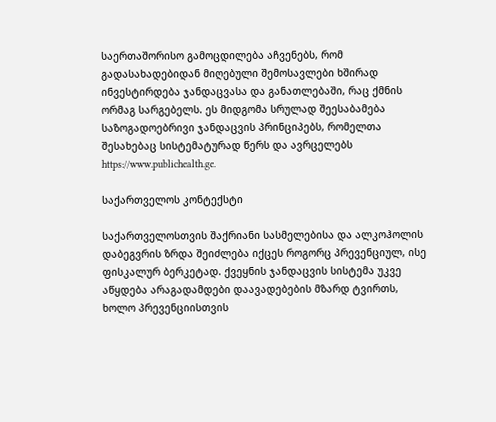საერთაშორისო გამოცდილება აჩვენებს, რომ გადასახადებიდან მიღებული შემოსავლები ხშირად ინვესტირდება ჯანდაცვასა და განათლებაში, რაც ქმნის ორმაგ სარგებელს. ეს მიდგომა სრულად შეესაბამება საზოგადოებრივი ჯანდაცვის პრინციპებს, რომელთა შესახებაც სისტემატურად წერს და ავრცელებს https://www.publichealth.ge.

საქართველოს კონტექსტი

საქართველოსთვის შაქრიანი სასმელებისა და ალკოჰოლის დაბეგვრის ზრდა შეიძლება იქცეს როგორც პრევენციულ, ისე ფისკალურ ბერკეტად. ქვეყნის ჯანდაცვის სისტემა უკვე აწყდება არაგადამდები დაავადებების მზარდ ტვირთს, ხოლო პრევენციისთვის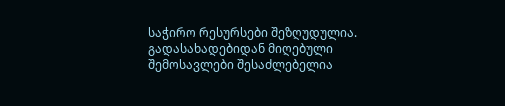საჭირო რესურსები შეზღუდულია. გადასახადებიდან მიღებული შემოსავლები შესაძლებელია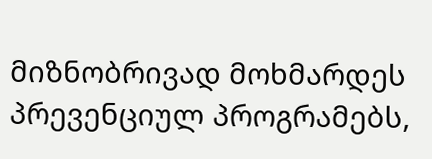მიზნობრივად მოხმარდეს პრევენციულ პროგრამებს,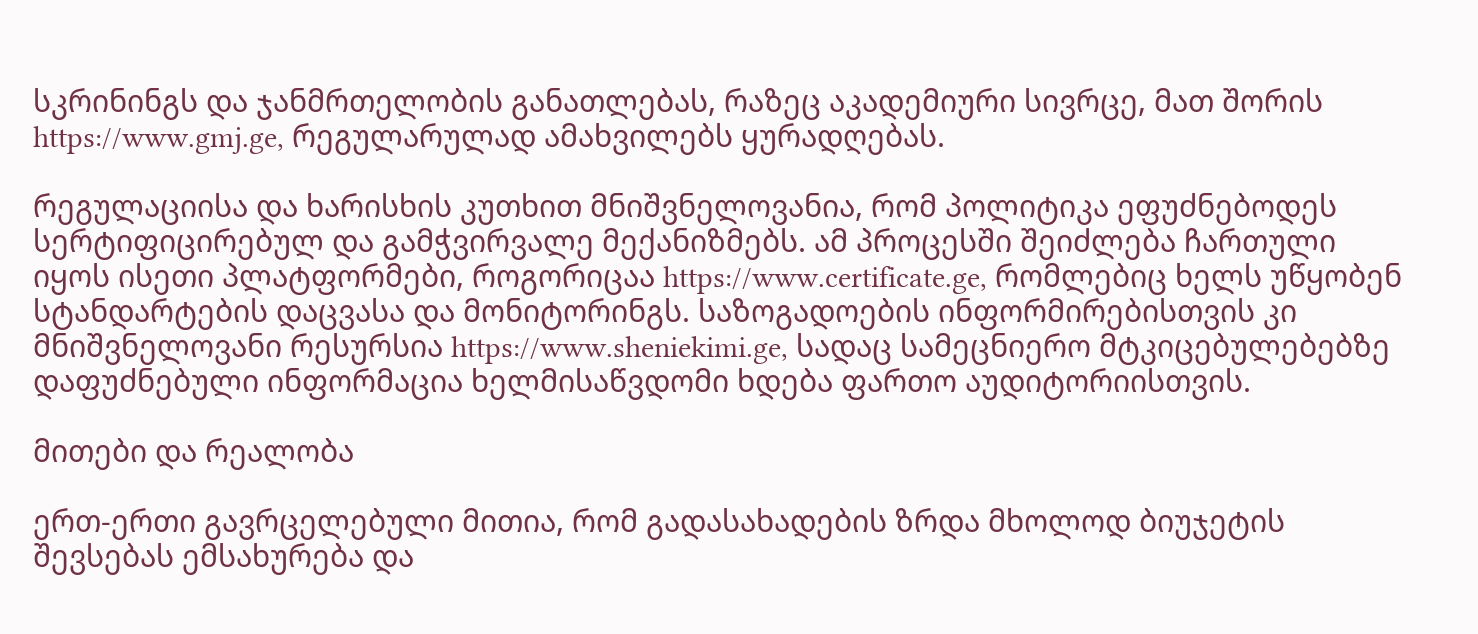სკრინინგს და ჯანმრთელობის განათლებას, რაზეც აკადემიური სივრცე, მათ შორის https://www.gmj.ge, რეგულარულად ამახვილებს ყურადღებას.

რეგულაციისა და ხარისხის კუთხით მნიშვნელოვანია, რომ პოლიტიკა ეფუძნებოდეს სერტიფიცირებულ და გამჭვირვალე მექანიზმებს. ამ პროცესში შეიძლება ჩართული იყოს ისეთი პლატფორმები, როგორიცაა https://www.certificate.ge, რომლებიც ხელს უწყობენ სტანდარტების დაცვასა და მონიტორინგს. საზოგადოების ინფორმირებისთვის კი მნიშვნელოვანი რესურსია https://www.sheniekimi.ge, სადაც სამეცნიერო მტკიცებულებებზე დაფუძნებული ინფორმაცია ხელმისაწვდომი ხდება ფართო აუდიტორიისთვის.

მითები და რეალობა

ერთ-ერთი გავრცელებული მითია, რომ გადასახადების ზრდა მხოლოდ ბიუჯეტის შევსებას ემსახურება და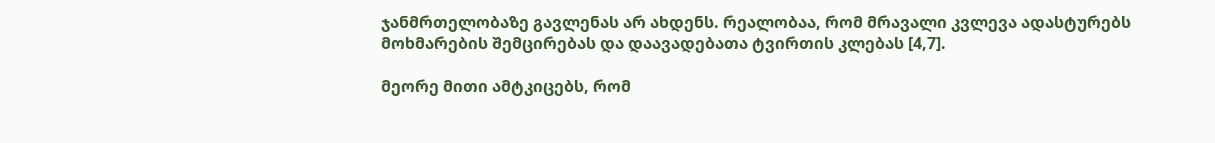ჯანმრთელობაზე გავლენას არ ახდენს. რეალობაა, რომ მრავალი კვლევა ადასტურებს მოხმარების შემცირებას და დაავადებათა ტვირთის კლებას [4,7].

მეორე მითი ამტკიცებს, რომ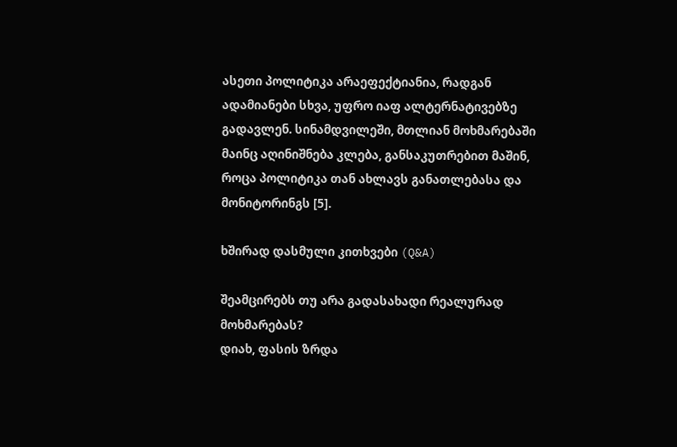ასეთი პოლიტიკა არაეფექტიანია, რადგან ადამიანები სხვა, უფრო იაფ ალტერნატივებზე გადავლენ. სინამდვილეში, მთლიან მოხმარებაში მაინც აღინიშნება კლება, განსაკუთრებით მაშინ, როცა პოლიტიკა თან ახლავს განათლებასა და მონიტორინგს [5].

ხშირად დასმული კითხვები (Q&A)

შეამცირებს თუ არა გადასახადი რეალურად მოხმარებას?
დიახ, ფასის ზრდა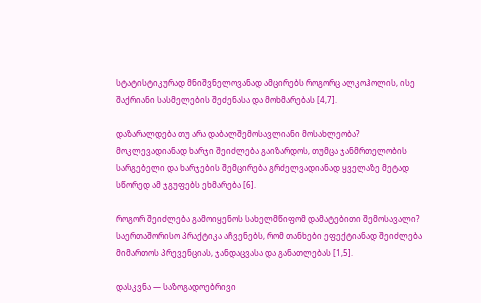სტატისტიკურად მნიშვნელოვანად ამცირებს როგორც ალკოჰოლის, ისე შაქრიანი სასმელების შეძენასა და მოხმარებას [4,7].

დაზარალდება თუ არა დაბალშემოსავლიანი მოსახლეობა?
მოკლევადიანად ხარჯი შეიძლება გაიზარდოს, თუმცა ჯანმრთელობის სარგებელი და ხარჯების შემცირება გრძელვადიანად ყველაზე მეტად სწორედ ამ ჯგუფებს ეხმარება [6].

როგორ შეიძლება გამოიყენოს სახელმწიფომ დამატებითი შემოსავალი?
საერთაშორისო პრაქტიკა აჩვენებს, რომ თანხები ეფექტიანად შეიძლება მიმართოს პრევენციას, ჯანდაცვასა და განათლებას [1,5].

დასკვნა — საზოგადოებრივი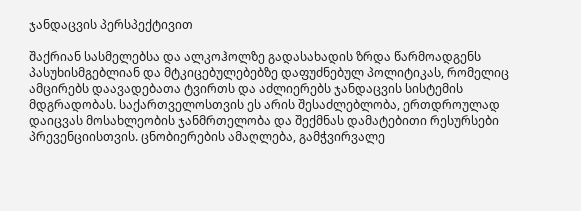ჯანდაცვის პერსპექტივით

შაქრიან სასმელებსა და ალკოჰოლზე გადასახადის ზრდა წარმოადგენს პასუხისმგებლიან და მტკიცებულებებზე დაფუძნებულ პოლიტიკას, რომელიც ამცირებს დაავადებათა ტვირთს და აძლიერებს ჯანდაცვის სისტემის მდგრადობას. საქართველოსთვის ეს არის შესაძლებლობა, ერთდროულად დაიცვას მოსახლეობის ჯანმრთელობა და შექმნას დამატებითი რესურსები პრევენციისთვის. ცნობიერების ამაღლება, გამჭვირვალე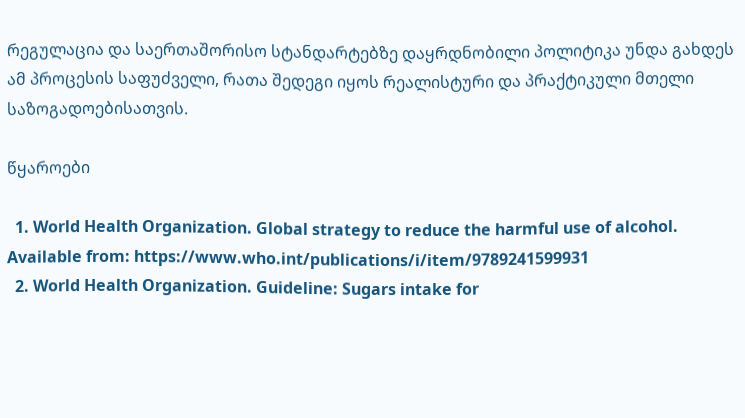რეგულაცია და საერთაშორისო სტანდარტებზე დაყრდნობილი პოლიტიკა უნდა გახდეს ამ პროცესის საფუძველი, რათა შედეგი იყოს რეალისტური და პრაქტიკული მთელი საზოგადოებისათვის.

წყაროები

  1. World Health Organization. Global strategy to reduce the harmful use of alcohol. Available from: https://www.who.int/publications/i/item/9789241599931
  2. World Health Organization. Guideline: Sugars intake for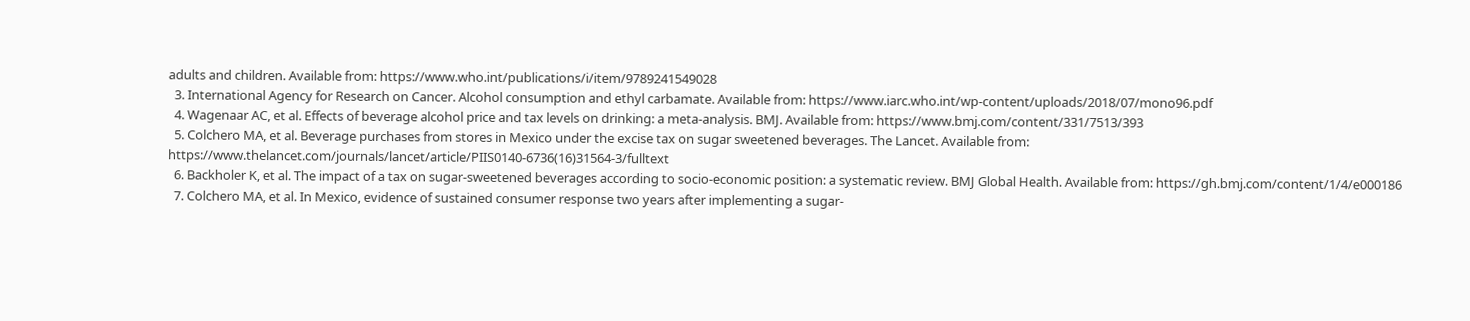adults and children. Available from: https://www.who.int/publications/i/item/9789241549028
  3. International Agency for Research on Cancer. Alcohol consumption and ethyl carbamate. Available from: https://www.iarc.who.int/wp-content/uploads/2018/07/mono96.pdf
  4. Wagenaar AC, et al. Effects of beverage alcohol price and tax levels on drinking: a meta-analysis. BMJ. Available from: https://www.bmj.com/content/331/7513/393
  5. Colchero MA, et al. Beverage purchases from stores in Mexico under the excise tax on sugar sweetened beverages. The Lancet. Available from: https://www.thelancet.com/journals/lancet/article/PIIS0140-6736(16)31564-3/fulltext
  6. Backholer K, et al. The impact of a tax on sugar-sweetened beverages according to socio-economic position: a systematic review. BMJ Global Health. Available from: https://gh.bmj.com/content/1/4/e000186
  7. Colchero MA, et al. In Mexico, evidence of sustained consumer response two years after implementing a sugar-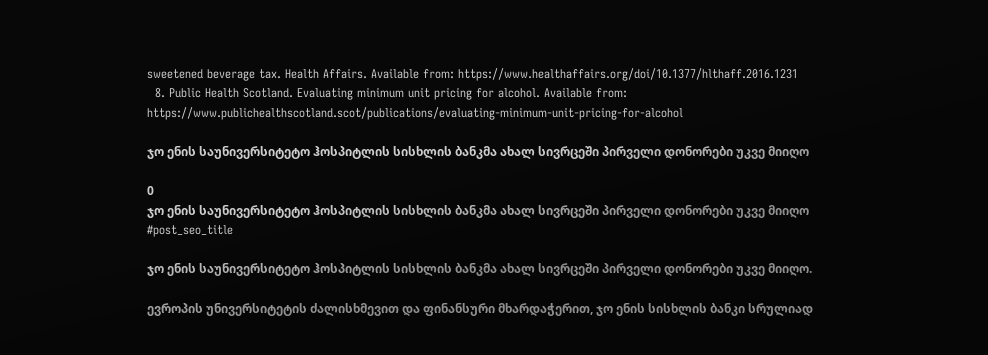sweetened beverage tax. Health Affairs. Available from: https://www.healthaffairs.org/doi/10.1377/hlthaff.2016.1231
  8. Public Health Scotland. Evaluating minimum unit pricing for alcohol. Available from: https://www.publichealthscotland.scot/publications/evaluating-minimum-unit-pricing-for-alcohol

ჯო ენის საუნივერსიტეტო ჰოსპიტლის სისხლის ბანკმა ახალ სივრცეში პირველი დონორები უკვე მიიღო

0
ჯო ენის საუნივერსიტეტო ჰოსპიტლის სისხლის ბანკმა ახალ სივრცეში პირველი დონორები უკვე მიიღო
#post_seo_title

ჯო ენის საუნივერსიტეტო ჰოსპიტლის სისხლის ბანკმა ახალ სივრცეში პირველი დონორები უკვე მიიღო.

ევროპის უნივერსიტეტის ძალისხმევით და ფინანსური მხარდაჭერით, ჯო ენის სისხლის ბანკი სრულიად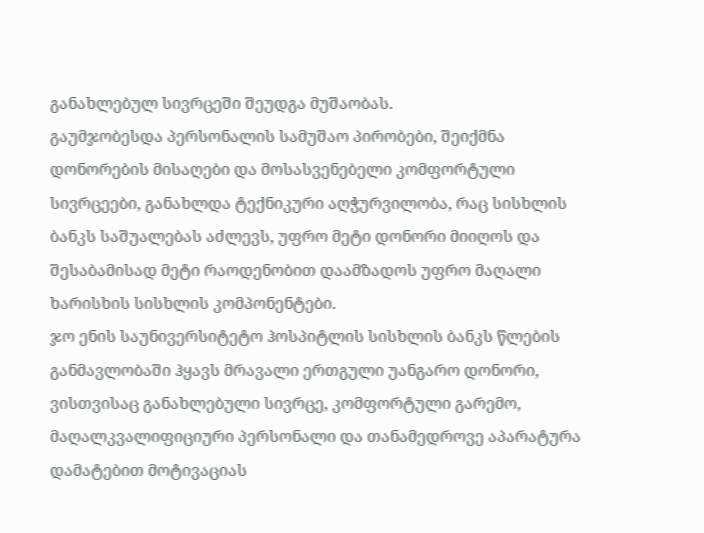განახლებულ სივრცეში შეუდგა მუშაობას.
გაუმჯობესდა პერსონალის სამუშაო პირობები, შეიქმნა დონორების მისაღები და მოსასვენებელი კომფორტული სივრცეები, განახლდა ტექნიკური აღჭურვილობა, რაც სისხლის ბანკს საშუალებას აძლევს, უფრო მეტი დონორი მიიღოს და შესაბამისად მეტი რაოდენობით დაამზადოს უფრო მაღალი ხარისხის სისხლის კომპონენტები.
ჯო ენის საუნივერსიტეტო ჰოსპიტლის სისხლის ბანკს წლების განმავლობაში ჰყავს მრავალი ერთგული უანგარო დონორი, ვისთვისაც განახლებული სივრცე, კომფორტული გარემო, მაღალკვალიფიციური პერსონალი და თანამედროვე აპარატურა დამატებით მოტივაციას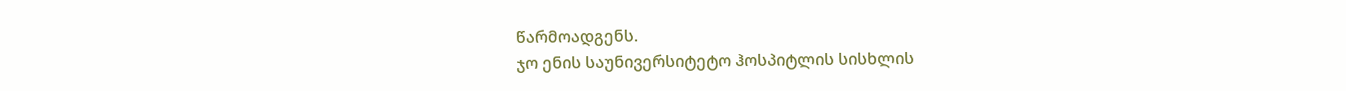წარმოადგენს.
ჯო ენის საუნივერსიტეტო ჰოსპიტლის სისხლის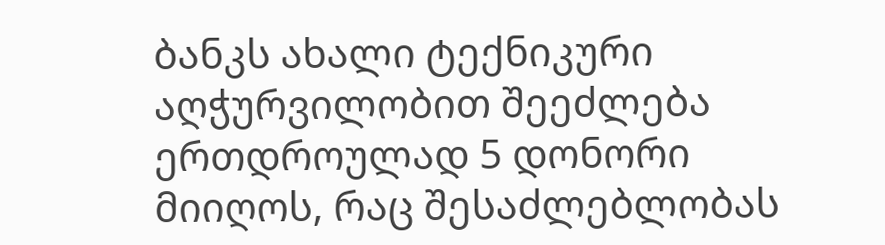ბანკს ახალი ტექნიკური აღჭურვილობით შეეძლება ერთდროულად 5 დონორი მიიღოს, რაც შესაძლებლობას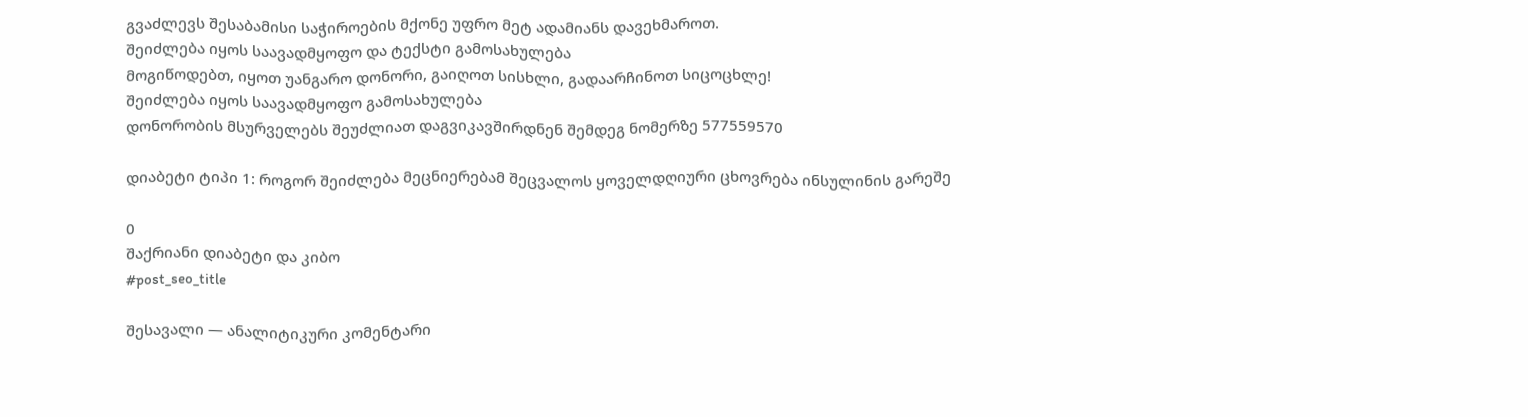გვაძლევს შესაბამისი საჭიროების მქონე უფრო მეტ ადამიანს დავეხმაროთ.
შეიძლება იყოს საავადმყოფო და ტექსტი გამოსახულება
მოგიწოდებთ, იყოთ უანგარო დონორი, გაიღოთ სისხლი, გადაარჩინოთ სიცოცხლე!
შეიძლება იყოს საავადმყოფო გამოსახულება
დონორობის მსურველებს შეუძლიათ დაგვიკავშირდნენ შემდეგ ნომერზე 577559570

დიაბეტი ტიპი 1: როგორ შეიძლება მეცნიერებამ შეცვალოს ყოველდღიური ცხოვრება ინსულინის გარეშე

0
შაქრიანი დიაბეტი და კიბო
#post_seo_title

შესავალი — ანალიტიკური კომენტარი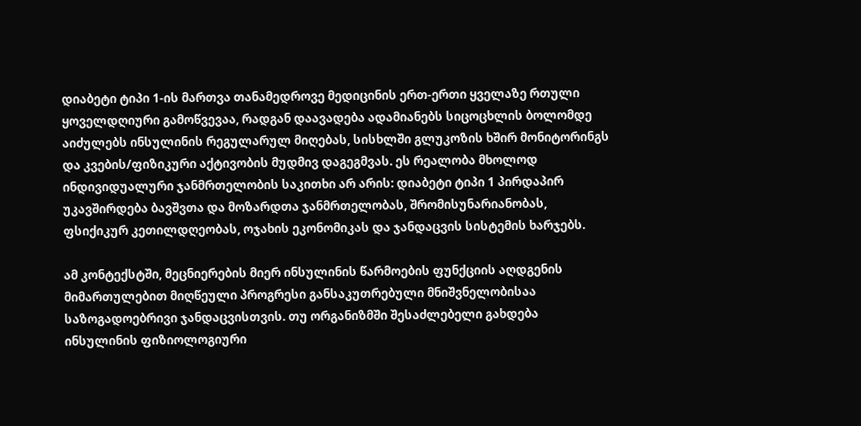დიაბეტი ტიპი 1-ის მართვა თანამედროვე მედიცინის ერთ-ერთი ყველაზე რთული ყოველდღიური გამოწვევაა, რადგან დაავადება ადამიანებს სიცოცხლის ბოლომდე აიძულებს ინსულინის რეგულარულ მიღებას, სისხლში გლუკოზის ხშირ მონიტორინგს და კვების/ფიზიკური აქტივობის მუდმივ დაგეგმვას. ეს რეალობა მხოლოდ ინდივიდუალური ჯანმრთელობის საკითხი არ არის: დიაბეტი ტიპი 1 პირდაპირ უკავშირდება ბავშვთა და მოზარდთა ჯანმრთელობას, შრომისუნარიანობას, ფსიქიკურ კეთილდღეობას, ოჯახის ეკონომიკას და ჯანდაცვის სისტემის ხარჯებს.

ამ კონტექსტში, მეცნიერების მიერ ინსულინის წარმოების ფუნქციის აღდგენის მიმართულებით მიღწეული პროგრესი განსაკუთრებული მნიშვნელობისაა საზოგადოებრივი ჯანდაცვისთვის. თუ ორგანიზმში შესაძლებელი გახდება ინსულინის ფიზიოლოგიური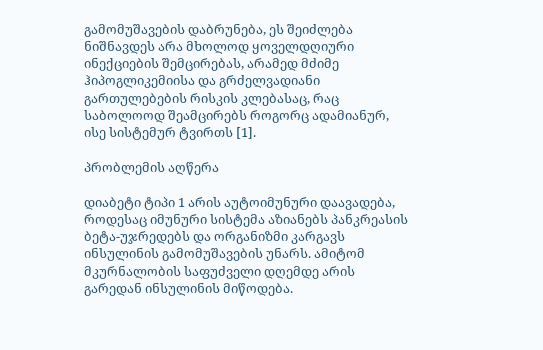გამომუშავების დაბრუნება, ეს შეიძლება ნიშნავდეს არა მხოლოდ ყოველდღიური ინექციების შემცირებას, არამედ მძიმე ჰიპოგლიკემიისა და გრძელვადიანი გართულებების რისკის კლებასაც, რაც საბოლოოდ შეამცირებს როგორც ადამიანურ, ისე სისტემურ ტვირთს [1].

პრობლემის აღწერა

დიაბეტი ტიპი 1 არის აუტოიმუნური დაავადება, როდესაც იმუნური სისტემა აზიანებს პანკრეასის ბეტა-უჯრედებს და ორგანიზმი კარგავს ინსულინის გამომუშავების უნარს. ამიტომ მკურნალობის საფუძველი დღემდე არის გარედან ინსულინის მიწოდება.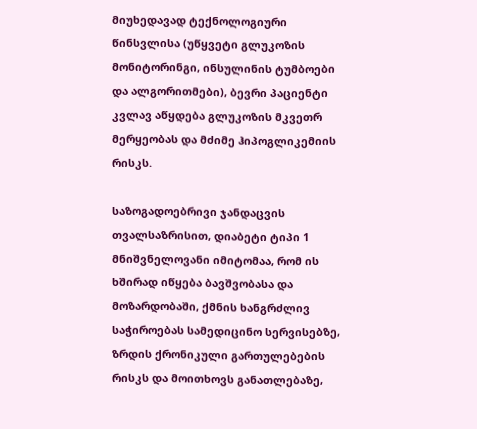მიუხედავად ტექნოლოგიური წინსვლისა (უწყვეტი გლუკოზის მონიტორინგი, ინსულინის ტუმბოები და ალგორითმები), ბევრი პაციენტი კვლავ აწყდება გლუკოზის მკვეთრ მერყეობას და მძიმე ჰიპოგლიკემიის რისკს.

საზოგადოებრივი ჯანდაცვის თვალსაზრისით, დიაბეტი ტიპი 1 მნიშვნელოვანი იმიტომაა, რომ ის ხშირად იწყება ბავშვობასა და მოზარდობაში, ქმნის ხანგრძლივ საჭიროებას სამედიცინო სერვისებზე, ზრდის ქრონიკული გართულებების რისკს და მოითხოვს განათლებაზე,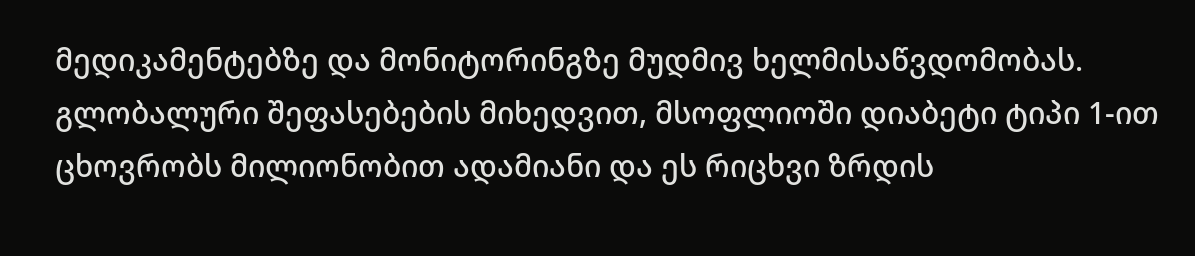მედიკამენტებზე და მონიტორინგზე მუდმივ ხელმისაწვდომობას. გლობალური შეფასებების მიხედვით, მსოფლიოში დიაბეტი ტიპი 1-ით ცხოვრობს მილიონობით ადამიანი და ეს რიცხვი ზრდის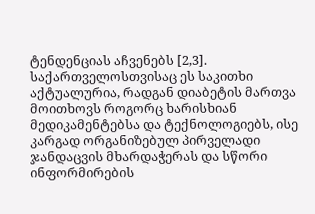ტენდენციას აჩვენებს [2,3]. საქართველოსთვისაც ეს საკითხი აქტუალურია, რადგან დიაბეტის მართვა მოითხოვს როგორც ხარისხიან მედიკამენტებსა და ტექნოლოგიებს, ისე კარგად ორგანიზებულ პირველადი ჯანდაცვის მხარდაჭერას და სწორი ინფორმირების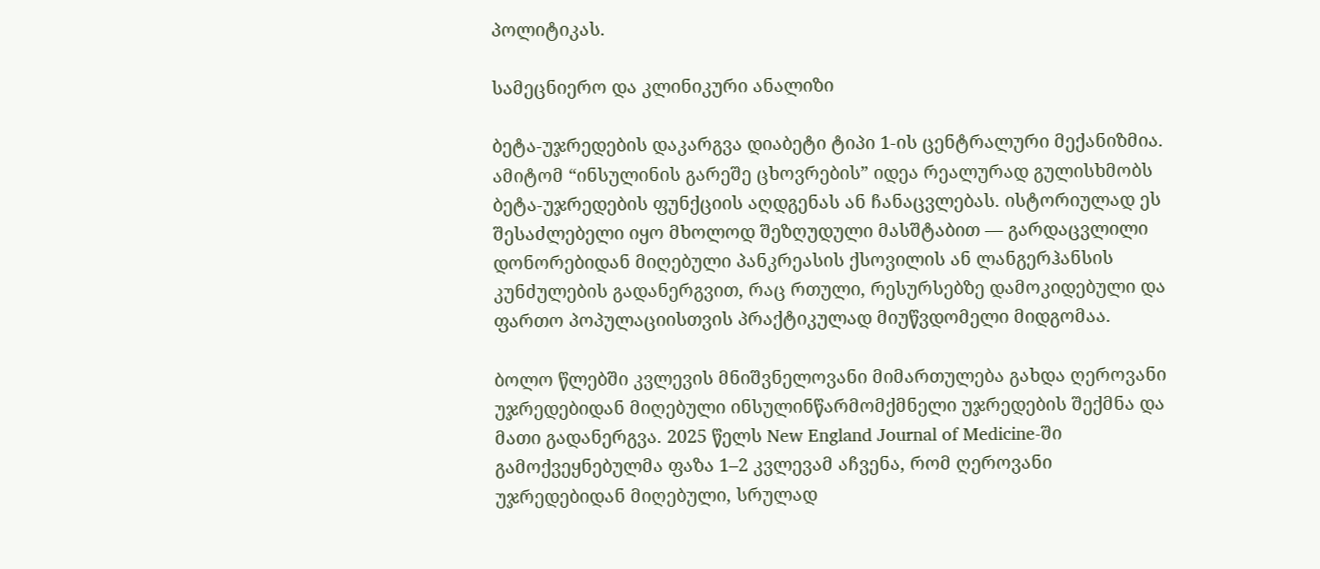პოლიტიკას.

სამეცნიერო და კლინიკური ანალიზი

ბეტა-უჯრედების დაკარგვა დიაბეტი ტიპი 1-ის ცენტრალური მექანიზმია. ამიტომ “ინსულინის გარეშე ცხოვრების” იდეა რეალურად გულისხმობს ბეტა-უჯრედების ფუნქციის აღდგენას ან ჩანაცვლებას. ისტორიულად ეს შესაძლებელი იყო მხოლოდ შეზღუდული მასშტაბით — გარდაცვლილი დონორებიდან მიღებული პანკრეასის ქსოვილის ან ლანგერჰანსის კუნძულების გადანერგვით, რაც რთული, რესურსებზე დამოკიდებული და ფართო პოპულაციისთვის პრაქტიკულად მიუწვდომელი მიდგომაა.

ბოლო წლებში კვლევის მნიშვნელოვანი მიმართულება გახდა ღეროვანი უჯრედებიდან მიღებული ინსულინწარმომქმნელი უჯრედების შექმნა და მათი გადანერგვა. 2025 წელს New England Journal of Medicine-ში გამოქვეყნებულმა ფაზა 1–2 კვლევამ აჩვენა, რომ ღეროვანი უჯრედებიდან მიღებული, სრულად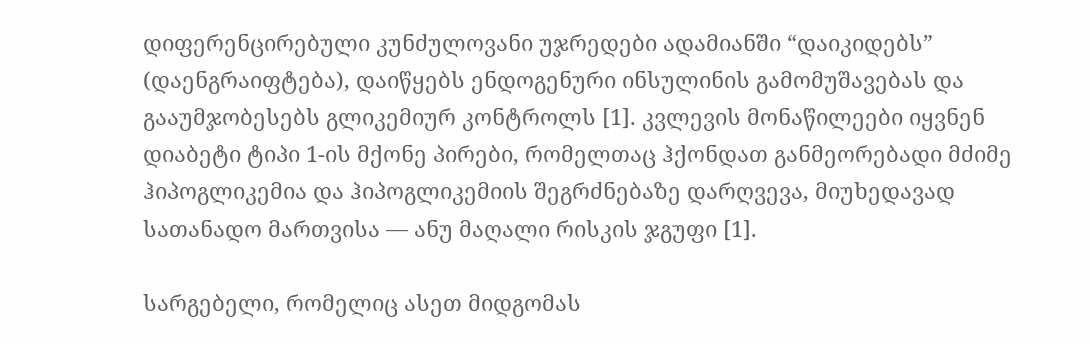დიფერენცირებული კუნძულოვანი უჯრედები ადამიანში “დაიკიდებს” (დაენგრაიფტება), დაიწყებს ენდოგენური ინსულინის გამომუშავებას და გააუმჯობესებს გლიკემიურ კონტროლს [1]. კვლევის მონაწილეები იყვნენ დიაბეტი ტიპი 1-ის მქონე პირები, რომელთაც ჰქონდათ განმეორებადი მძიმე ჰიპოგლიკემია და ჰიპოგლიკემიის შეგრძნებაზე დარღვევა, მიუხედავად სათანადო მართვისა — ანუ მაღალი რისკის ჯგუფი [1].

სარგებელი, რომელიც ასეთ მიდგომას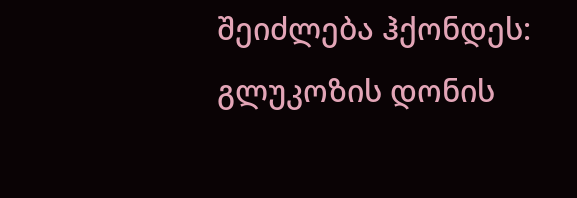შეიძლება ჰქონდეს:
გლუკოზის დონის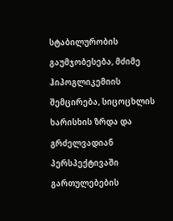სტაბილურობის გაუმჯობესება, მძიმე ჰიპოგლიკემიის შემცირება, სიცოცხლის ხარისხის ზრდა და გრძელვადიან პერსპექტივაში გართულებების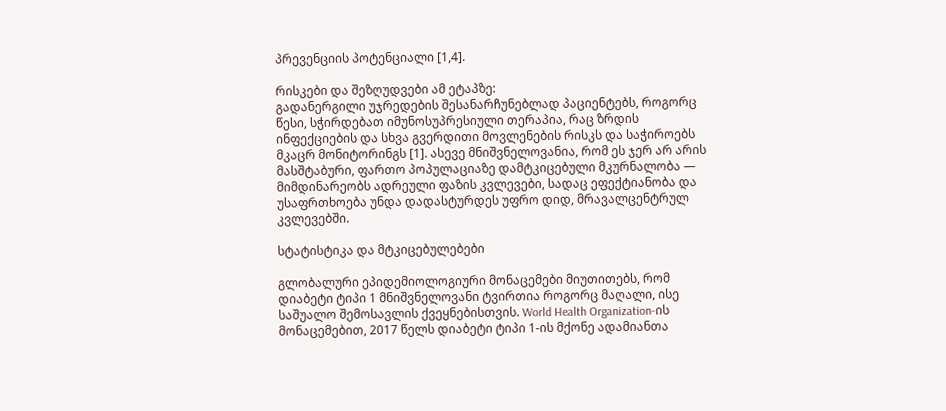პრევენციის პოტენციალი [1,4].

რისკები და შეზღუდვები ამ ეტაპზე:
გადანერგილი უჯრედების შესანარჩუნებლად პაციენტებს, როგორც წესი, სჭირდებათ იმუნოსუპრესიული თერაპია, რაც ზრდის ინფექციების და სხვა გვერდითი მოვლენების რისკს და საჭიროებს მკაცრ მონიტორინგს [1]. ასევე მნიშვნელოვანია, რომ ეს ჯერ არ არის მასშტაბური, ფართო პოპულაციაზე დამტკიცებული მკურნალობა — მიმდინარეობს ადრეული ფაზის კვლევები, სადაც ეფექტიანობა და უსაფრთხოება უნდა დადასტურდეს უფრო დიდ, მრავალცენტრულ კვლევებში.

სტატისტიკა და მტკიცებულებები

გლობალური ეპიდემიოლოგიური მონაცემები მიუთითებს, რომ დიაბეტი ტიპი 1 მნიშვნელოვანი ტვირთია როგორც მაღალი, ისე საშუალო შემოსავლის ქვეყნებისთვის. World Health Organization-ის მონაცემებით, 2017 წელს დიაბეტი ტიპი 1-ის მქონე ადამიანთა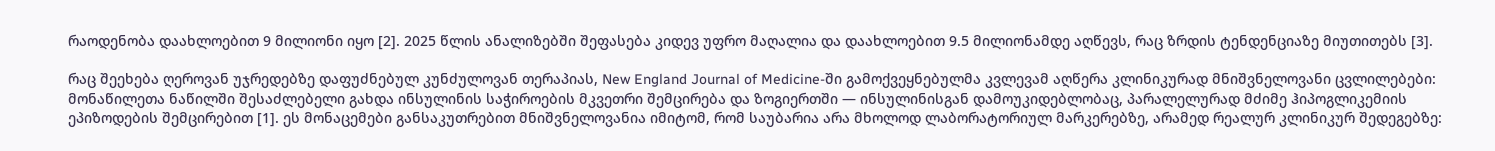რაოდენობა დაახლოებით 9 მილიონი იყო [2]. 2025 წლის ანალიზებში შეფასება კიდევ უფრო მაღალია და დაახლოებით 9.5 მილიონამდე აღწევს, რაც ზრდის ტენდენციაზე მიუთითებს [3].

რაც შეეხება ღეროვან უჯრედებზე დაფუძნებულ კუნძულოვან თერაპიას, New England Journal of Medicine-ში გამოქვეყნებულმა კვლევამ აღწერა კლინიკურად მნიშვნელოვანი ცვლილებები: მონაწილეთა ნაწილში შესაძლებელი გახდა ინსულინის საჭიროების მკვეთრი შემცირება და ზოგიერთში — ინსულინისგან დამოუკიდებლობაც, პარალელურად მძიმე ჰიპოგლიკემიის ეპიზოდების შემცირებით [1]. ეს მონაცემები განსაკუთრებით მნიშვნელოვანია იმიტომ, რომ საუბარია არა მხოლოდ ლაბორატორიულ მარკერებზე, არამედ რეალურ კლინიკურ შედეგებზე: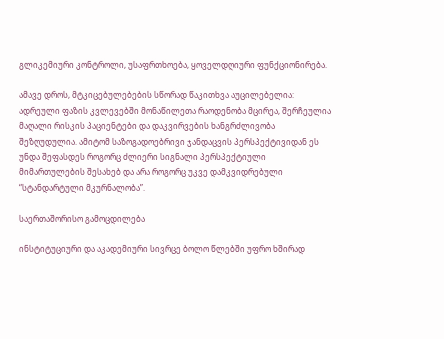გლიკემიური კონტროლი, უსაფრთხოება, ყოველდღიური ფუნქციონირება.

ამავე დროს, მტკიცებულებების სწორად წაკითხვა აუცილებელია: ადრეული ფაზის კვლევებში მონაწილეთა რაოდენობა მცირეა, შერჩეულია მაღალი რისკის პაციენტები და დაკვირვების ხანგრძლივობა შეზღუდულია. ამიტომ საზოგადოებრივი ჯანდაცვის პერსპექტივიდან ეს უნდა შეფასდეს როგორც ძლიერი სიგნალი პერსპექტიული მიმართულების შესახებ და არა როგორც უკვე დამკვიდრებული “სტანდარტული მკურნალობა”.

საერთაშორისო გამოცდილება

ინსტიტუციური და აკადემიური სივრცე ბოლო წლებში უფრო ხშირად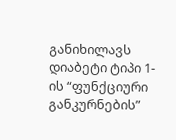განიხილავს დიაბეტი ტიპი 1-ის “ფუნქციური განკურნების”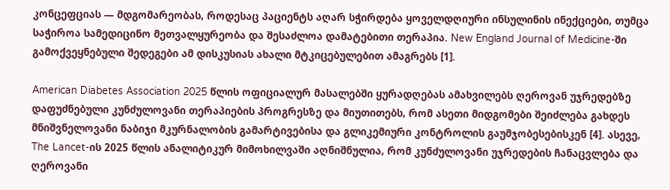კონცეფციას — მდგომარეობას, როდესაც პაციენტს აღარ სჭირდება ყოველდღიური ინსულინის ინექციები, თუმცა საჭიროა სამედიცინო მეთვალყურეობა და შესაძლოა დამატებითი თერაპია. New England Journal of Medicine-ში გამოქვეყნებული შედეგები ამ დისკუსიას ახალი მტკიცებულებით ამაგრებს [1].

American Diabetes Association 2025 წლის ოფიციალურ მასალებში ყურადღებას ამახვილებს ღეროვან უჯრედებზე დაფუძნებული კუნძულოვანი თერაპიების პროგრესზე და მიუთითებს, რომ ასეთი მიდგომები შეიძლება გახდეს მნიშვნელოვანი ნაბიჯი მკურნალობის გამარტივებისა და გლიკემიური კონტროლის გაუმჯობესებისკენ [4]. ასევე, The Lancet-ის 2025 წლის ანალიტიკურ მიმოხილვაში აღნიშნულია, რომ კუნძულოვანი უჯრედების ჩანაცვლება და ღეროვანი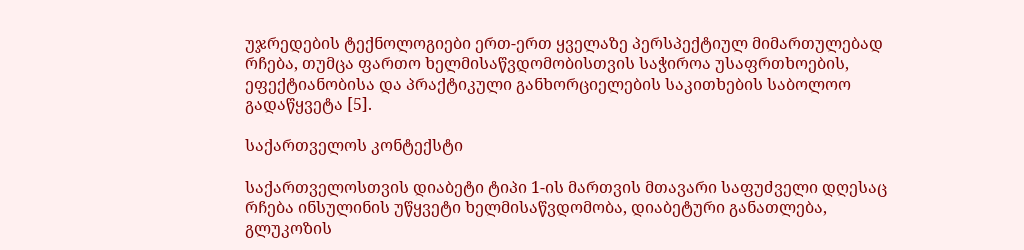უჯრედების ტექნოლოგიები ერთ-ერთ ყველაზე პერსპექტიულ მიმართულებად რჩება, თუმცა ფართო ხელმისაწვდომობისთვის საჭიროა უსაფრთხოების, ეფექტიანობისა და პრაქტიკული განხორციელების საკითხების საბოლოო გადაწყვეტა [5].

საქართველოს კონტექსტი

საქართველოსთვის დიაბეტი ტიპი 1-ის მართვის მთავარი საფუძველი დღესაც რჩება ინსულინის უწყვეტი ხელმისაწვდომობა, დიაბეტური განათლება, გლუკოზის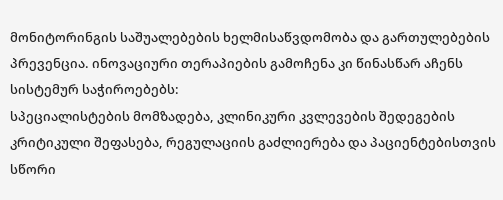მონიტორინგის საშუალებების ხელმისაწვდომობა და გართულებების პრევენცია. ინოვაციური თერაპიების გამოჩენა კი წინასწარ აჩენს სისტემურ საჭიროებებს:
სპეციალისტების მომზადება, კლინიკური კვლევების შედეგების კრიტიკული შეფასება, რეგულაციის გაძლიერება და პაციენტებისთვის სწორი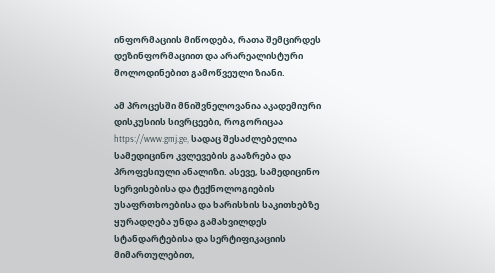ინფორმაციის მიწოდება, რათა შემცირდეს დეზინფორმაციით და არარეალისტური მოლოდინებით გამოწვეული ზიანი.

ამ პროცესში მნიშვნელოვანია აკადემიური დისკუსიის სივრცეები, როგორიცაა https://www.gmj.ge, სადაც შესაძლებელია სამედიცინო კვლევების გააზრება და პროფესიული ანალიზი. ასევე, სამედიცინო სერვისებისა და ტექნოლოგიების უსაფრთხოებისა და ხარისხის საკითხებზე ყურადღება უნდა გამახვილდეს სტანდარტებისა და სერტიფიკაციის მიმართულებით,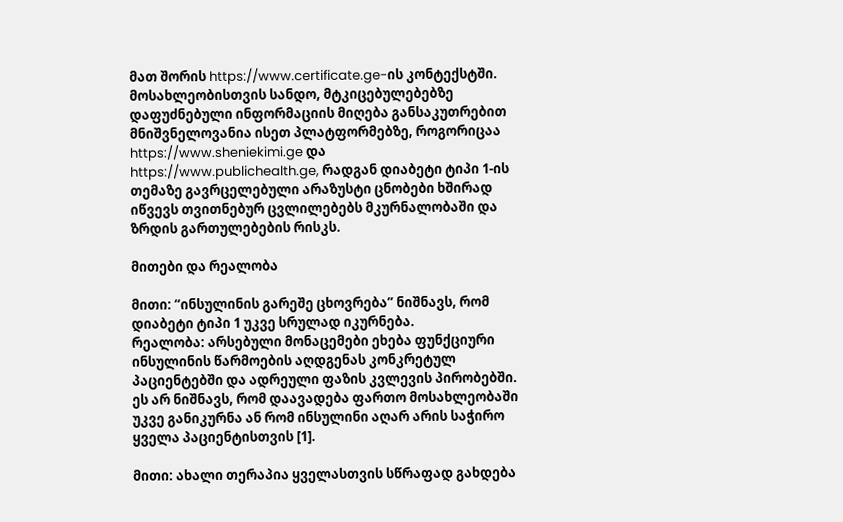მათ შორის https://www.certificate.ge-ის კონტექსტში. მოსახლეობისთვის სანდო, მტკიცებულებებზე დაფუძნებული ინფორმაციის მიღება განსაკუთრებით მნიშვნელოვანია ისეთ პლატფორმებზე, როგორიცაა https://www.sheniekimi.ge და https://www.publichealth.ge, რადგან დიაბეტი ტიპი 1-ის თემაზე გავრცელებული არაზუსტი ცნობები ხშირად იწვევს თვითნებურ ცვლილებებს მკურნალობაში და ზრდის გართულებების რისკს.

მითები და რეალობა

მითი: “ინსულინის გარეშე ცხოვრება” ნიშნავს, რომ დიაბეტი ტიპი 1 უკვე სრულად იკურნება.
რეალობა: არსებული მონაცემები ეხება ფუნქციური ინსულინის წარმოების აღდგენას კონკრეტულ პაციენტებში და ადრეული ფაზის კვლევის პირობებში. ეს არ ნიშნავს, რომ დაავადება ფართო მოსახლეობაში უკვე განიკურნა ან რომ ინსულინი აღარ არის საჭირო ყველა პაციენტისთვის [1].

მითი: ახალი თერაპია ყველასთვის სწრაფად გახდება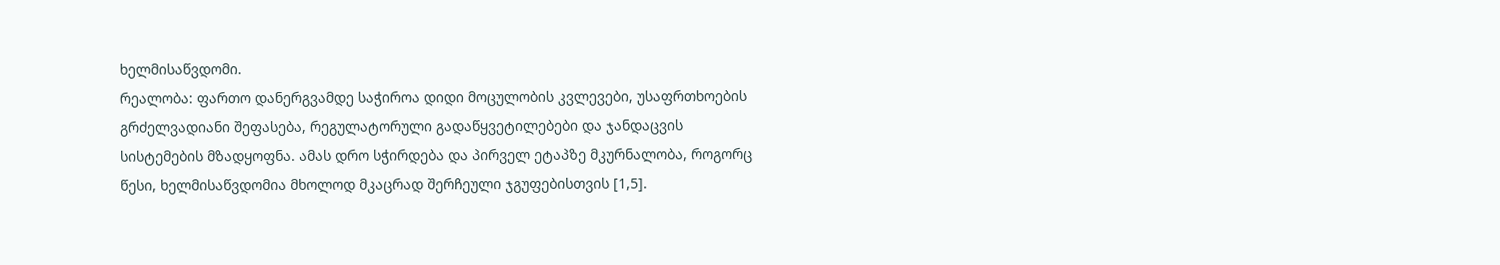ხელმისაწვდომი.
რეალობა: ფართო დანერგვამდე საჭიროა დიდი მოცულობის კვლევები, უსაფრთხოების გრძელვადიანი შეფასება, რეგულატორული გადაწყვეტილებები და ჯანდაცვის სისტემების მზადყოფნა. ამას დრო სჭირდება და პირველ ეტაპზე მკურნალობა, როგორც წესი, ხელმისაწვდომია მხოლოდ მკაცრად შერჩეული ჯგუფებისთვის [1,5].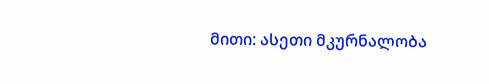მითი: ასეთი მკურნალობა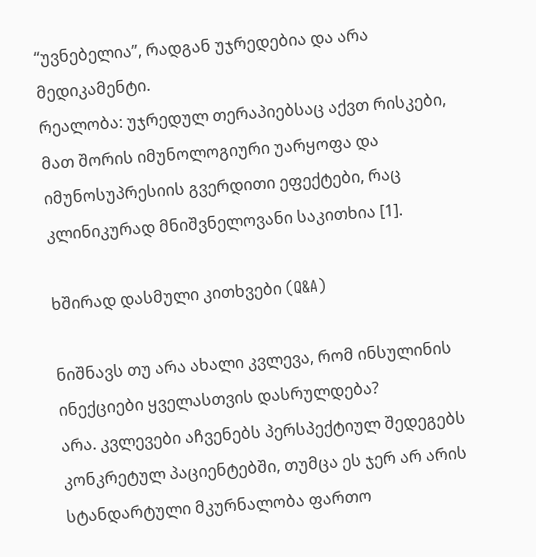“უვნებელია”, რადგან უჯრედებია და არა მედიკამენტი.
რეალობა: უჯრედულ თერაპიებსაც აქვთ რისკები, მათ შორის იმუნოლოგიური უარყოფა და იმუნოსუპრესიის გვერდითი ეფექტები, რაც კლინიკურად მნიშვნელოვანი საკითხია [1].

ხშირად დასმული კითხვები (Q&A)

ნიშნავს თუ არა ახალი კვლევა, რომ ინსულინის ინექციები ყველასთვის დასრულდება?
არა. კვლევები აჩვენებს პერსპექტიულ შედეგებს კონკრეტულ პაციენტებში, თუმცა ეს ჯერ არ არის სტანდარტული მკურნალობა ფართო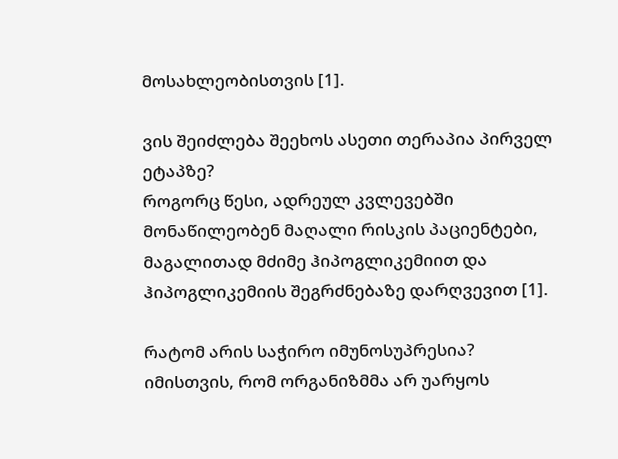მოსახლეობისთვის [1].

ვის შეიძლება შეეხოს ასეთი თერაპია პირველ ეტაპზე?
როგორც წესი, ადრეულ კვლევებში მონაწილეობენ მაღალი რისკის პაციენტები, მაგალითად მძიმე ჰიპოგლიკემიით და ჰიპოგლიკემიის შეგრძნებაზე დარღვევით [1].

რატომ არის საჭირო იმუნოსუპრესია?
იმისთვის, რომ ორგანიზმმა არ უარყოს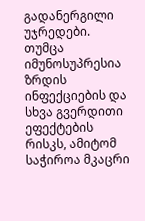გადანერგილი უჯრედები. თუმცა იმუნოსუპრესია ზრდის ინფექციების და სხვა გვერდითი ეფექტების რისკს, ამიტომ საჭიროა მკაცრი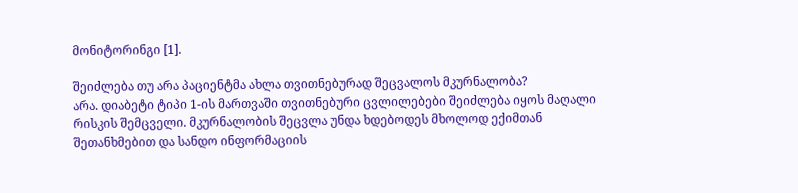მონიტორინგი [1].

შეიძლება თუ არა პაციენტმა ახლა თვითნებურად შეცვალოს მკურნალობა?
არა. დიაბეტი ტიპი 1-ის მართვაში თვითნებური ცვლილებები შეიძლება იყოს მაღალი რისკის შემცველი. მკურნალობის შეცვლა უნდა ხდებოდეს მხოლოდ ექიმთან შეთანხმებით და სანდო ინფორმაციის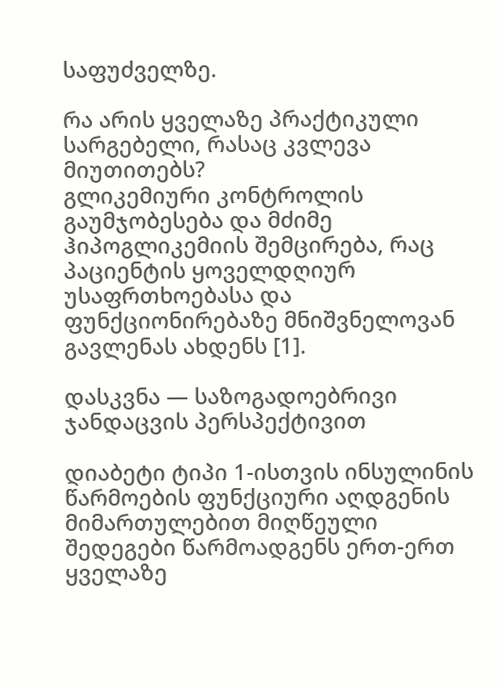საფუძველზე.

რა არის ყველაზე პრაქტიკული სარგებელი, რასაც კვლევა მიუთითებს?
გლიკემიური კონტროლის გაუმჯობესება და მძიმე ჰიპოგლიკემიის შემცირება, რაც პაციენტის ყოველდღიურ უსაფრთხოებასა და ფუნქციონირებაზე მნიშვნელოვან გავლენას ახდენს [1].

დასკვნა — საზოგადოებრივი ჯანდაცვის პერსპექტივით

დიაბეტი ტიპი 1-ისთვის ინსულინის წარმოების ფუნქციური აღდგენის მიმართულებით მიღწეული შედეგები წარმოადგენს ერთ-ერთ ყველაზე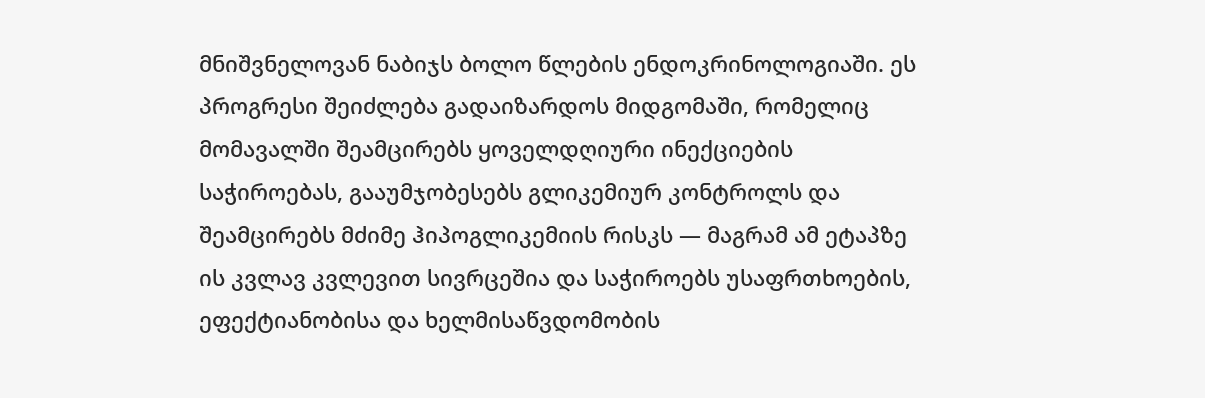მნიშვნელოვან ნაბიჯს ბოლო წლების ენდოკრინოლოგიაში. ეს პროგრესი შეიძლება გადაიზარდოს მიდგომაში, რომელიც მომავალში შეამცირებს ყოველდღიური ინექციების საჭიროებას, გააუმჯობესებს გლიკემიურ კონტროლს და შეამცირებს მძიმე ჰიპოგლიკემიის რისკს — მაგრამ ამ ეტაპზე ის კვლავ კვლევით სივრცეშია და საჭიროებს უსაფრთხოების, ეფექტიანობისა და ხელმისაწვდომობის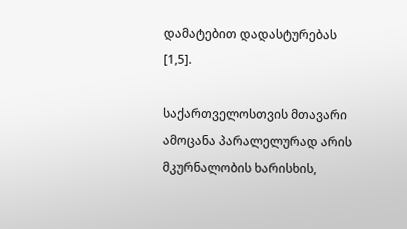დამატებით დადასტურებას [1,5].

საქართველოსთვის მთავარი ამოცანა პარალელურად არის მკურნალობის ხარისხის,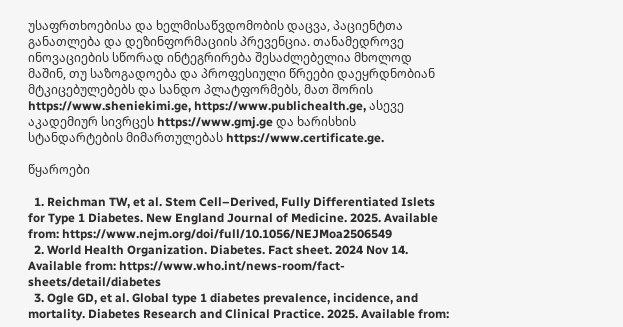უსაფრთხოებისა და ხელმისაწვდომობის დაცვა, პაციენტთა განათლება და დეზინფორმაციის პრევენცია. თანამედროვე ინოვაციების სწორად ინტეგრირება შესაძლებელია მხოლოდ მაშინ, თუ საზოგადოება და პროფესიული წრეები დაეყრდნობიან მტკიცებულებებს და სანდო პლატფორმებს, მათ შორის https://www.sheniekimi.ge, https://www.publichealth.ge, ასევე აკადემიურ სივრცეს https://www.gmj.ge და ხარისხის სტანდარტების მიმართულებას https://www.certificate.ge.

წყაროები

  1. Reichman TW, et al. Stem Cell–Derived, Fully Differentiated Islets for Type 1 Diabetes. New England Journal of Medicine. 2025. Available from: https://www.nejm.org/doi/full/10.1056/NEJMoa2506549
  2. World Health Organization. Diabetes. Fact sheet. 2024 Nov 14. Available from: https://www.who.int/news-room/fact-sheets/detail/diabetes
  3. Ogle GD, et al. Global type 1 diabetes prevalence, incidence, and mortality. Diabetes Research and Clinical Practice. 2025. Available from: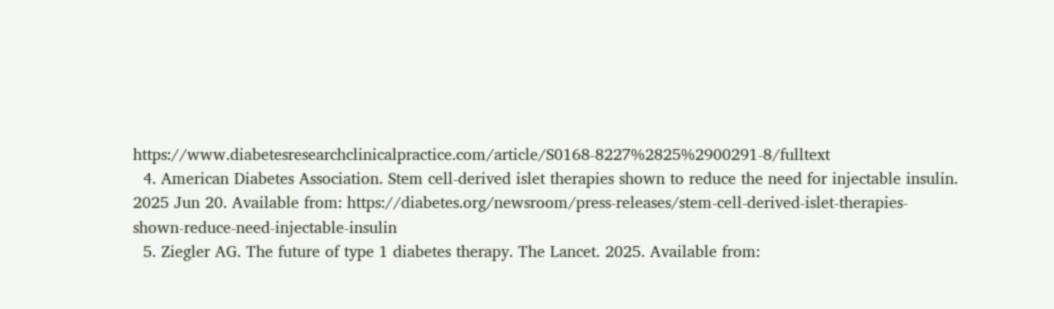https://www.diabetesresearchclinicalpractice.com/article/S0168-8227%2825%2900291-8/fulltext
  4. American Diabetes Association. Stem cell-derived islet therapies shown to reduce the need for injectable insulin. 2025 Jun 20. Available from: https://diabetes.org/newsroom/press-releases/stem-cell-derived-islet-therapies-shown-reduce-need-injectable-insulin
  5. Ziegler AG. The future of type 1 diabetes therapy. The Lancet. 2025. Available from: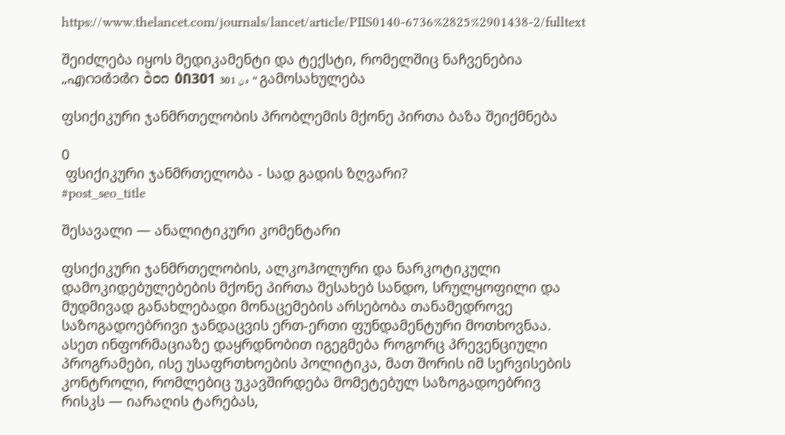https://www.thelancet.com/journals/lancet/article/PIIS0140-6736%2825%2901438-2/fulltext

შეიძლება იყოს მედიკამენტი და ტექსტი, რომელშიც ნაჩვენებია „എറാർാർറ ဝဲ၀ဂ ዕበ301 ه ن 301“ გამოსახულება

ფსიქიკური ჯანმრთელობის პრობლემის მქონე პირთა ბაზა შეიქმნება

0
 ფსიქიკური ჯანმრთელობა - სად გადის ზღვარი?
#post_seo_title

შესავალი — ანალიტიკური კომენტარი

ფსიქიკური ჯანმრთელობის, ალკოჰოლური და ნარკოტიკული დამოკიდებულებების მქონე პირთა შესახებ სანდო, სრულყოფილი და მუდმივად განახლებადი მონაცემების არსებობა თანამედროვე საზოგადოებრივი ჯანდაცვის ერთ-ერთი ფუნდამენტური მოთხოვნაა. ასეთ ინფორმაციაზე დაყრდნობით იგეგმება როგორც პრევენციული პროგრამები, ისე უსაფრთხოების პოლიტიკა, მათ შორის იმ სერვისების კონტროლი, რომლებიც უკავშირდება მომეტებულ საზოგადოებრივ რისკს — იარაღის ტარებას,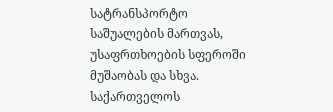სატრანსპორტო საშუალების მართვას, უსაფრთხოების სფეროში მუშაობას და სხვა. საქართველოს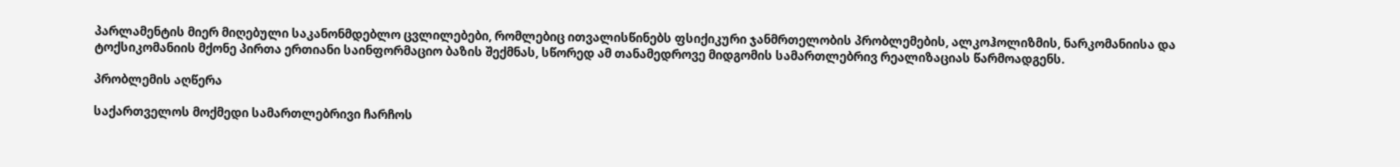პარლამენტის მიერ მიღებული საკანონმდებლო ცვლილებები, რომლებიც ითვალისწინებს ფსიქიკური ჯანმრთელობის პრობლემების, ალკოჰოლიზმის, ნარკომანიისა და ტოქსიკომანიის მქონე პირთა ერთიანი საინფორმაციო ბაზის შექმნას, სწორედ ამ თანამედროვე მიდგომის სამართლებრივ რეალიზაციას წარმოადგენს.

პრობლემის აღწერა

საქართველოს მოქმედი სამართლებრივი ჩარჩოს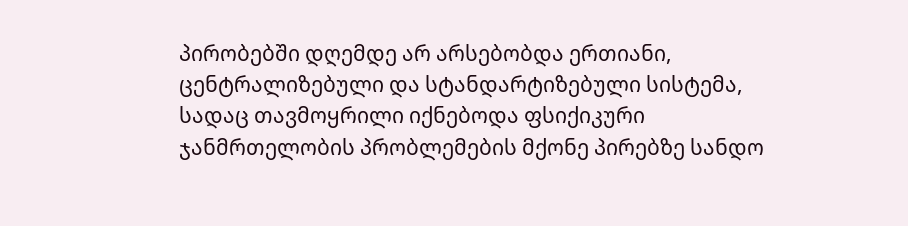პირობებში დღემდე არ არსებობდა ერთიანი, ცენტრალიზებული და სტანდარტიზებული სისტემა, სადაც თავმოყრილი იქნებოდა ფსიქიკური ჯანმრთელობის პრობლემების მქონე პირებზე სანდო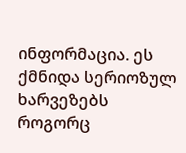ინფორმაცია. ეს ქმნიდა სერიოზულ ხარვეზებს როგორც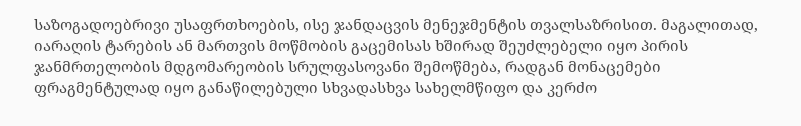საზოგადოებრივი უსაფრთხოების, ისე ჯანდაცვის მენეჯმენტის თვალსაზრისით. მაგალითად, იარაღის ტარების ან მართვის მოწმობის გაცემისას ხშირად შეუძლებელი იყო პირის ჯანმრთელობის მდგომარეობის სრულფასოვანი შემოწმება, რადგან მონაცემები ფრაგმენტულად იყო განაწილებული სხვადასხვა სახელმწიფო და კერძო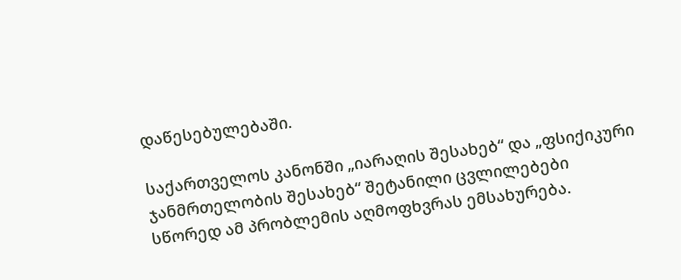დაწესებულებაში.

საქართველოს კანონში „იარაღის შესახებ“ და „ფსიქიკური ჯანმრთელობის შესახებ“ შეტანილი ცვლილებები სწორედ ამ პრობლემის აღმოფხვრას ემსახურება.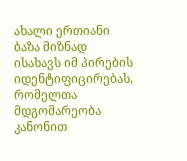ახალი ერთიანი ბაზა მიზნად ისახავს იმ პირების იდენტიფიცირებას, რომელთა მდგომარეობა კანონით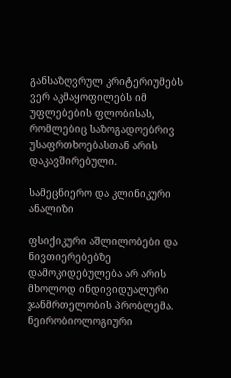განსაზღვრულ კრიტერიუმებს ვერ აკმაყოფილებს იმ უფლებების ფლობისას, რომლებიც საზოგადოებრივ უსაფრთხოებასთან არის დაკავშირებული.

სამეცნიერო და კლინიკური ანალიზი

ფსიქიკური აშლილობები და ნივთიერებებზე დამოკიდებულება არ არის მხოლოდ ინდივიდუალური ჯანმრთელობის პრობლემა. ნეირობიოლოგიური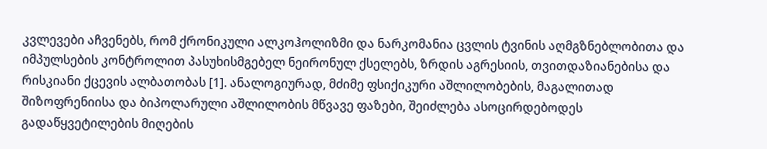კვლევები აჩვენებს, რომ ქრონიკული ალკოჰოლიზმი და ნარკომანია ცვლის ტვინის აღმგზნებლობითა და იმპულსების კონტროლით პასუხისმგებელ ნეირონულ ქსელებს, ზრდის აგრესიის, თვითდაზიანებისა და რისკიანი ქცევის ალბათობას [1]. ანალოგიურად, მძიმე ფსიქიკური აშლილობების, მაგალითად შიზოფრენიისა და ბიპოლარული აშლილობის მწვავე ფაზები, შეიძლება ასოცირდებოდეს გადაწყვეტილების მიღების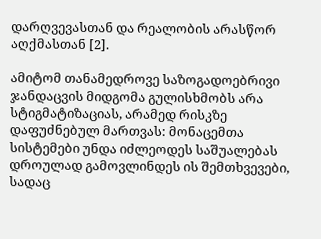დარღვევასთან და რეალობის არასწორ აღქმასთან [2].

ამიტომ თანამედროვე საზოგადოებრივი ჯანდაცვის მიდგომა გულისხმობს არა სტიგმატიზაციას, არამედ რისკზე დაფუძნებულ მართვას: მონაცემთა სისტემები უნდა იძლეოდეს საშუალებას დროულად გამოვლინდეს ის შემთხვევები, სადაც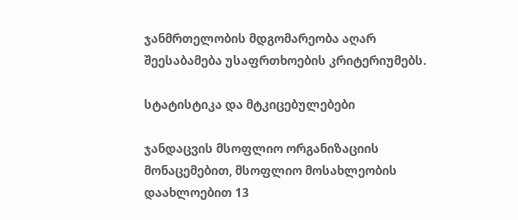ჯანმრთელობის მდგომარეობა აღარ შეესაბამება უსაფრთხოების კრიტერიუმებს.

სტატისტიკა და მტკიცებულებები

ჯანდაცვის მსოფლიო ორგანიზაციის მონაცემებით, მსოფლიო მოსახლეობის დაახლოებით 13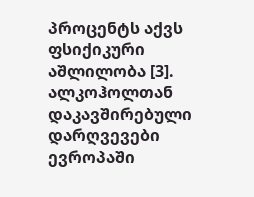პროცენტს აქვს ფსიქიკური აშლილობა [3]. ალკოჰოლთან დაკავშირებული დარღვევები ევროპაში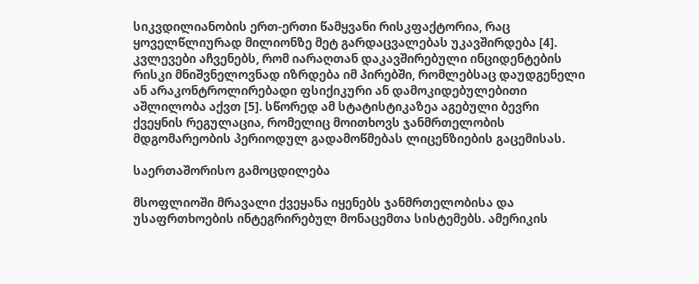სიკვდილიანობის ერთ-ერთი წამყვანი რისკფაქტორია, რაც ყოველწლიურად მილიონზე მეტ გარდაცვალებას უკავშირდება [4]. კვლევები აჩვენებს, რომ იარაღთან დაკავშირებული ინციდენტების რისკი მნიშვნელოვნად იზრდება იმ პირებში, რომლებსაც დაუდგენელი ან არაკონტროლირებადი ფსიქიკური ან დამოკიდებულებითი აშლილობა აქვთ [5]. სწორედ ამ სტატისტიკაზეა აგებული ბევრი ქვეყნის რეგულაცია, რომელიც მოითხოვს ჯანმრთელობის მდგომარეობის პერიოდულ გადამოწმებას ლიცენზიების გაცემისას.

საერთაშორისო გამოცდილება

მსოფლიოში მრავალი ქვეყანა იყენებს ჯანმრთელობისა და უსაფრთხოების ინტეგრირებულ მონაცემთა სისტემებს. ამერიკის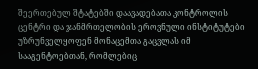შეერთებულ შტატებში დაავადებათა კონტროლის ცენტრი და ჯანმრთელობის ეროვნული ინსტიტუტები უზრუნველყოფენ მონაცემთა გაცვლას იმ სააგენტოებთან, რომლებიც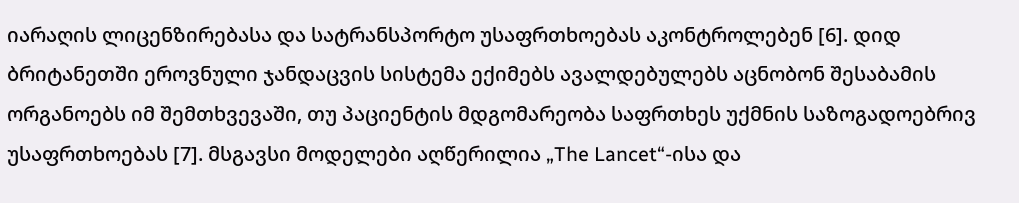იარაღის ლიცენზირებასა და სატრანსპორტო უსაფრთხოებას აკონტროლებენ [6]. დიდ ბრიტანეთში ეროვნული ჯანდაცვის სისტემა ექიმებს ავალდებულებს აცნობონ შესაბამის ორგანოებს იმ შემთხვევაში, თუ პაციენტის მდგომარეობა საფრთხეს უქმნის საზოგადოებრივ უსაფრთხოებას [7]. მსგავსი მოდელები აღწერილია „The Lancet“-ისა და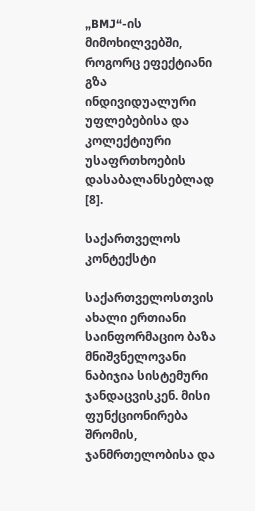„BMJ“-ის მიმოხილვებში, როგორც ეფექტიანი გზა ინდივიდუალური უფლებებისა და კოლექტიური უსაფრთხოების დასაბალანსებლად [8].

საქართველოს კონტექსტი

საქართველოსთვის ახალი ერთიანი საინფორმაციო ბაზა მნიშვნელოვანი ნაბიჯია სისტემური ჯანდაცვისკენ. მისი ფუნქციონირება შრომის, ჯანმრთელობისა და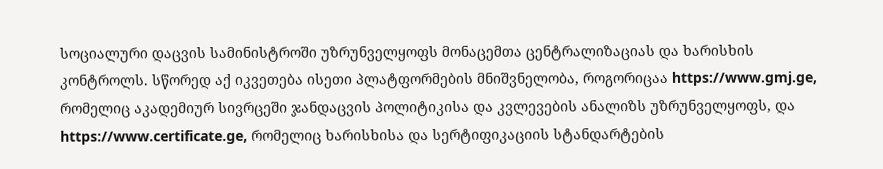სოციალური დაცვის სამინისტროში უზრუნველყოფს მონაცემთა ცენტრალიზაციას და ხარისხის კონტროლს. სწორედ აქ იკვეთება ისეთი პლატფორმების მნიშვნელობა, როგორიცაა https://www.gmj.ge, რომელიც აკადემიურ სივრცეში ჯანდაცვის პოლიტიკისა და კვლევების ანალიზს უზრუნველყოფს, და https://www.certificate.ge, რომელიც ხარისხისა და სერტიფიკაციის სტანდარტების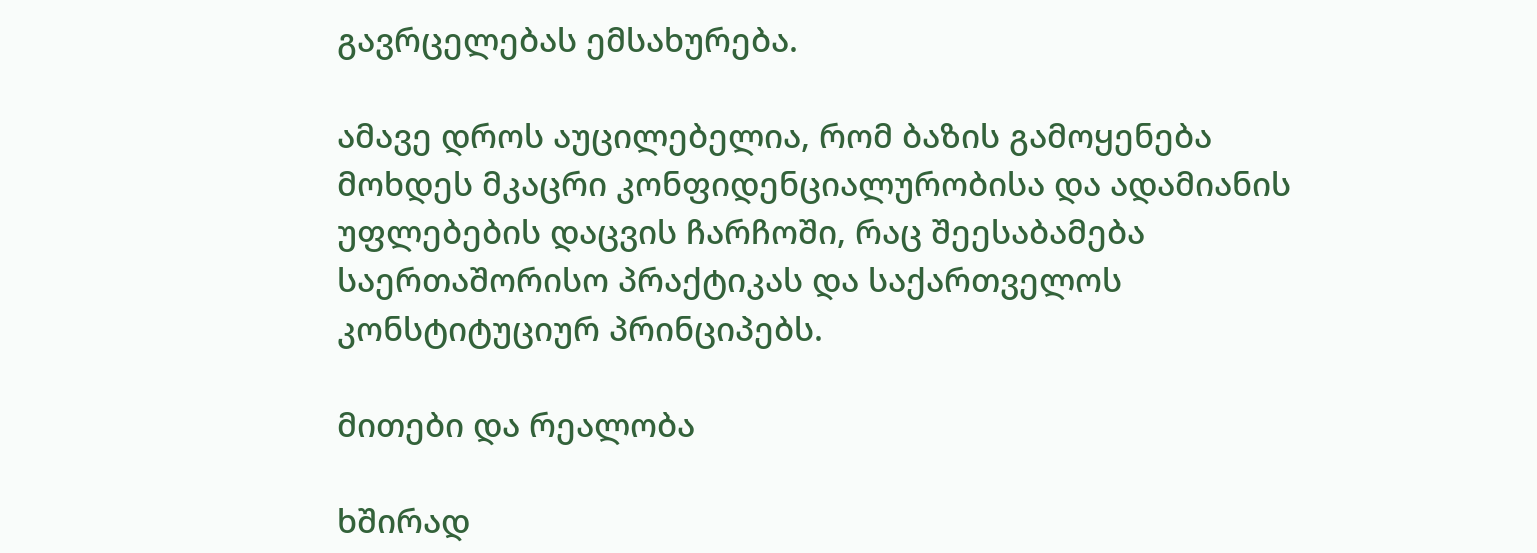გავრცელებას ემსახურება.

ამავე დროს აუცილებელია, რომ ბაზის გამოყენება მოხდეს მკაცრი კონფიდენციალურობისა და ადამიანის უფლებების დაცვის ჩარჩოში, რაც შეესაბამება საერთაშორისო პრაქტიკას და საქართველოს კონსტიტუციურ პრინციპებს.

მითები და რეალობა

ხშირად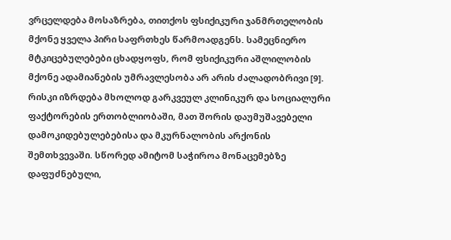ვრცელდება მოსაზრება, თითქოს ფსიქიკური ჯანმრთელობის მქონე ყველა პირი საფრთხეს წარმოადგენს. სამეცნიერო მტკიცებულებები ცხადყოფს, რომ ფსიქიკური აშლილობის მქონე ადამიანების უმრავლესობა არ არის ძალადობრივი [9]. რისკი იზრდება მხოლოდ გარკვეულ კლინიკურ და სოციალური ფაქტორების ერთობლიობაში, მათ შორის დაუმუშავებელი დამოკიდებულებებისა და მკურნალობის არქონის შემთხვევაში. სწორედ ამიტომ საჭიროა მონაცემებზე დაფუძნებული,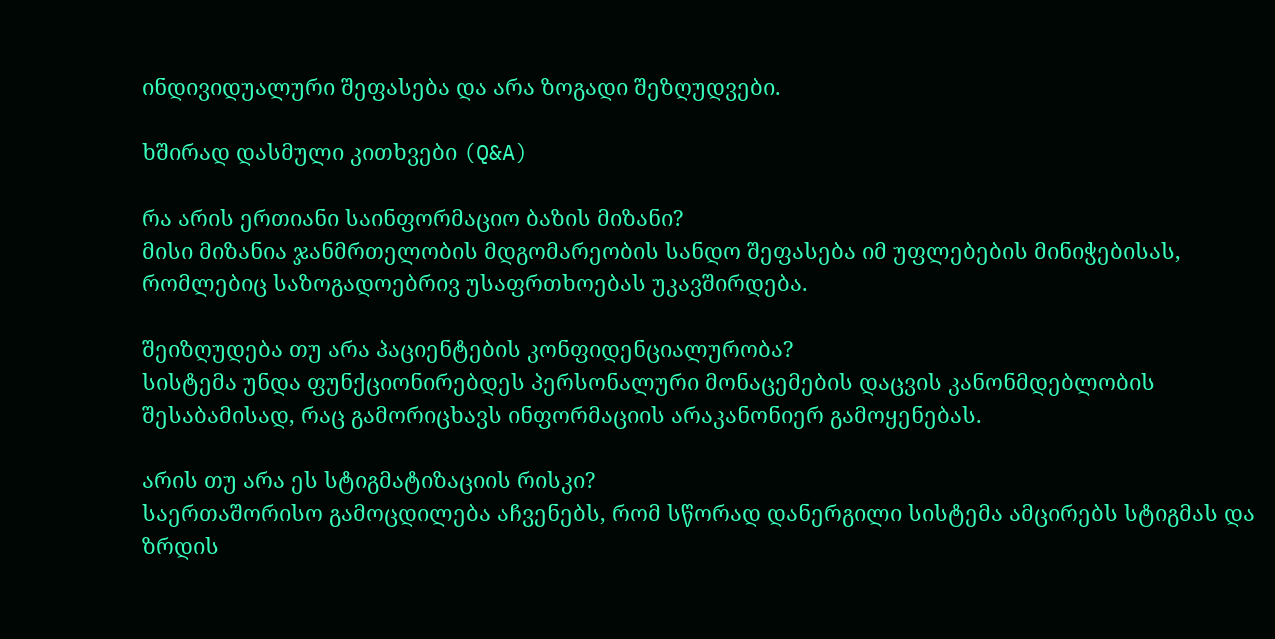ინდივიდუალური შეფასება და არა ზოგადი შეზღუდვები.

ხშირად დასმული კითხვები (Q&A)

რა არის ერთიანი საინფორმაციო ბაზის მიზანი?
მისი მიზანია ჯანმრთელობის მდგომარეობის სანდო შეფასება იმ უფლებების მინიჭებისას, რომლებიც საზოგადოებრივ უსაფრთხოებას უკავშირდება.

შეიზღუდება თუ არა პაციენტების კონფიდენციალურობა?
სისტემა უნდა ფუნქციონირებდეს პერსონალური მონაცემების დაცვის კანონმდებლობის შესაბამისად, რაც გამორიცხავს ინფორმაციის არაკანონიერ გამოყენებას.

არის თუ არა ეს სტიგმატიზაციის რისკი?
საერთაშორისო გამოცდილება აჩვენებს, რომ სწორად დანერგილი სისტემა ამცირებს სტიგმას და ზრდის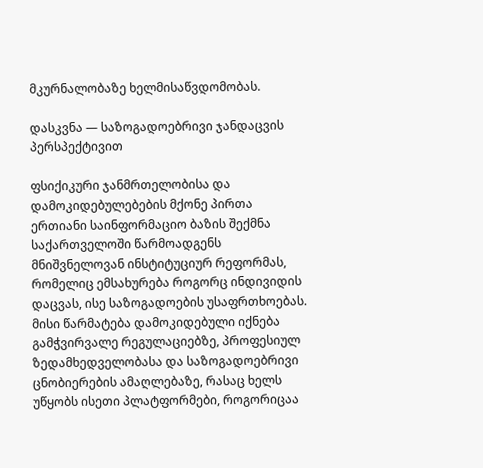მკურნალობაზე ხელმისაწვდომობას.

დასკვნა — საზოგადოებრივი ჯანდაცვის პერსპექტივით

ფსიქიკური ჯანმრთელობისა და დამოკიდებულებების მქონე პირთა ერთიანი საინფორმაციო ბაზის შექმნა საქართველოში წარმოადგენს მნიშვნელოვან ინსტიტუციურ რეფორმას, რომელიც ემსახურება როგორც ინდივიდის დაცვას, ისე საზოგადოების უსაფრთხოებას. მისი წარმატება დამოკიდებული იქნება გამჭვირვალე რეგულაციებზე, პროფესიულ ზედამხედველობასა და საზოგადოებრივი ცნობიერების ამაღლებაზე, რასაც ხელს უწყობს ისეთი პლატფორმები, როგორიცაა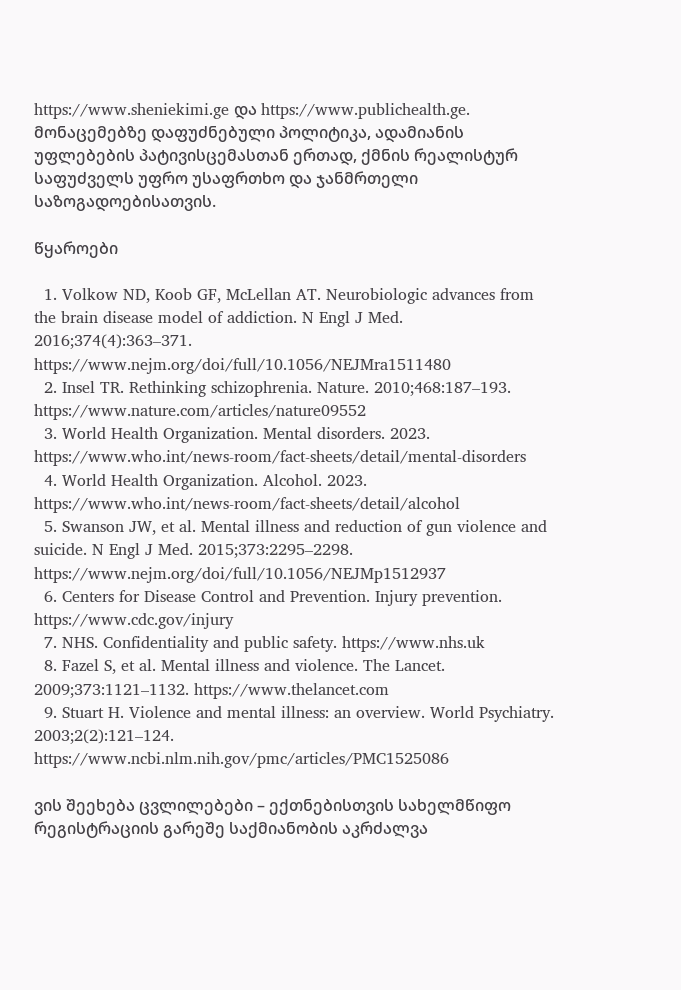https://www.sheniekimi.ge და https://www.publichealth.ge. მონაცემებზე დაფუძნებული პოლიტიკა, ადამიანის უფლებების პატივისცემასთან ერთად, ქმნის რეალისტურ საფუძველს უფრო უსაფრთხო და ჯანმრთელი საზოგადოებისათვის.

წყაროები

  1. Volkow ND, Koob GF, McLellan AT. Neurobiologic advances from the brain disease model of addiction. N Engl J Med. 2016;374(4):363–371. https://www.nejm.org/doi/full/10.1056/NEJMra1511480
  2. Insel TR. Rethinking schizophrenia. Nature. 2010;468:187–193. https://www.nature.com/articles/nature09552
  3. World Health Organization. Mental disorders. 2023. https://www.who.int/news-room/fact-sheets/detail/mental-disorders
  4. World Health Organization. Alcohol. 2023. https://www.who.int/news-room/fact-sheets/detail/alcohol
  5. Swanson JW, et al. Mental illness and reduction of gun violence and suicide. N Engl J Med. 2015;373:2295–2298. https://www.nejm.org/doi/full/10.1056/NEJMp1512937
  6. Centers for Disease Control and Prevention. Injury prevention. https://www.cdc.gov/injury
  7. NHS. Confidentiality and public safety. https://www.nhs.uk
  8. Fazel S, et al. Mental illness and violence. The Lancet. 2009;373:1121–1132. https://www.thelancet.com
  9. Stuart H. Violence and mental illness: an overview. World Psychiatry. 2003;2(2):121–124. https://www.ncbi.nlm.nih.gov/pmc/articles/PMC1525086

ვის შეეხება ცვლილებები – ექთნებისთვის სახელმწიფო რეგისტრაციის გარეშე საქმიანობის აკრძალვა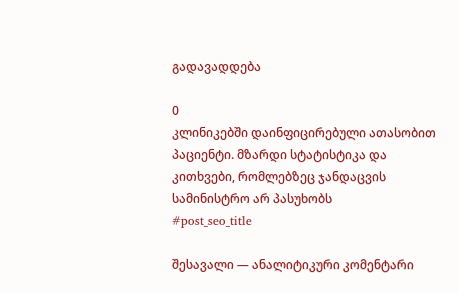გადავადდება

0
კლინიკებში დაინფიცირებული ათასობით პაციენტი. მზარდი სტატისტიკა და კითხვები, რომლებზეც ჯანდაცვის სამინისტრო არ პასუხობს
#post_seo_title

შესავალი — ანალიტიკური კომენტარი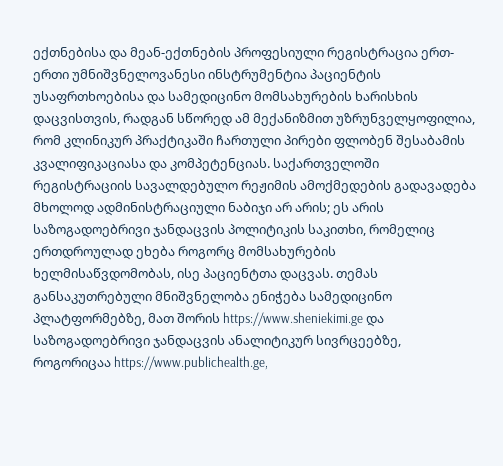ექთნებისა და მეან-ექთნების პროფესიული რეგისტრაცია ერთ-ერთი უმნიშვნელოვანესი ინსტრუმენტია პაციენტის უსაფრთხოებისა და სამედიცინო მომსახურების ხარისხის დაცვისთვის, რადგან სწორედ ამ მექანიზმით უზრუნველყოფილია, რომ კლინიკურ პრაქტიკაში ჩართული პირები ფლობენ შესაბამის კვალიფიკაციასა და კომპეტენციას. საქართველოში რეგისტრაციის სავალდებულო რეჟიმის ამოქმედების გადავადება მხოლოდ ადმინისტრაციული ნაბიჯი არ არის; ეს არის საზოგადოებრივი ჯანდაცვის პოლიტიკის საკითხი, რომელიც ერთდროულად ეხება როგორც მომსახურების ხელმისაწვდომობას, ისე პაციენტთა დაცვას. თემას განსაკუთრებული მნიშვნელობა ენიჭება სამედიცინო პლატფორმებზე, მათ შორის https://www.sheniekimi.ge და საზოგადოებრივი ჯანდაცვის ანალიტიკურ სივრცეებზე, როგორიცაა https://www.publichealth.ge,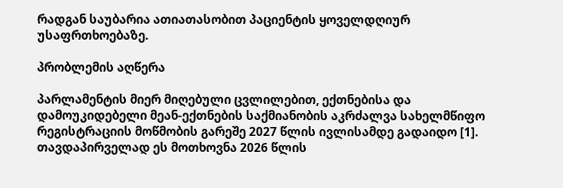რადგან საუბარია ათიათასობით პაციენტის ყოველდღიურ უსაფრთხოებაზე.

პრობლემის აღწერა

პარლამენტის მიერ მიღებული ცვლილებით, ექთნებისა და დამოუკიდებელი მეან-ექთნების საქმიანობის აკრძალვა სახელმწიფო რეგისტრაციის მოწმობის გარეშე 2027 წლის ივლისამდე გადაიდო [1]. თავდაპირველად ეს მოთხოვნა 2026 წლის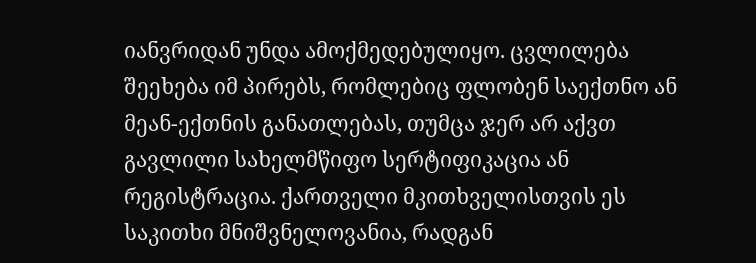იანვრიდან უნდა ამოქმედებულიყო. ცვლილება შეეხება იმ პირებს, რომლებიც ფლობენ საექთნო ან მეან-ექთნის განათლებას, თუმცა ჯერ არ აქვთ გავლილი სახელმწიფო სერტიფიკაცია ან რეგისტრაცია. ქართველი მკითხველისთვის ეს საკითხი მნიშვნელოვანია, რადგან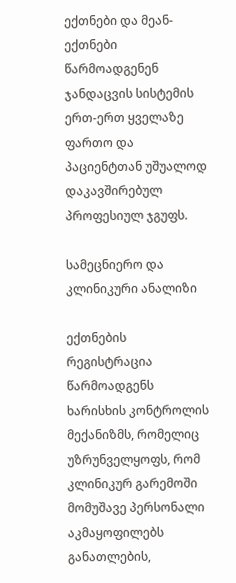ექთნები და მეან-ექთნები წარმოადგენენ ჯანდაცვის სისტემის ერთ-ერთ ყველაზე ფართო და პაციენტთან უშუალოდ დაკავშირებულ პროფესიულ ჯგუფს.

სამეცნიერო და კლინიკური ანალიზი

ექთნების რეგისტრაცია წარმოადგენს ხარისხის კონტროლის მექანიზმს, რომელიც უზრუნველყოფს, რომ კლინიკურ გარემოში მომუშავე პერსონალი აკმაყოფილებს განათლების,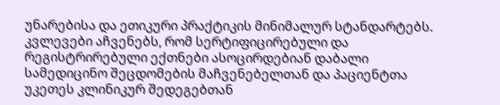უნარებისა და ეთიკური პრაქტიკის მინიმალურ სტანდარტებს. კვლევები აჩვენებს, რომ სერტიფიცირებული და რეგისტრირებული ექთნები ასოცირდებიან დაბალი სამედიცინო შეცდომების მაჩვენებელთან და პაციენტთა უკეთეს კლინიკურ შედეგებთან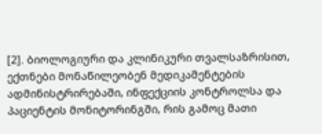[2]. ბიოლოგიური და კლინიკური თვალსაზრისით, ექთნები მონაწილეობენ მედიკამენტების ადმინისტრირებაში, ინფექციის კონტროლსა და პაციენტის მონიტორინგში, რის გამოც მათი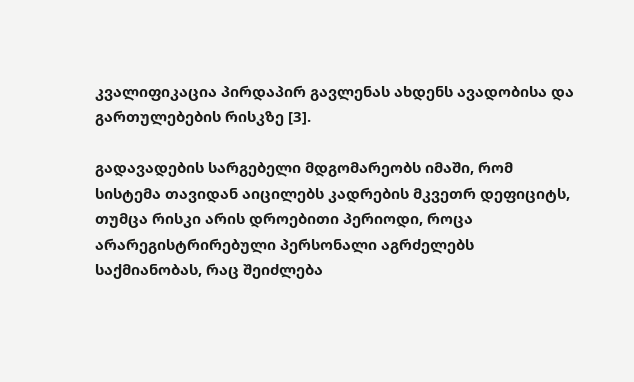კვალიფიკაცია პირდაპირ გავლენას ახდენს ავადობისა და გართულებების რისკზე [3].

გადავადების სარგებელი მდგომარეობს იმაში, რომ სისტემა თავიდან აიცილებს კადრების მკვეთრ დეფიციტს, თუმცა რისკი არის დროებითი პერიოდი, როცა არარეგისტრირებული პერსონალი აგრძელებს საქმიანობას, რაც შეიძლება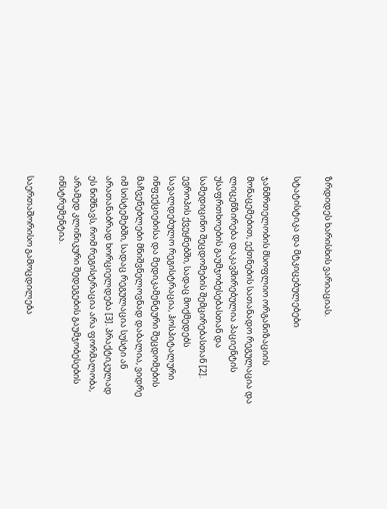ზრდიდეს ხარისხის ვარიაციას.

სტატისტიკა და მტკიცებულებები

ჯანმრთელობის მსოფლიო ორგანიზაციის მონაცემებით, ექთნების სათანადო რეგულაცია და ლიცენზირება დაკავშირებულია პაციენტის უსაფრთხოების გაუმჯობესებასთან და სამედიცინო შეცდომების შემცირებასთან [2]. ევროპის ქვეყნებში, სადაც მოქმედებს სავალდებულო რეგისტრაცია, ჰოსპიტალური ინფექციებისა და მედიკამენტური შეცდომების მაჩვენებლები მნიშვნელოვნად დაბალია, ვიდრე იმ სისტემებში, სადაც რეგულაცია სუსტი ან არათანაბრად ხორციელდება [3]. პრაქტიკულად ეს ნიშნავს, რომ რეგისტრაცია არა ფორმალობა, არამედ კლინიკური შედეგების გაუმჯობესების ინსტრუმენტია.

საერთაშორისო გამოცდილება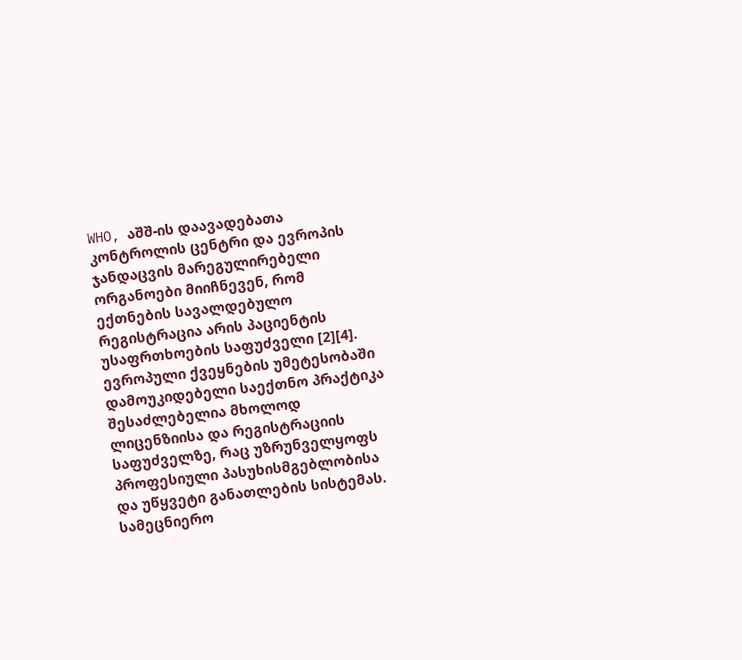WHO, აშშ-ის დაავადებათა კონტროლის ცენტრი და ევროპის ჯანდაცვის მარეგულირებელი ორგანოები მიიჩნევენ, რომ ექთნების სავალდებულო რეგისტრაცია არის პაციენტის უსაფრთხოების საფუძველი [2][4]. ევროპული ქვეყნების უმეტესობაში დამოუკიდებელი საექთნო პრაქტიკა შესაძლებელია მხოლოდ ლიცენზიისა და რეგისტრაციის საფუძველზე, რაც უზრუნველყოფს პროფესიული პასუხისმგებლობისა და უწყვეტი განათლების სისტემას. სამეცნიერო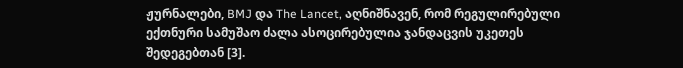ჟურნალები, BMJ და The Lancet, აღნიშნავენ, რომ რეგულირებული ექთნური სამუშაო ძალა ასოცირებულია ჯანდაცვის უკეთეს შედეგებთან [3].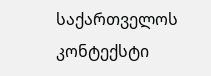საქართველოს კონტექსტი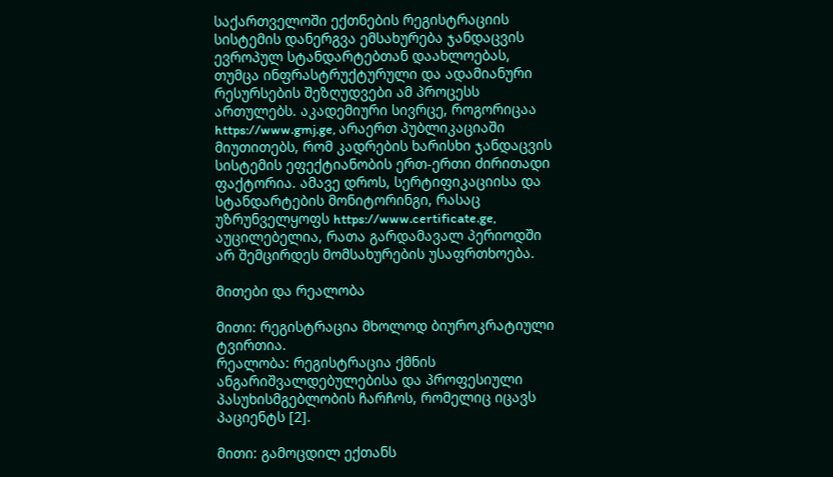საქართველოში ექთნების რეგისტრაციის სისტემის დანერგვა ემსახურება ჯანდაცვის ევროპულ სტანდარტებთან დაახლოებას, თუმცა ინფრასტრუქტურული და ადამიანური რესურსების შეზღუდვები ამ პროცესს ართულებს. აკადემიური სივრცე, როგორიცაა https://www.gmj.ge, არაერთ პუბლიკაციაში მიუთითებს, რომ კადრების ხარისხი ჯანდაცვის სისტემის ეფექტიანობის ერთ-ერთი ძირითადი ფაქტორია. ამავე დროს, სერტიფიკაციისა და სტანდარტების მონიტორინგი, რასაც უზრუნველყოფს https://www.certificate.ge, აუცილებელია, რათა გარდამავალ პერიოდში არ შემცირდეს მომსახურების უსაფრთხოება.

მითები და რეალობა

მითი: რეგისტრაცია მხოლოდ ბიუროკრატიული ტვირთია.
რეალობა: რეგისტრაცია ქმნის ანგარიშვალდებულებისა და პროფესიული პასუხისმგებლობის ჩარჩოს, რომელიც იცავს პაციენტს [2].

მითი: გამოცდილ ექთანს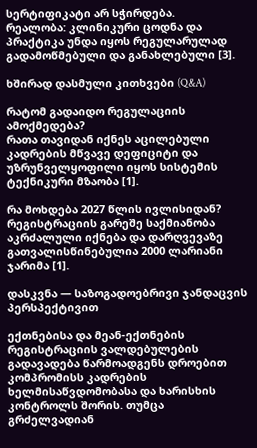სერტიფიკატი არ სჭირდება.
რეალობა: კლინიკური ცოდნა და პრაქტიკა უნდა იყოს რეგულარულად გადამოწმებული და განახლებული [3].

ხშირად დასმული კითხვები (Q&A)

რატომ გადაიდო რეგულაციის ამოქმედება?
რათა თავიდან იქნეს აცილებული კადრების მწვავე დეფიციტი და უზრუნველყოფილი იყოს სისტემის ტექნიკური მზაობა [1].

რა მოხდება 2027 წლის ივლისიდან?
რეგისტრაციის გარეშე საქმიანობა აკრძალული იქნება და დარღვევაზე გათვალისწინებულია 2000 ლარიანი ჯარიმა [1].

დასკვნა — საზოგადოებრივი ჯანდაცვის პერსპექტივით

ექთნებისა და მეან-ექთნების რეგისტრაციის ვალდებულების გადავადება წარმოადგენს დროებით კომპრომისს კადრების ხელმისაწვდომობასა და ხარისხის კონტროლს შორის. თუმცა გრძელვადიან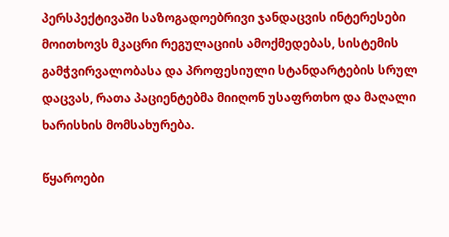პერსპექტივაში საზოგადოებრივი ჯანდაცვის ინტერესები მოითხოვს მკაცრი რეგულაციის ამოქმედებას, სისტემის გამჭვირვალობასა და პროფესიული სტანდარტების სრულ დაცვას, რათა პაციენტებმა მიიღონ უსაფრთხო და მაღალი ხარისხის მომსახურება.

წყაროები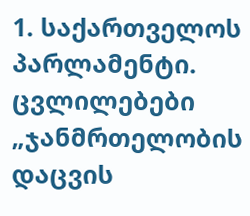1. საქართველოს პარლამენტი. ცვლილებები „ჯანმრთელობის დაცვის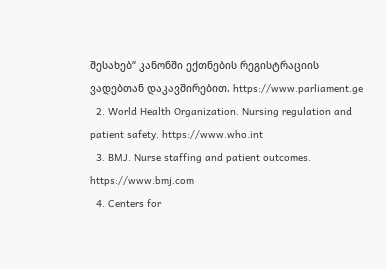შესახებ“ კანონში ექთნების რეგისტრაციის ვადებთან დაკავშირებით. https://www.parliament.ge
  2. World Health Organization. Nursing regulation and patient safety. https://www.who.int
  3. BMJ. Nurse staffing and patient outcomes. https://www.bmj.com
  4. Centers for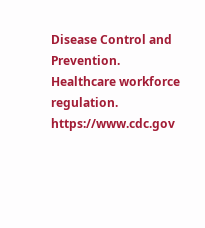Disease Control and Prevention. Healthcare workforce regulation. https://www.cdc.gov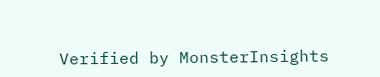Verified by MonsterInsights